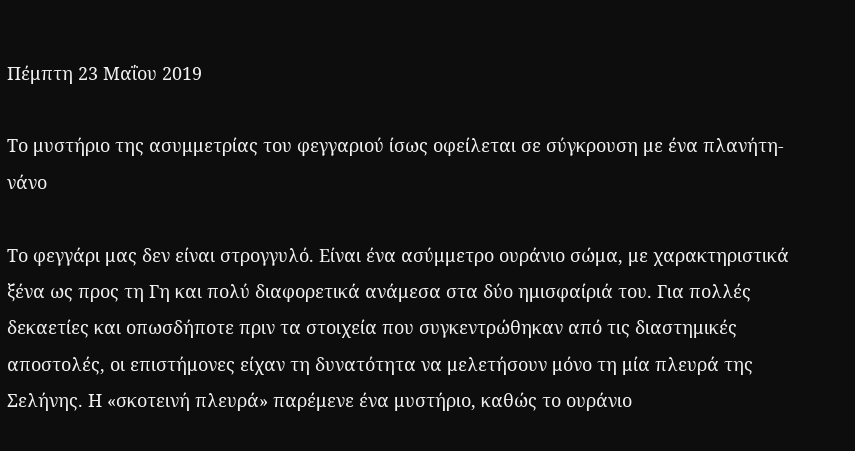Πέμπτη 23 Μαΐου 2019

Το μυστήριο της ασυμμετρίας του φεγγαριού ίσως οφείλεται σε σύγκρουση με ένα πλανήτη-νάνο

Το φεγγάρι μας δεν είναι στρογγυλό. Είναι ένα ασύμμετρο ουράνιο σώμα, με χαρακτηριστικά ξένα ως προς τη Γη και πολύ διαφορετικά ανάμεσα στα δύο ημισφαίριά του. Για πολλές δεκαετίες και οπωσδήποτε πριν τα στοιχεία που συγκεντρώθηκαν από τις διαστημικές αποστολές, οι επιστήμονες είχαν τη δυνατότητα να μελετήσουν μόνο τη μία πλευρά της Σελήνης. Η «σκοτεινή πλευρά» παρέμενε ένα μυστήριο, καθώς το ουράνιο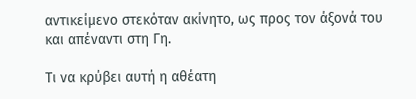αντικείμενο στεκόταν ακίνητο, ως προς τον άξονά του και απέναντι στη Γη.

Τι να κρύβει αυτή η αθέατη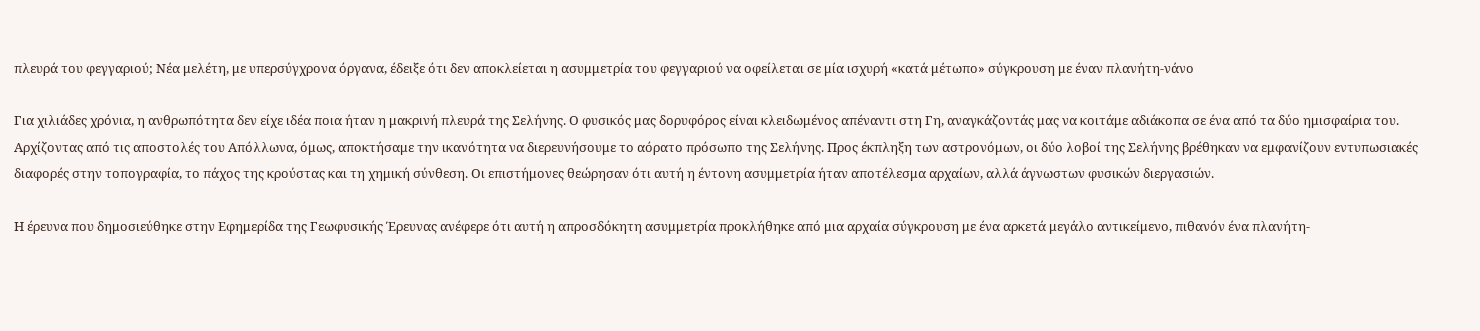πλευρά του φεγγαριού; Νέα μελέτη, με υπερσύγχρονα όργανα, έδειξε ότι δεν αποκλείεται η ασυμμετρία του φεγγαριού να οφείλεται σε μία ισχυρή «κατά μέτωπο» σύγκρουση με έναν πλανήτη-νάνο

Για χιλιάδες χρόνια, η ανθρωπότητα δεν είχε ιδέα ποια ήταν η μακρινή πλευρά της Σελήνης. Ο φυσικός μας δορυφόρος είναι κλειδωμένος απέναντι στη Γη, αναγκάζοντάς μας να κοιτάμε αδιάκοπα σε ένα από τα δύο ημισφαίρια του. Αρχίζοντας από τις αποστολές του Απόλλωνα, όμως, αποκτήσαμε την ικανότητα να διερευνήσουμε το αόρατο πρόσωπο της Σελήνης. Προς έκπληξη των αστρονόμων, οι δύο λοβοί της Σελήνης βρέθηκαν να εμφανίζουν εντυπωσιακές διαφορές στην τοπογραφία, το πάχος της κρούστας και τη χημική σύνθεση. Οι επιστήμονες θεώρησαν ότι αυτή η έντονη ασυμμετρία ήταν αποτέλεσμα αρχαίων, αλλά άγνωστων φυσικών διεργασιών.

Η έρευνα που δημοσιεύθηκε στην Εφημερίδα της Γεωφυσικής Έρευνας ανέφερε ότι αυτή η απροσδόκητη ασυμμετρία προκλήθηκε από μια αρχαία σύγκρουση με ένα αρκετά μεγάλο αντικείμενο, πιθανόν ένα πλανήτη-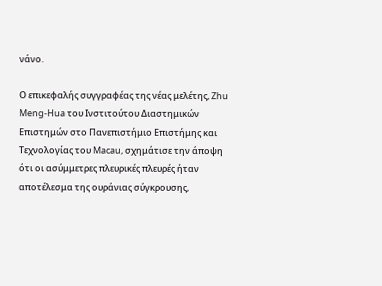νάνο.

Ο επικεφαλής συγγραφέας της νέας μελέτης, Zhu Meng-Hua του Ινστιτούτου Διαστημικών Επιστημών στο Πανεπιστήμιο Επιστήμης και Τεχνολογίας του Macau, σχημάτισε την άποψη ότι οι ασύμμετρες πλευρικές πλευρές ήταν αποτέλεσμα της ουράνιας σύγκρουσης,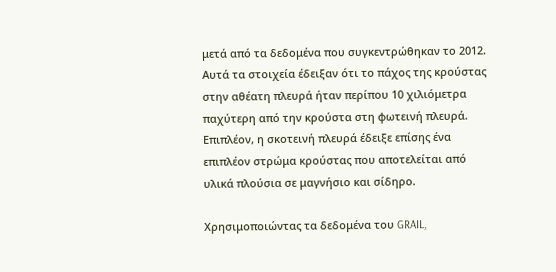μετά από τα δεδομένα που συγκεντρώθηκαν το 2012. Αυτά τα στοιχεία έδειξαν ότι το πάχος της κρούστας στην αθέατη πλευρά ήταν περίπου 10 χιλιόμετρα παχύτερη από την κρούστα στη φωτεινή πλευρά. Επιπλέον, η σκοτεινή πλευρά έδειξε επίσης ένα επιπλέον στρώμα κρούστας που αποτελείται από υλικά πλούσια σε μαγνήσιο και σίδηρο.

Χρησιμοποιώντας τα δεδομένα του GRAIL,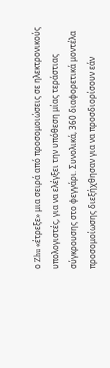ο Zhu «έτρεξε» μια σειρά από προσομοιώσεις σε ηλεκτρονικούς υπολογιστές, για να ελέγξει την υπόθεση μίας τεράστιας σύγκρουσης στο φεγγάρι. Συνολικά, 360 διαφορετικά μοντέλα προσομοίωσης διεξήχθησαν για να προσδιορίσουν εάν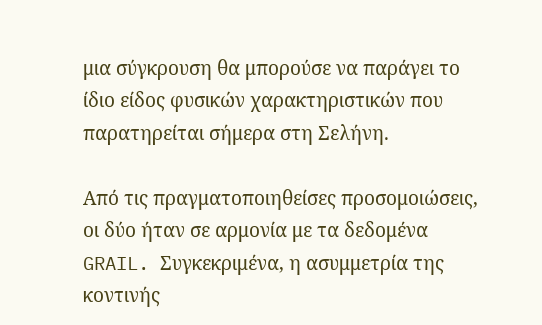μια σύγκρουση θα μπορούσε να παράγει το ίδιο είδος φυσικών χαρακτηριστικών που παρατηρείται σήμερα στη Σελήνη.

Από τις πραγματοποιηθείσες προσομοιώσεις, οι δύο ήταν σε αρμονία με τα δεδομένα GRAIL. Συγκεκριμένα, η ασυμμετρία της κοντινής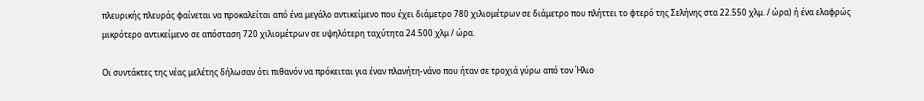πλευρικής πλευράς φαίνεται να προκαλείται από ένα μεγάλο αντικείμενο που έχει διάμετρο 780 χιλιομέτρων σε διάμετρο που πλήττει το φτερό της Σελήνης στα 22.550 χλμ. / ώρα) ή ένα ελαφρώς μικρότερο αντικείμενο σε απόσταση 720 χιλιομέτρων σε υψηλότερη ταχύτητα 24.500 χλμ / ώρα.

Οι συντάκτες της νέας μελέτης δήλωσαν ότι πιθανόν να πρόκειται για έναν πλανήτη-νάνο που ήταν σε τροχιά γύρω από τον Ήλιο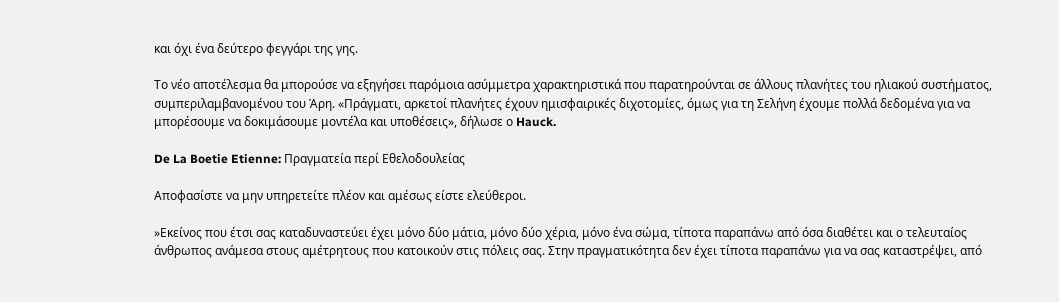και όχι ένα δεύτερο φεγγάρι της γης.

Το νέο αποτέλεσμα θα μπορούσε να εξηγήσει παρόμοια ασύμμετρα χαρακτηριστικά που παρατηρούνται σε άλλους πλανήτες του ηλιακού συστήματος, συμπεριλαμβανομένου του Άρη. «Πράγματι, αρκετοί πλανήτες έχουν ημισφαιρικές διχοτομίες, όμως για τη Σελήνη έχουμε πολλά δεδομένα για να μπορέσουμε να δοκιμάσουμε μοντέλα και υποθέσεις», δήλωσε ο Hauck.

De La Boetie Etienne: Πραγματεία περί Εθελοδουλείας

Αποφασίστε να μην υπηρετείτε πλέον και αμέσως είστε ελεύθεροι.

»Εκείνος που έτσι σας καταδυναστεύει έχει μόνο δύο μάτια, μόνο δύο χέρια, μόνο ένα σώμα, τίποτα παραπάνω από όσα διαθέτει και ο τελευταίος άνθρωπος ανάμεσα στους αμέτρητους που κατοικούν στις πόλεις σας. Στην πραγματικότητα δεν έχει τίποτα παραπάνω για να σας καταστρέψει, από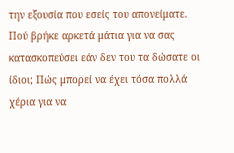την εξουσία που εσείς του απονείματε. Πού βρήκε αρκετά μάτια για να σας κατασκοπεύσει εάν δεν του τα δώσατε οι ίδιοι; Πώς μπορεί να έχει τόσα πολλά χέρια για να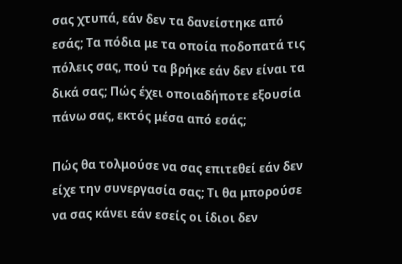σας χτυπά, εάν δεν τα δανείστηκε από εσάς; Τα πόδια με τα οποία ποδοπατά τις πόλεις σας, πού τα βρήκε εάν δεν είναι τα δικά σας; Πώς έχει οποιαδήποτε εξουσία πάνω σας, εκτός μέσα από εσάς;

Πώς θα τολμούσε να σας επιτεθεί εάν δεν είχε την συνεργασία σας; Τι θα μπορούσε να σας κάνει εάν εσείς οι ίδιοι δεν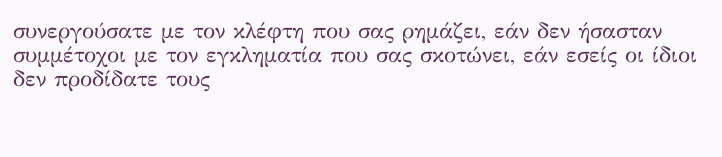συνεργούσατε με τον κλέφτη που σας ρημάζει, εάν δεν ήσασταν συμμέτοχοι με τον εγκληματία που σας σκοτώνει, εάν εσείς οι ίδιοι δεν προδίδατε τους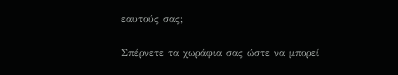εαυτούς σας;

Σπέρνετε τα χωράφια σας ώστε να μπορεί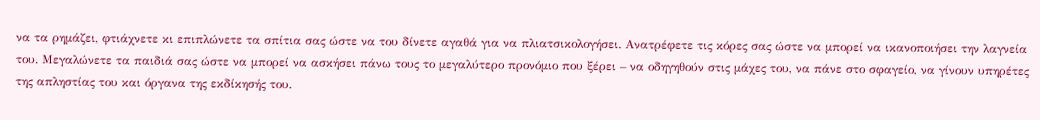να τα ρημάζει, φτιάχνετε κι επιπλώνετε τα σπίτια σας ώστε να του δίνετε αγαθά για να πλιατσικολογήσει. Ανατρέφετε τις κόρες σας ώστε να μπορεί να ικανοποιήσει την λαγνεία του. Μεγαλώνετε τα παιδιά σας ώστε να μπορεί να ασκήσει πάνω τους το μεγαλύτερο προνόμιο που ξέρει – να οδηγηθούν στις μάχες του, να πάνε στο σφαγείο, να γίνουν υπηρέτες της απληστίας του και όργανα της εκδίκησής του.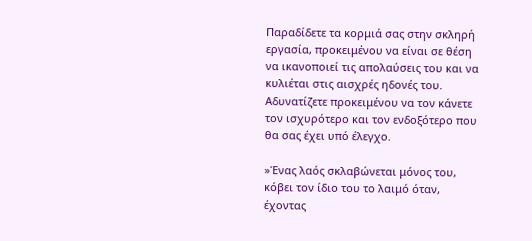Παραδίδετε τα κορμιά σας στην σκληρή εργασία, προκειμένου να είναι σε θέση να ικανοποιεί τις απολαύσεις του και να κυλιέται στις αισχρές ηδονές του. Αδυνατίζετε προκειμένου να τον κάνετε τον ισχυρότερο και τον ενδοξότερο που θα σας έχει υπό έλεγχο.

»Ένας λαός σκλαβώνεται μόνος του, κόβει τον ίδιο του το λαιμό όταν, έχοντας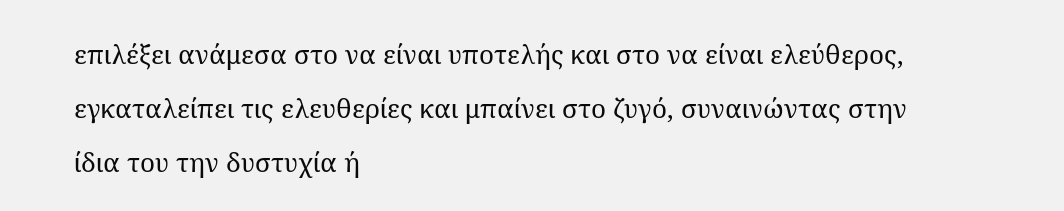επιλέξει ανάμεσα στο να είναι υποτελής και στο να είναι ελεύθερος, εγκαταλείπει τις ελευθερίες και μπαίνει στο ζυγό, συναινώντας στην ίδια του την δυστυχία ή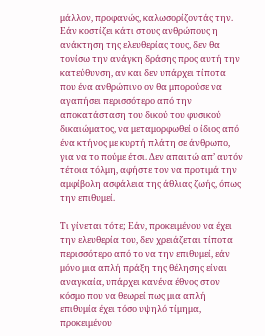μάλλον, προφανώς, καλωσορίζοντάς την. Εάν κοστίζει κάτι στους ανθρώπους η ανάκτηση της ελευθερίας τους, δεν θα τονίσω την ανάγκη δράσης προς αυτή την κατεύθυνση, αν και δεν υπάρχει τίποτα που ένα ανθρώπινο ον θα μπορούσε να αγαπήσει περισσότερο από την αποκατάσταση του δικού του φυσικού δικαιώματος, να μεταμορφωθεί ο ίδιος από ένα κτήνος με κυρτή πλάτη σε άνθρωπο, για να το πούμε έτσι. Δεν απαιτώ απ’ αυτόν τέτοια τόλμη, αφήστε τον να προτιμά την αμφίβολη ασφάλεια της άθλιας ζωής, όπως την επιθυμεί.

Τι γίνεται τότε; Εάν, προκειμένου να έχει την ελευθερία του, δεν χρειάζεται τίποτα περισσότερο από το να την επιθυμεί, εάν μόνο μια απλή πράξη της θέλησης είναι αναγκαία, υπάρχει κανένα έθνος στον κόσμο που να θεωρεί πως μια απλή επιθυμία έχει τόσο υψηλό τίμημα, προκειμένου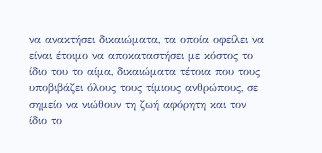να ανακτήσει δικαιώματα, τα οποία οφείλει να είναι έτοιμο να αποκαταστήσει με κόστος το ίδιο του το αίμα, δικαιώματα τέτοια που τους υποβιβάζει όλους τους τίμιους ανθρώπους, σε σημείο να νιώθουν τη ζωή αφόρητη και τον ίδιο το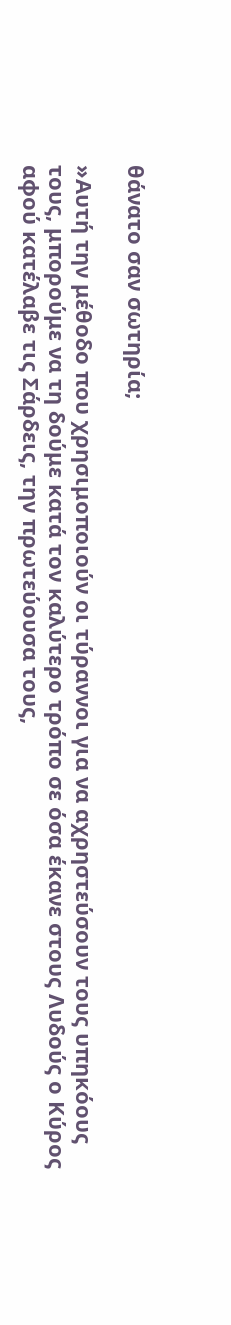θάνατο σαν σωτηρία;

»Αυτή την μέθοδο που χρησιμοποιούν οι τύραννοι για να αχρηστεύσουν τους υπηκόους τους, μπορούμε να τη δούμε κατά τον καλύτερο τρόπο σε όσα έκανε στους Λυδούς ο Κύρος αφού κατέλαβε τις Σάρδεις, την πρωτεύουσα τους,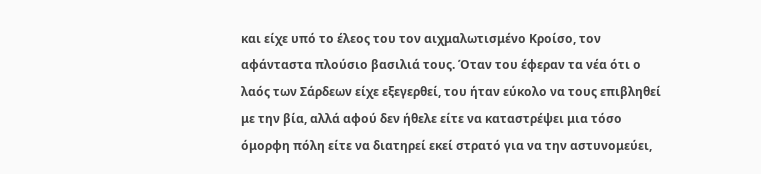και είχε υπό το έλεος του τον αιχμαλωτισμένο Κροίσο, τον αφάνταστα πλούσιο βασιλιά τους. Όταν του έφεραν τα νέα ότι ο λαός των Σάρδεων είχε εξεγερθεί, του ήταν εύκολο να τους επιβληθεί με την βία, αλλά αφού δεν ήθελε είτε να καταστρέψει μια τόσο όμορφη πόλη είτε να διατηρεί εκεί στρατό για να την αστυνομεύει,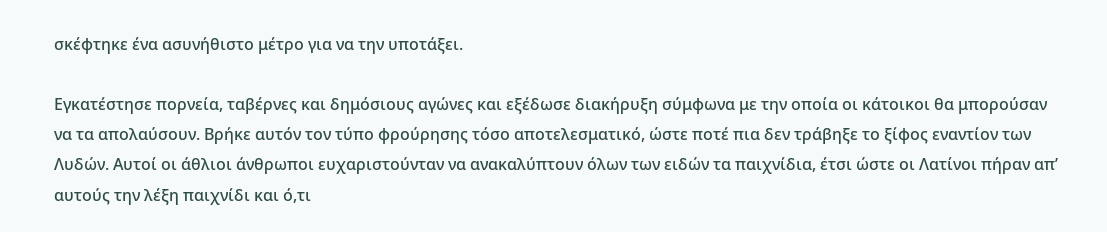σκέφτηκε ένα ασυνήθιστο μέτρο για να την υποτάξει.

Εγκατέστησε πορνεία, ταβέρνες και δημόσιους αγώνες και εξέδωσε διακήρυξη σύμφωνα με την οποία οι κάτοικοι θα μπορούσαν να τα απολαύσουν. Βρήκε αυτόν τον τύπο φρούρησης τόσο αποτελεσματικό, ώστε ποτέ πια δεν τράβηξε το ξίφος εναντίον των Λυδών. Αυτοί οι άθλιοι άνθρωποι ευχαριστούνταν να ανακαλύπτουν όλων των ειδών τα παιχνίδια, έτσι ώστε οι Λατίνοι πήραν απ’ αυτούς την λέξη παιχνίδι και ό,τι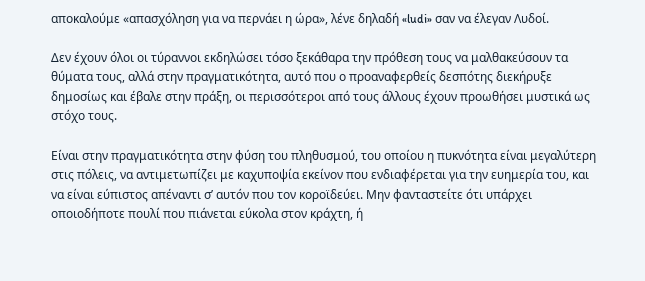αποκαλούμε «απασχόληση για να περνάει η ώρα», λένε δηλαδή «ludi» σαν να έλεγαν Λυδοί.

Δεν έχουν όλοι οι τύραννοι εκδηλώσει τόσο ξεκάθαρα την πρόθεση τους να μαλθακεύσουν τα θύματα τους, αλλά στην πραγματικότητα, αυτό που ο προαναφερθείς δεσπότης διεκήρυξε δημοσίως και έβαλε στην πράξη, οι περισσότεροι από τους άλλους έχουν προωθήσει μυστικά ως στόχο τους.

Είναι στην πραγματικότητα στην φύση του πληθυσμού, του οποίου η πυκνότητα είναι μεγαλύτερη στις πόλεις, να αντιμετωπίζει με καχυποψία εκείνον που ενδιαφέρεται για την ευημερία του, και να είναι εύπιστος απέναντι σ’ αυτόν που τον κοροϊδεύει. Μην φανταστείτε ότι υπάρχει οποιοδήποτε πουλί που πιάνεται εύκολα στον κράχτη, ή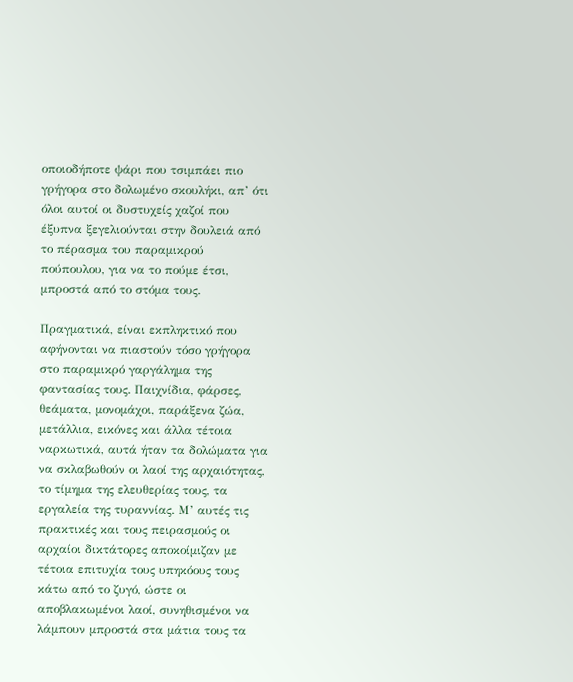οποιοδήποτε ψάρι που τσιμπάει πιο γρήγορα στο δολωμένο σκουλήκι, απ’ ότι όλοι αυτοί οι δυστυχείς χαζοί που έξυπνα ξεγελιούνται στην δουλειά από το πέρασμα του παραμικρού πούπουλου, για να το πούμε έτσι, μπροστά από το στόμα τους.

Πραγματικά, είναι εκπληκτικό που αφήνονται να πιαστούν τόσο γρήγορα στο παραμικρό γαργάλημα της φαντασίας τους. Παιχνίδια, φάρσες, θεάματα, μονομάχοι, παράξενα ζώα, μετάλλια, εικόνες και άλλα τέτοια ναρκωτικά, αυτά ήταν τα δολώματα για να σκλαβωθούν οι λαοί της αρχαιότητας, το τίμημα της ελευθερίας τους, τα εργαλεία της τυραννίας. Μ’ αυτές τις πρακτικές και τους πειρασμούς οι αρχαίοι δικτάτορες αποκοίμιζαν με τέτοια επιτυχία τους υπηκόους τους κάτω από το ζυγό, ώστε οι αποβλακωμένοι λαοί, συνηθισμένοι να λάμπουν μπροστά στα μάτια τους τα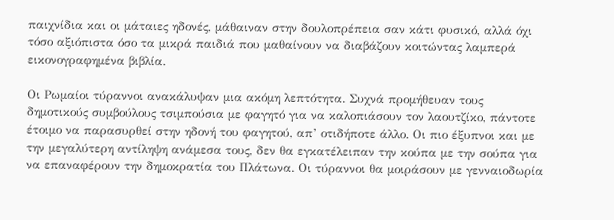παιχνίδια και οι μάταιες ηδονές, μάθαιναν στην δουλοπρέπεια σαν κάτι φυσικό, αλλά όχι τόσο αξιόπιστα όσο τα μικρά παιδιά που μαθαίνουν να διαβάζουν κοιτώντας λαμπερά εικονογραφημένα βιβλία.

Οι Ρωμαίοι τύραννοι ανακάλυψαν μια ακόμη λεπτότητα. Συχνά προμήθευαν τους δημοτικούς συμβούλους τσιμπούσια με φαγητό για να καλοπιάσουν τον λαουτζίκο, πάντοτε έτοιμο να παρασυρθεί στην ηδονή του φαγητού, απ’ οτιδήποτε άλλο. Οι πιο έξυπνοι και με την μεγαλύτερη αντίληψη ανάμεσα τους, δεν θα εγκατέλειπαν την κούπα με την σούπα για να επαναφέρουν την δημοκρατία του Πλάτωνα. Οι τύραννοι θα μοιράσουν με γενναιοδωρία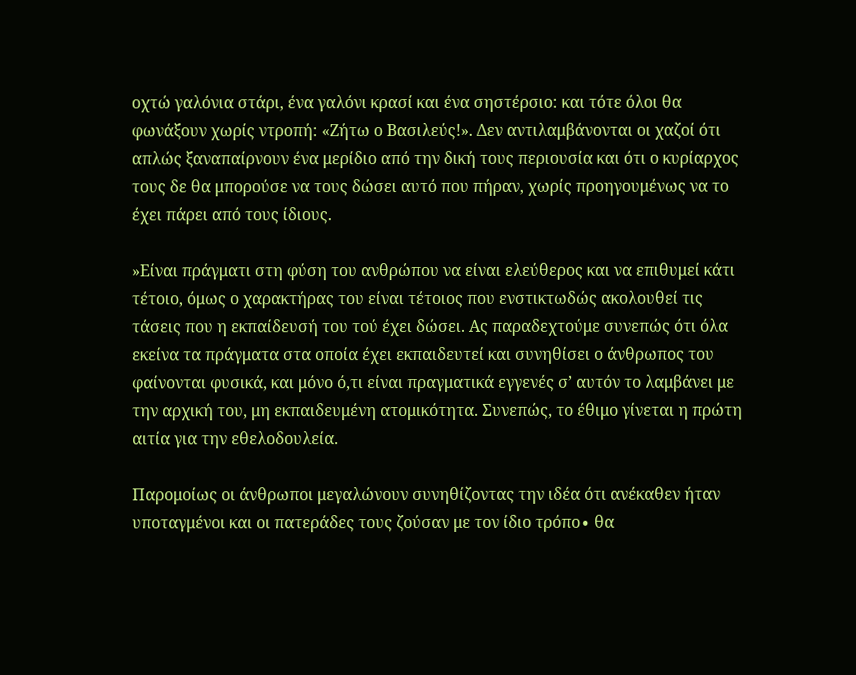οχτώ γαλόνια στάρι, ένα γαλόνι κρασί και ένα σηστέρσιο: και τότε όλοι θα φωνάξουν χωρίς ντροπή: «Ζήτω ο Βασιλεύς!». Δεν αντιλαμβάνονται οι χαζοί ότι απλώς ξαναπαίρνουν ένα μερίδιο από την δική τους περιουσία και ότι ο κυρίαρχος τους δε θα μπορούσε να τους δώσει αυτό που πήραν, χωρίς προηγουμένως να το έχει πάρει από τους ίδιους.

»Είναι πράγματι στη φύση του ανθρώπου να είναι ελεύθερος και να επιθυμεί κάτι τέτοιο, όμως ο χαρακτήρας του είναι τέτοιος που ενστικτωδώς ακολουθεί τις τάσεις που η εκπαίδευσή του τού έχει δώσει. Ας παραδεχτούμε συνεπώς ότι όλα εκείνα τα πράγματα στα οποία έχει εκπαιδευτεί και συνηθίσει ο άνθρωπος του φαίνονται φυσικά, και μόνο ό,τι είναι πραγματικά εγγενές σ’ αυτόν το λαμβάνει με την αρχική του, μη εκπαιδευμένη ατομικότητα. Συνεπώς, το έθιμο γίνεται η πρώτη αιτία για την εθελοδουλεία.

Παρομοίως οι άνθρωποι μεγαλώνουν συνηθίζοντας την ιδέα ότι ανέκαθεν ήταν υποταγμένοι και οι πατεράδες τους ζούσαν με τον ίδιο τρόπο∙ θα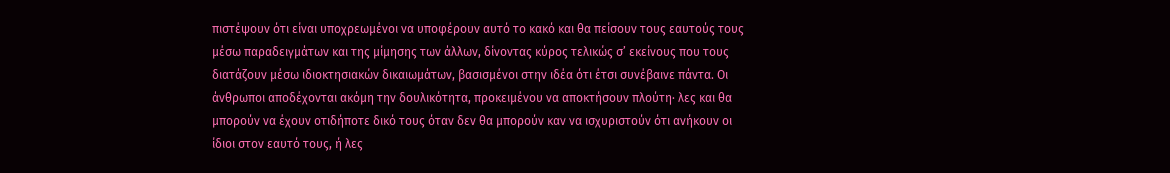πιστέψουν ότι είναι υποχρεωμένοι να υποφέρουν αυτό το κακό και θα πείσουν τους εαυτούς τους μέσω παραδειγμάτων και της μίμησης των άλλων, δίνοντας κύρος τελικώς σ’ εκείνους που τους διατάζουν μέσω ιδιοκτησιακών δικαιωμάτων, βασισμένοι στην ιδέα ότι έτσι συνέβαινε πάντα. Οι άνθρωποι αποδέχονται ακόμη την δουλικότητα, προκειμένου να αποκτήσουν πλούτη∙ λες και θα μπορούν να έχουν οτιδήποτε δικό τους όταν δεν θα μπορούν καν να ισχυριστούν ότι ανήκουν οι ίδιοι στον εαυτό τους, ή λες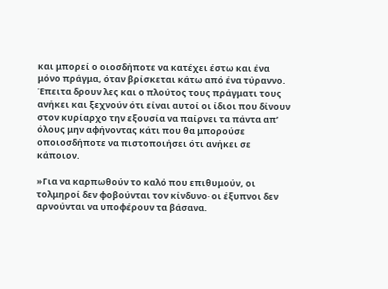και μπορεί ο οιοσδήποτε να κατέχει έστω και ένα μόνο πράγμα, όταν βρίσκεται κάτω από ένα τύραννο. Έπειτα δρουν λες και ο πλούτος τους πράγματι τους ανήκει και ξεχνούν ότι είναι αυτοί οι ίδιοι που δίνουν στον κυρίαρχο την εξουσία να παίρνει τα πάντα απ’ όλους μην αφήνοντας κάτι που θα μπορούσε οποιοσδήποτε να πιστοποιήσει ότι ανήκει σε κάποιον.

»Για να καρπωθούν το καλό που επιθυμούν, οι τολμηροί δεν φοβούνται τον κίνδυνο∙ οι έξυπνοι δεν αρνούνται να υποφέρουν τα βάσανα.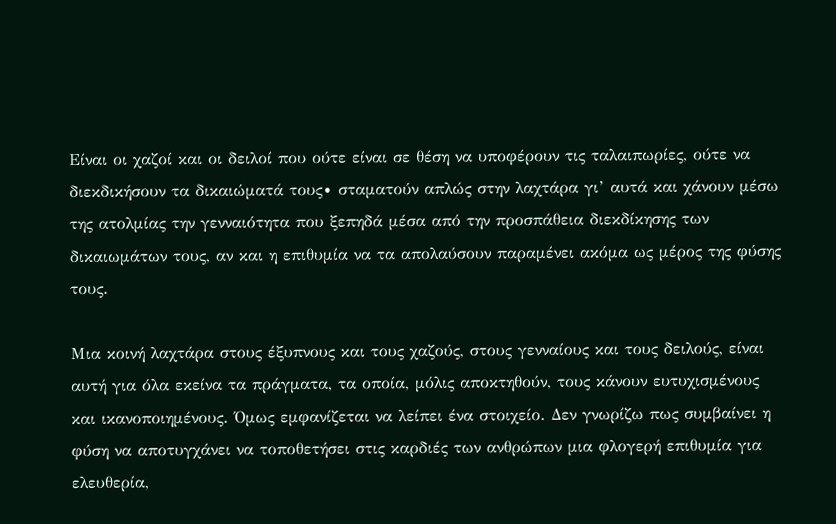Είναι οι χαζοί και οι δειλοί που ούτε είναι σε θέση να υποφέρουν τις ταλαιπωρίες, ούτε να διεκδικήσουν τα δικαιώματά τους∙ σταματούν απλώς στην λαχτάρα γι’ αυτά και χάνουν μέσω της ατολμίας την γενναιότητα που ξεπηδά μέσα από την προσπάθεια διεκδίκησης των δικαιωμάτων τους, αν και η επιθυμία να τα απολαύσουν παραμένει ακόμα ως μέρος της φύσης τους.

Μια κοινή λαχτάρα στους έξυπνους και τους χαζούς, στους γενναίους και τους δειλούς, είναι αυτή για όλα εκείνα τα πράγματα, τα οποία, μόλις αποκτηθούν, τους κάνουν ευτυχισμένους και ικανοποιημένους. Όμως εμφανίζεται να λείπει ένα στοιχείο. Δεν γνωρίζω πως συμβαίνει η φύση να αποτυγχάνει να τοποθετήσει στις καρδιές των ανθρώπων μια φλογερή επιθυμία για ελευθερία,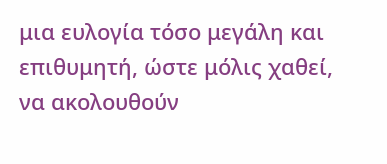μια ευλογία τόσο μεγάλη και επιθυμητή, ώστε μόλις χαθεί, να ακολουθούν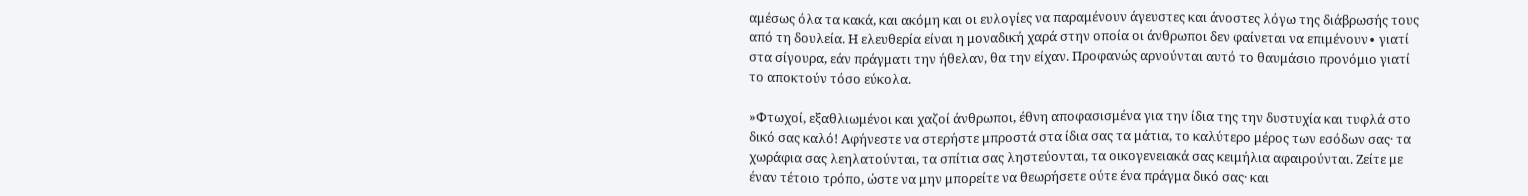αμέσως όλα τα κακά, και ακόμη και οι ευλογίες να παραμένουν άγευστες και άνοστες λόγω της διάβρωσής τους από τη δουλεία. Η ελευθερία είναι η μοναδική χαρά στην οποία οι άνθρωποι δεν φαίνεται να επιμένουν∙ γιατί στα σίγουρα, εάν πράγματι την ήθελαν, θα την είχαν. Προφανώς αρνούνται αυτό το θαυμάσιο προνόμιο γιατί το αποκτούν τόσο εύκολα.

»Φτωχοί, εξαθλιωμένοι και χαζοί άνθρωποι, έθνη αποφασισμένα για την ίδια της την δυστυχία και τυφλά στο δικό σας καλό! Αφήνεστε να στερήστε μπροστά στα ίδια σας τα μάτια, το καλύτερο μέρος των εσόδων σας· τα χωράφια σας λεηλατούνται, τα σπίτια σας ληστεύονται, τα οικογενειακά σας κειμήλια αφαιρούνται. Ζείτε με έναν τέτοιο τρόπο, ώστε να μην μπορείτε να θεωρήσετε ούτε ένα πράγμα δικό σας· και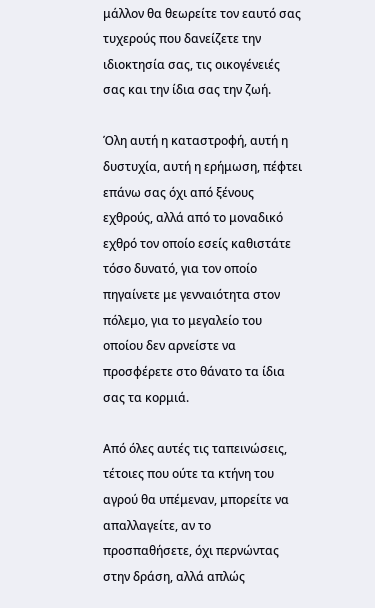μάλλον θα θεωρείτε τον εαυτό σας τυχερούς που δανείζετε την ιδιοκτησία σας, τις οικογένειές σας και την ίδια σας την ζωή.

Όλη αυτή η καταστροφή, αυτή η δυστυχία, αυτή η ερήμωση, πέφτει επάνω σας όχι από ξένους εχθρούς, αλλά από το μοναδικό εχθρό τον οποίο εσείς καθιστάτε τόσο δυνατό, για τον οποίο πηγαίνετε με γενναιότητα στον πόλεμο, για το μεγαλείο του οποίου δεν αρνείστε να προσφέρετε στο θάνατο τα ίδια σας τα κορμιά.

Από όλες αυτές τις ταπεινώσεις, τέτοιες που ούτε τα κτήνη του αγρού θα υπέμεναν, μπορείτε να απαλλαγείτε, αν το προσπαθήσετε, όχι περνώντας στην δράση, αλλά απλώς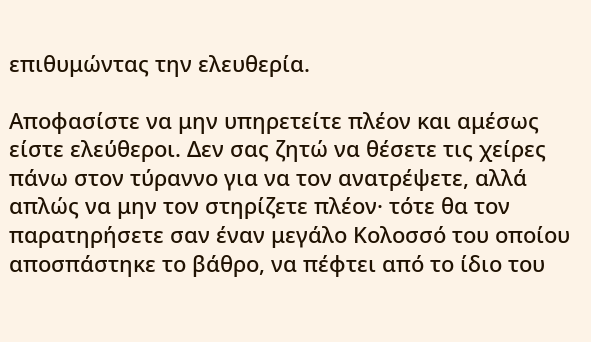επιθυμώντας την ελευθερία.

Αποφασίστε να μην υπηρετείτε πλέον και αμέσως είστε ελεύθεροι. Δεν σας ζητώ να θέσετε τις χείρες πάνω στον τύραννο για να τον ανατρέψετε, αλλά απλώς να μην τον στηρίζετε πλέον· τότε θα τον παρατηρήσετε σαν έναν μεγάλο Κολοσσό του οποίου αποσπάστηκε το βάθρο, να πέφτει από το ίδιο του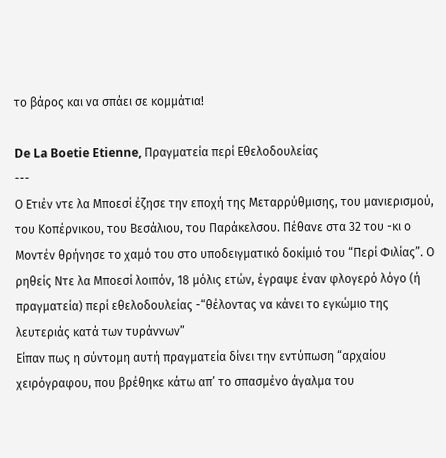το βάρος και να σπάει σε κομμάτια!

De La Boetie Etienne, Πραγματεία περί Εθελοδουλείας
---
Ο Ετιέν ντε λα Μποεσί έζησε την εποχή της Μεταρρύθμισης, του μανιερισμού, του Κοπέρνικου, του Βεσάλιου, του Παράκελσου. Πέθανε στα 32 του -κι ο Μοντέν θρήνησε το χαμό του στο υποδειγματικό δοκίμιό του “Περί Φιλίας”. Ο ρηθείς Ντε λα Μποεσί λοιπόν, 18 μόλις ετών, έγραψε έναν φλογερό λόγο (ή πραγματεία) περί εθελοδουλείας -“θέλοντας να κάνει το εγκώμιο της λευτεριάς κατά των τυράννων”
Είπαν πως η σύντομη αυτή πραγματεία δίνει την εντύπωση “αρχαίου χειρόγραφου, που βρέθηκε κάτω απ’ το σπασμένο άγαλμα του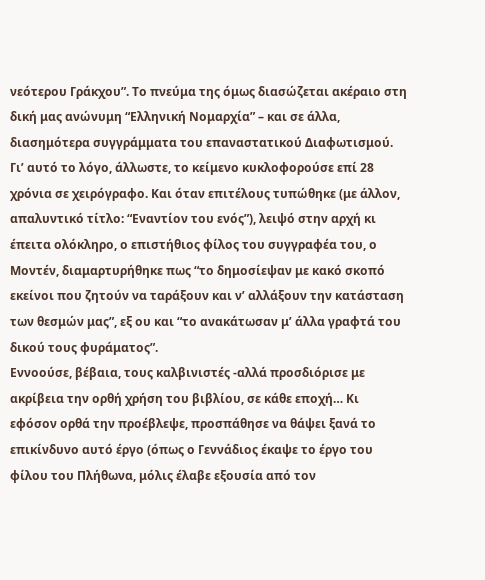νεότερου Γράκχου”. Το πνεύμα της όμως διασώζεται ακέραιο στη δική μας ανώνυμη “Ελληνική Νομαρχία” – και σε άλλα, διασημότερα συγγράμματα του επαναστατικού Διαφωτισμού. Γι’ αυτό το λόγο, άλλωστε, το κείμενο κυκλοφορούσε επί 28 χρόνια σε χειρόγραφο. Και όταν επιτέλους τυπώθηκε (με άλλον, απαλυντικό τίτλο: “Εναντίον του ενός”), λειψό στην αρχή κι έπειτα ολόκληρο, ο επιστήθιος φίλος του συγγραφέα του, ο Μοντέν, διαμαρτυρήθηκε πως “το δημοσίεψαν με κακό σκοπό εκείνοι που ζητούν να ταράξουν και ν’ αλλάξουν την κατάσταση των θεσμών μας”, εξ ου και “το ανακάτωσαν μ’ άλλα γραφτά του δικού τους φυράματος”.
Εννοούσε, βέβαια, τους καλβινιστές -αλλά προσδιόρισε με ακρίβεια την ορθή χρήση του βιβλίου, σε κάθε εποχή… Κι εφόσον ορθά την προέβλεψε, προσπάθησε να θάψει ξανά το επικίνδυνο αυτό έργο (όπως ο Γεννάδιος έκαψε το έργο του φίλου του Πλήθωνα, μόλις έλαβε εξουσία από τον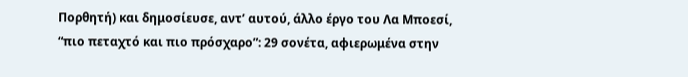Πορθητή) και δημοσίευσε, αντ’ αυτού, άλλο έργο του Λα Μποεσί, “πιο πεταχτό και πιο πρόσχαρο”: 29 σονέτα, αφιερωμένα στην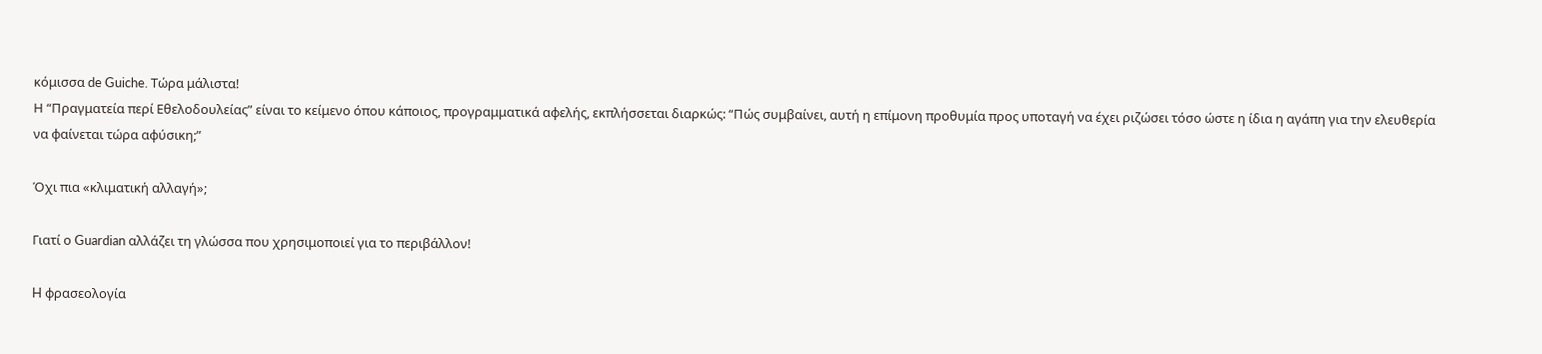κόμισσα de Guiche. Τώρα μάλιστα!
Η “Πραγματεία περί Εθελοδουλείας” είναι το κείμενο όπου κάποιος, προγραμματικά αφελής, εκπλήσσεται διαρκώς: “Πώς συμβαίνει, αυτή η επίμονη προθυμία προς υποταγή να έχει ριζώσει τόσο ώστε η ίδια η αγάπη για την ελευθερία να φαίνεται τώρα αφύσικη;”

Όχι πια «κλιματική αλλαγή»;

Γιατί ο Guardian αλλάζει τη γλώσσα που χρησιμοποιεί για το περιβάλλον!

H φρασεολογία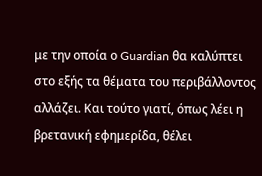με την οποία ο Guardian θα καλύπτει στο εξής τα θέματα του περιβάλλοντος αλλάζει. Και τούτο γιατί, όπως λέει η βρετανική εφημερίδα, θέλει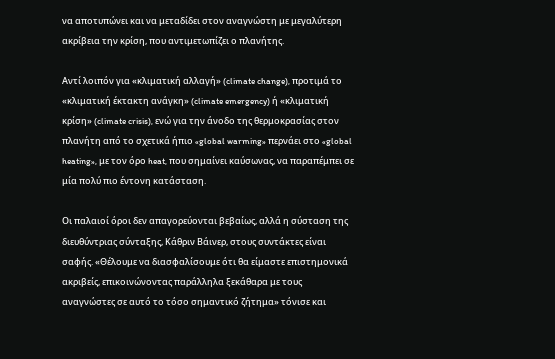να αποτυπώνει και να μεταδίδει στον αναγνώστη με μεγαλύτερη ακρίβεια την κρίση, που αντιμετωπίζει ο πλανήτης.

Αντί λοιπόν για «κλιματική αλλαγή» (climate change), προτιμά το «κλιματική έκτακτη ανάγκη» (climate emergency) ή «κλιματική κρίση» (climate crisis), ενώ για την άνοδο της θερμοκρασίας στον πλανήτη από το σχετικά ήπιο «global warming» περνάει στο «global heating», με τον όρο heat, που σημαίνει καύσωνας, να παραπέμπει σε μία πολύ πιο έντονη κατάσταση.

Οι παλαιοί όροι δεν απαγορεύονται βεβαίως, αλλά η σύσταση της διευθύντριας σύνταξης, Κάθριν Βάινερ, στους συντάκτες είναι σαφής. «Θέλουμε να διασφαλίσουμε ότι θα είμαστε επιστημονικά ακριβείς, επικοινώνοντας παράλληλα ξεκάθαρα με τους αναγνώστες σε αυτό το τόσο σημαντικό ζήτημα» τόνισε και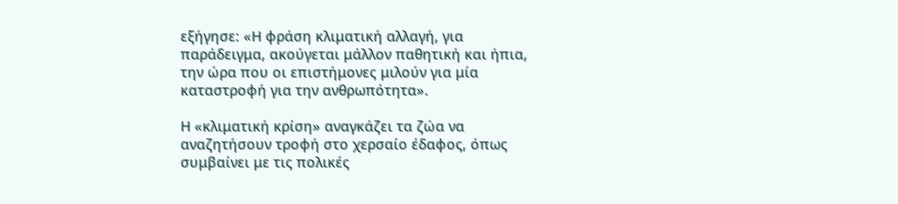εξήγησε: «Η φράση κλιματική αλλαγή, για παράδειγμα, ακούγεται μάλλον παθητική και ήπια, την ώρα που οι επιστήμονες μιλούν για μία καταστροφή για την ανθρωπότητα».

Η «κλιματική κρίση» αναγκάζει τα ζώα να αναζητήσουν τροφή στο χερσαίο έδαφος, όπως συμβαίνει με τις πολικές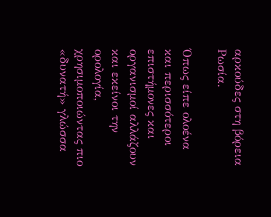αρκούδες στη βόρεια Ρωσία.

Όπως είπε ολοένα και περισσότεροι επιστήμονες και οργανισμοί αλλάζουν και εκείνοι την ορολογία, χρησιμοποιώντας πιο «δυνατή» γλώσσα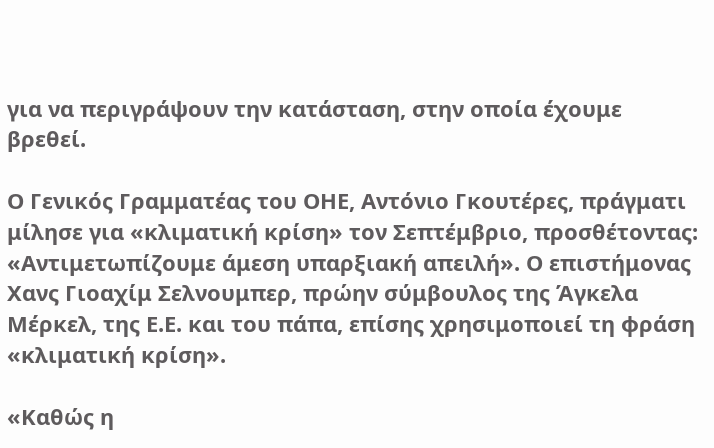για να περιγράψουν την κατάσταση, στην οποία έχουμε βρεθεί.

Ο Γενικός Γραμματέας του ΟΗΕ, Αντόνιο Γκουτέρες, πράγματι μίλησε για «κλιματική κρίση» τον Σεπτέμβριο, προσθέτοντας: «Αντιμετωπίζουμε άμεση υπαρξιακή απειλή». Ο επιστήμονας Χανς Γιοαχίμ Σελνουμπερ, πρώην σύμβουλος της Άγκελα Μέρκελ, της Ε.Ε. και του πάπα, επίσης χρησιμοποιεί τη φράση «κλιματική κρίση».

«Καθώς η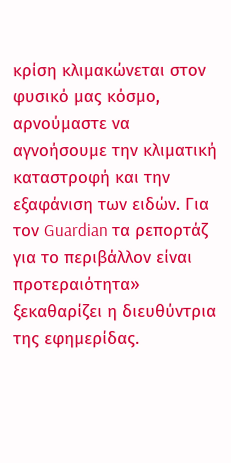κρίση κλιμακώνεται στον φυσικό μας κόσμο, αρνούμαστε να αγνοήσουμε την κλιματική καταστροφή και την εξαφάνιση των ειδών. Για τον Guardian τα ρεπορτάζ για το περιβάλλον είναι προτεραιότητα» ξεκαθαρίζει η διευθύντρια της εφημερίδας.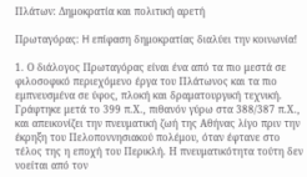Πλάτων: Δημοκρατία και πολιτική αρετή

Πρωταγόρας: H επίφαση δημοκρατίας διαλύει την κοινωνία!

1. Ο διάλογος Πρωταγόρας είναι ένα από τα πιο μεστά σε φιλοσοφικό περιεχόμενο έργα του Πλάτωνος και τα πιο εμπνευσμένα σε ύφος, πλοκή και δραματουργική τεχνική. Γράφτηκε μετά το 399 π.Χ., πιθανόν γύρω στα 388/387 π.Χ., και απεικονίζει την πνευματική ζωή της Αθήνας λίγο πριν την έκρηξη του Πελοποννησιακού πολέμου, όταν έφτανε στο τέλος της η εποχή του Περικλή. Η πνευματικότητα τούτη δεν νοείται από τον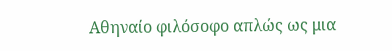Αθηναίο φιλόσοφο απλώς ως μια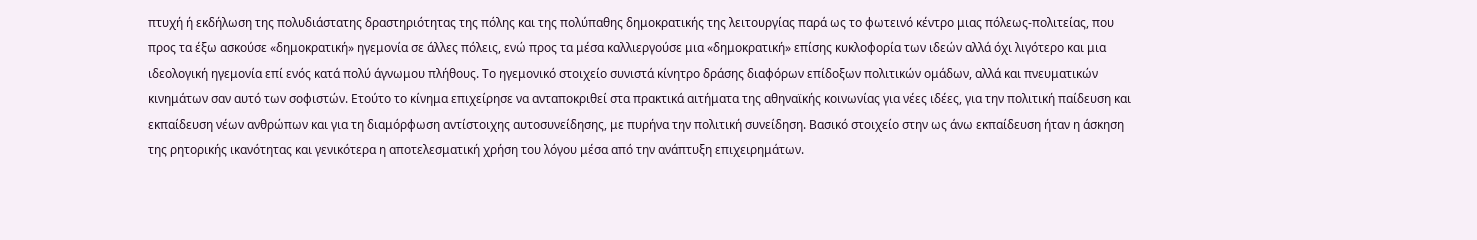πτυχή ή εκδήλωση της πολυδιάστατης δραστηριότητας της πόλης και της πολύπαθης δημοκρατικής της λειτουργίας παρά ως το φωτεινό κέντρο μιας πόλεως-πολιτείας, που προς τα έξω ασκούσε «δημοκρατική» ηγεμονία σε άλλες πόλεις, ενώ προς τα μέσα καλλιεργούσε μια «δημοκρατική» επίσης κυκλοφορία των ιδεών αλλά όχι λιγότερο και μια ιδεολογική ηγεμονία επί ενός κατά πολύ άγνωμου πλήθους. Το ηγεμονικό στοιχείο συνιστά κίνητρο δράσης διαφόρων επίδοξων πολιτικών ομάδων, αλλά και πνευματικών κινημάτων σαν αυτό των σοφιστών. Ετούτο το κίνημα επιχείρησε να ανταποκριθεί στα πρακτικά αιτήματα της αθηναϊκής κοινωνίας για νέες ιδέες, για την πολιτική παίδευση και εκπαίδευση νέων ανθρώπων και για τη διαμόρφωση αντίστοιχης αυτοσυνείδησης, με πυρήνα την πολιτική συνείδηση. Βασικό στοιχείο στην ως άνω εκπαίδευση ήταν η άσκηση της ρητορικής ικανότητας και γενικότερα η αποτελεσματική χρήση του λόγου μέσα από την ανάπτυξη επιχειρημάτων.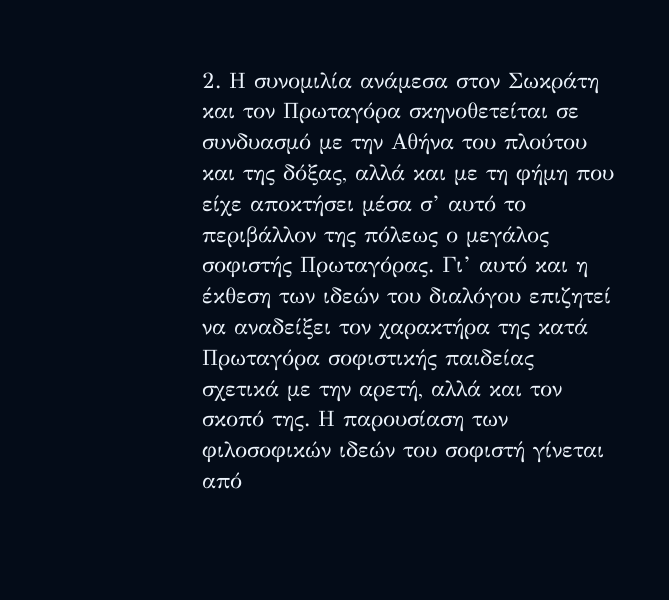2. Η συνομιλία ανάμεσα στον Σωκράτη και τον Πρωταγόρα σκηνοθετείται σε συνδυασμό με την Αθήνα του πλούτου και της δόξας, αλλά και με τη φήμη που είχε αποκτήσει μέσα σ’ αυτό το περιβάλλον της πόλεως ο μεγάλος σοφιστής Πρωταγόρας. Γι’ αυτό και η έκθεση των ιδεών του διαλόγου επιζητεί να αναδείξει τον χαρακτήρα της κατά Πρωταγόρα σοφιστικής παιδείας σχετικά με την αρετή, αλλά και τον σκοπό της. Η παρουσίαση των φιλοσοφικών ιδεών του σοφιστή γίνεται από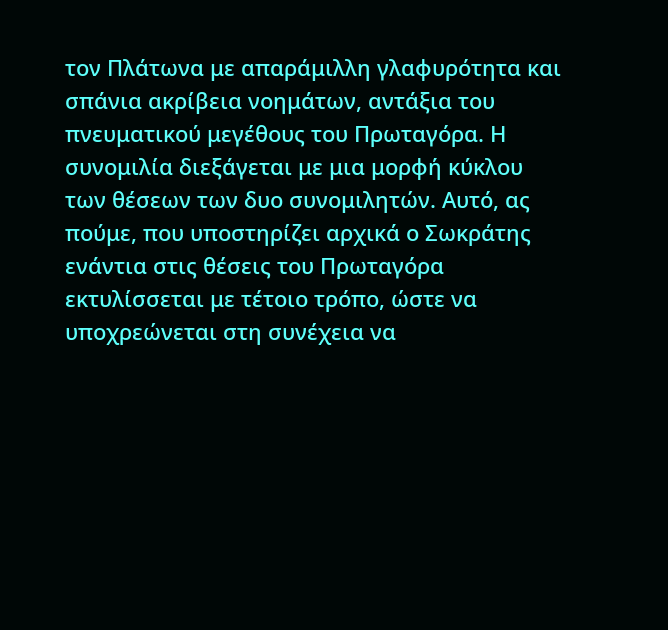τον Πλάτωνα με απαράμιλλη γλαφυρότητα και σπάνια ακρίβεια νοημάτων, αντάξια του πνευματικού μεγέθους του Πρωταγόρα. Η συνομιλία διεξάγεται με μια μορφή κύκλου των θέσεων των δυο συνομιλητών. Αυτό, ας πούμε, που υποστηρίζει αρχικά ο Σωκράτης ενάντια στις θέσεις του Πρωταγόρα εκτυλίσσεται με τέτοιο τρόπο, ώστε να υποχρεώνεται στη συνέχεια να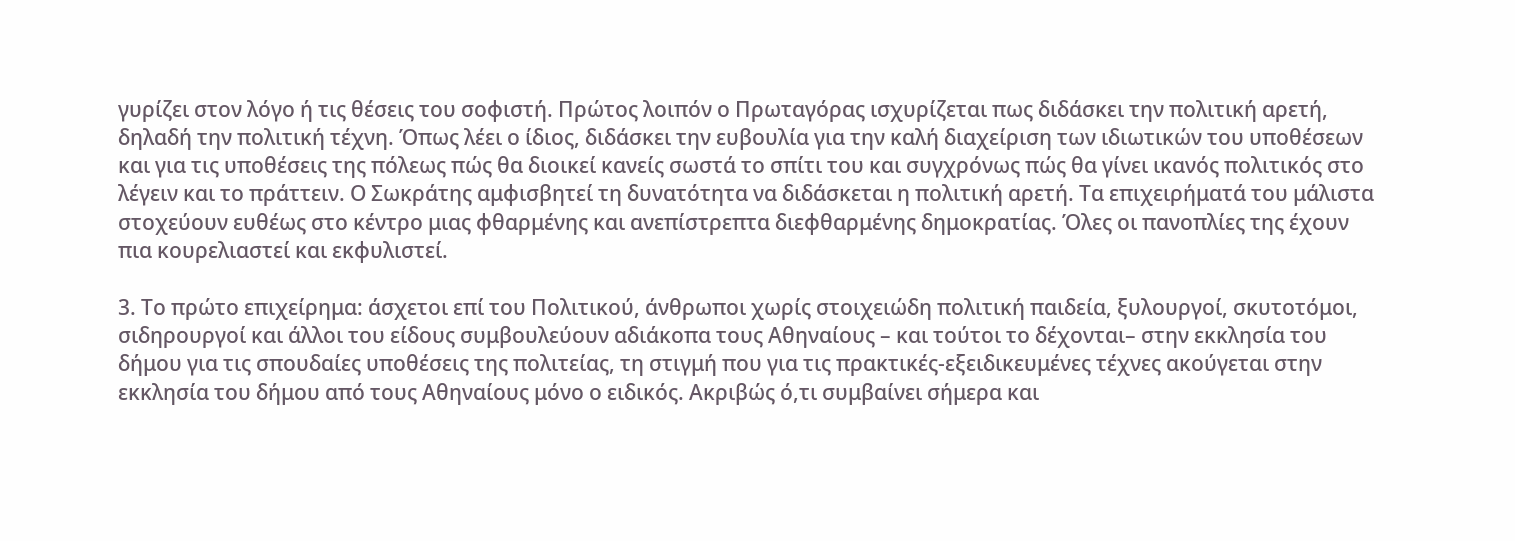γυρίζει στον λόγο ή τις θέσεις του σοφιστή. Πρώτος λοιπόν ο Πρωταγόρας ισχυρίζεται πως διδάσκει την πολιτική αρετή, δηλαδή την πολιτική τέχνη. Όπως λέει ο ίδιος, διδάσκει την ευβουλία για την καλή διαχείριση των ιδιωτικών του υποθέσεων και για τις υποθέσεις της πόλεως πώς θα διοικεί κανείς σωστά το σπίτι του και συγχρόνως πώς θα γίνει ικανός πολιτικός στο λέγειν και το πράττειν. Ο Σωκράτης αμφισβητεί τη δυνατότητα να διδάσκεται η πολιτική αρετή. Τα επιχειρήματά του μάλιστα στοχεύουν ευθέως στο κέντρο μιας φθαρμένης και ανεπίστρεπτα διεφθαρμένης δημοκρατίας. Όλες οι πανοπλίες της έχουν πια κουρελιαστεί και εκφυλιστεί.

3. Το πρώτο επιχείρημα: άσχετοι επί του Πολιτικού, άνθρωποι χωρίς στοιχειώδη πολιτική παιδεία, ξυλουργοί, σκυτοτόμοι, σιδηρουργοί και άλλοι του είδους συμβουλεύουν αδιάκοπα τους Αθηναίους – και τούτοι το δέχονται– στην εκκλησία του δήμου για τις σπουδαίες υποθέσεις της πολιτείας, τη στιγμή που για τις πρακτικές-εξειδικευμένες τέχνες ακούγεται στην εκκλησία του δήμου από τους Αθηναίους μόνο ο ειδικός. Ακριβώς ό,τι συμβαίνει σήμερα και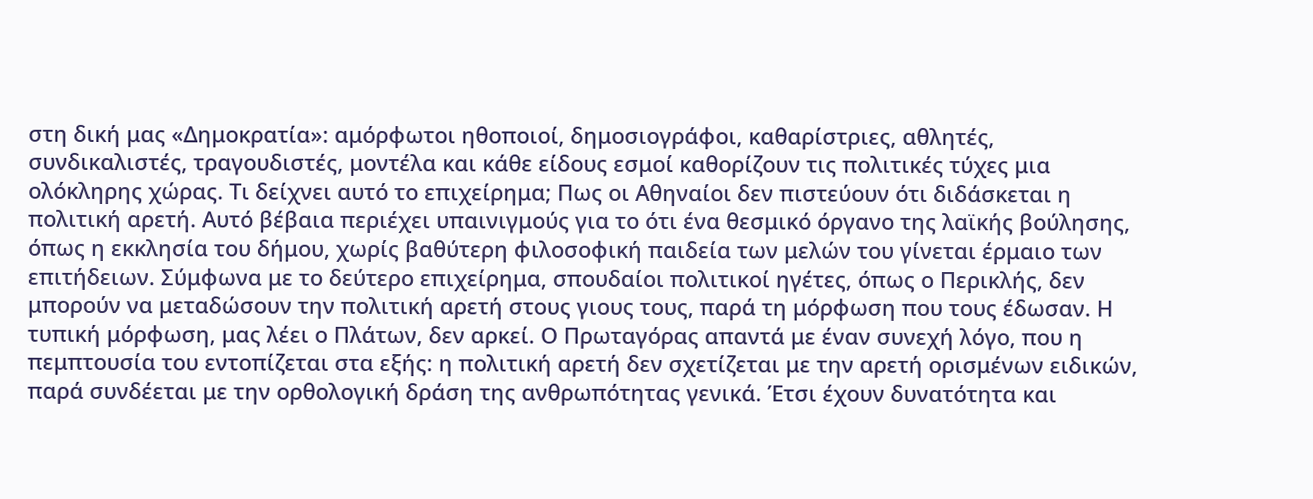στη δική μας «Δημοκρατία»: αμόρφωτοι ηθοποιοί, δημοσιογράφοι, καθαρίστριες, αθλητές, συνδικαλιστές, τραγουδιστές, μοντέλα και κάθε είδους εσμοί καθορίζουν τις πολιτικές τύχες μια ολόκληρης χώρας. Τι δείχνει αυτό το επιχείρημα; Πως οι Αθηναίοι δεν πιστεύουν ότι διδάσκεται η πολιτική αρετή. Αυτό βέβαια περιέχει υπαινιγμούς για το ότι ένα θεσμικό όργανο της λαϊκής βούλησης, όπως η εκκλησία του δήμου, χωρίς βαθύτερη φιλοσοφική παιδεία των μελών του γίνεται έρμαιο των επιτήδειων. Σύμφωνα με το δεύτερο επιχείρημα, σπουδαίοι πολιτικοί ηγέτες, όπως ο Περικλής, δεν μπορούν να μεταδώσουν την πολιτική αρετή στους γιους τους, παρά τη μόρφωση που τους έδωσαν. Η τυπική μόρφωση, μας λέει ο Πλάτων, δεν αρκεί. Ο Πρωταγόρας απαντά με έναν συνεχή λόγο, που η πεμπτουσία του εντοπίζεται στα εξής: η πολιτική αρετή δεν σχετίζεται με την αρετή ορισμένων ειδικών, παρά συνδέεται με την ορθολογική δράση της ανθρωπότητας γενικά. Έτσι έχουν δυνατότητα και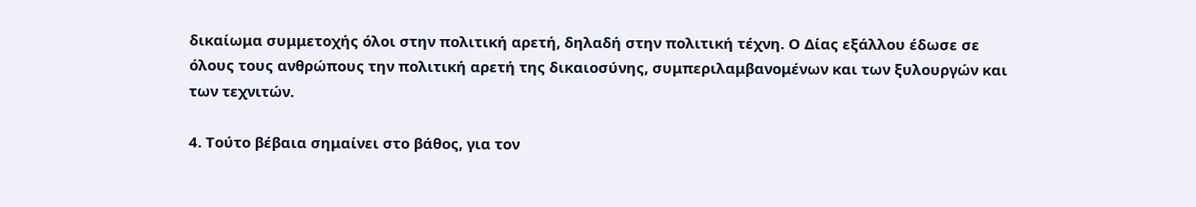δικαίωμα συμμετοχής όλοι στην πολιτική αρετή, δηλαδή στην πολιτική τέχνη. Ο Δίας εξάλλου έδωσε σε όλους τους ανθρώπους την πολιτική αρετή της δικαιοσύνης, συμπεριλαμβανομένων και των ξυλουργών και των τεχνιτών.

4. Τούτο βέβαια σημαίνει στο βάθος, για τον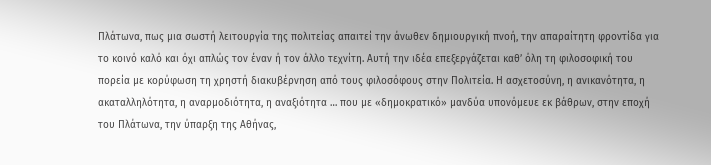Πλάτωνα, πως μια σωστή λειτουργία της πολιτείας απαιτεί την άνωθεν δημιουργική πνοή, την απαραίτητη φροντίδα για το κοινό καλό και όχι απλώς τον έναν ή τον άλλο τεχνίτη. Αυτή την ιδέα επεξεργάζεται καθ’ όλη τη φιλοσοφική του πορεία με κορύφωση τη χρηστή διακυβέρνηση από τους φιλοσόφους στην Πολιτεία. Η ασχετοσύνη, η ανικανότητα, η ακαταλληλότητα, η αναρμοδιότητα, η αναξιότητα … που με «δημοκρατικό» μανδύα υπονόμευε εκ βάθρων, στην εποχή του Πλάτωνα, την ύπαρξη της Αθήνας,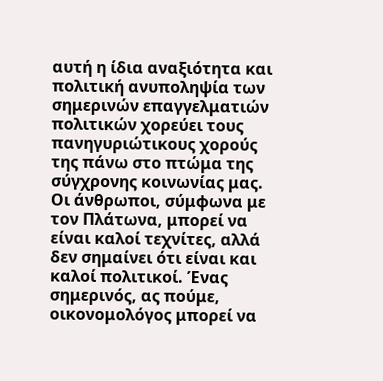αυτή η ίδια αναξιότητα και πολιτική ανυποληψία των σημερινών επαγγελματιών πολιτικών χορεύει τους πανηγυριώτικους χορούς της πάνω στο πτώμα της σύγχρονης κοινωνίας μας. Οι άνθρωποι, σύμφωνα με τον Πλάτωνα, μπορεί να είναι καλοί τεχνίτες, αλλά δεν σημαίνει ότι είναι και καλοί πολιτικοί. Ένας σημερινός, ας πούμε, οικονομολόγος μπορεί να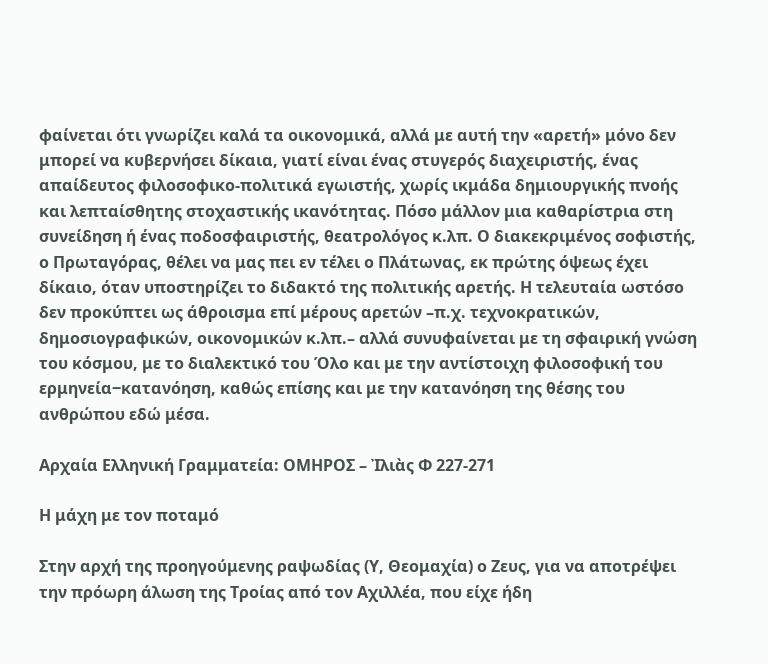φαίνεται ότι γνωρίζει καλά τα οικονομικά, αλλά με αυτή την «αρετή» μόνο δεν μπορεί να κυβερνήσει δίκαια, γιατί είναι ένας στυγερός διαχειριστής, ένας απαίδευτος φιλοσοφικο-πολιτικά εγωιστής, χωρίς ικμάδα δημιουργικής πνοής και λεπταίσθητης στοχαστικής ικανότητας. Πόσο μάλλον μια καθαρίστρια στη συνείδηση ή ένας ποδοσφαιριστής, θεατρολόγος κ.λπ. Ο διακεκριμένος σοφιστής, ο Πρωταγόρας, θέλει να μας πει εν τέλει ο Πλάτωνας, εκ πρώτης όψεως έχει δίκαιο, όταν υποστηρίζει το διδακτό της πολιτικής αρετής. Η τελευταία ωστόσο δεν προκύπτει ως άθροισμα επί μέρους αρετών –π.χ. τεχνοκρατικών, δημοσιογραφικών, οικονομικών κ.λπ.– αλλά συνυφαίνεται με τη σφαιρική γνώση του κόσμου, με το διαλεκτικό του Όλο και με την αντίστοιχη φιλοσοφική του ερμηνεία‒κατανόηση, καθώς επίσης και με την κατανόηση της θέσης του ανθρώπου εδώ μέσα.

Αρχαία Ελληνική Γραμματεία: ΟΜΗΡΟΣ – Ἰλιὰς Φ 227-271

Η μάχη με τον ποταμό

Στην αρχή της προηγούμενης ραψωδίας (Υ, Θεομαχία) ο Ζευς, για να αποτρέψει την πρόωρη άλωση της Τροίας από τον Αχιλλέα, που είχε ήδη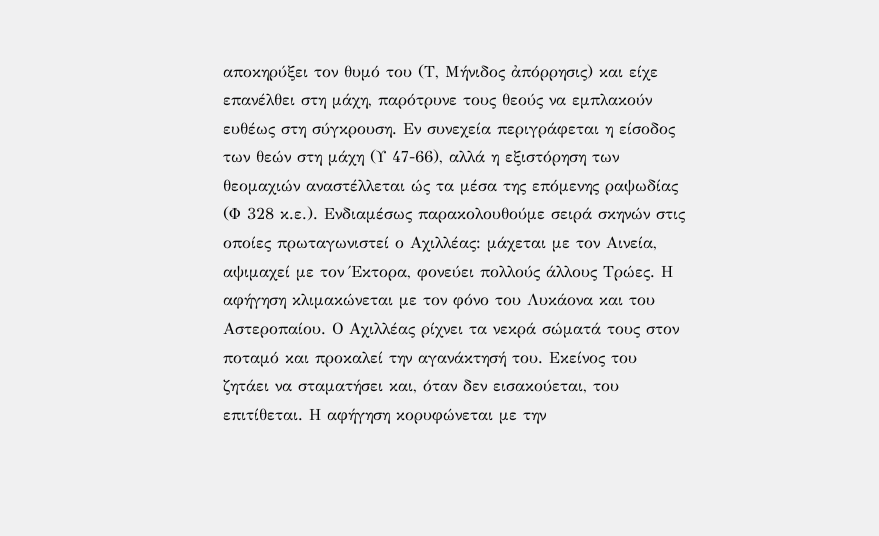αποκηρύξει τον θυμό του (Τ, Μήνιδος ἀπόρρησις) και είχε επανέλθει στη μάχη, παρότρυνε τους θεούς να εμπλακούν ευθέως στη σύγκρουση. Εν συνεχεία περιγράφεται η είσοδος των θεών στη μάχη (Υ 47-66), αλλά η εξιστόρηση των θεομαχιών αναστέλλεται ώς τα μέσα της επόμενης ραψωδίας (Φ 328 κ.ε.). Ενδιαμέσως παρακολουθούμε σειρά σκηνών στις οποίες πρωταγωνιστεί ο Αχιλλέας: μάχεται με τον Αινεία, αψιμαχεί με τον Έκτορα, φονεύει πολλούς άλλους Τρώες. Η αφήγηση κλιμακώνεται με τον φόνο του Λυκάονα και του Αστεροπαίου. Ο Αχιλλέας ρίχνει τα νεκρά σώματά τους στον ποταμό και προκαλεί την αγανάκτησή του. Εκείνος του ζητάει να σταματήσει και, όταν δεν εισακούεται, του επιτίθεται. Η αφήγηση κορυφώνεται με την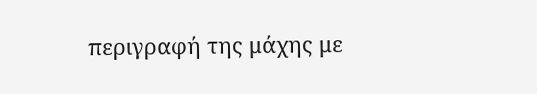περιγραφή της μάχης με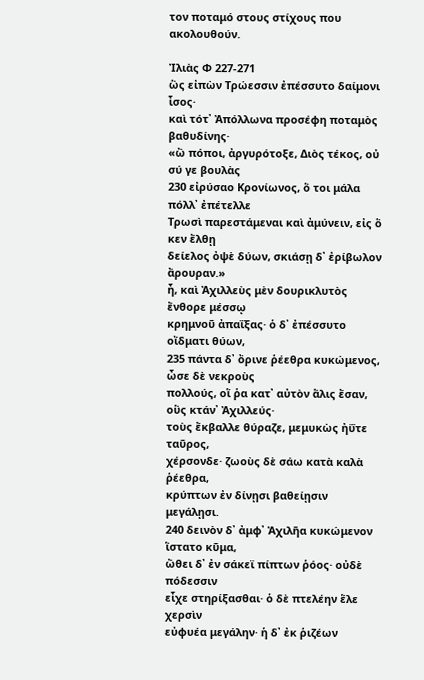τον ποταμό στους στίχους που ακολουθούν.

Ἰλιὰς Φ 227-271
ὣς εἰπὼν Τρώεσσιν ἐπέσσυτο δαίμονι ἶσος·
καὶ τότ᾽ Ἀπόλλωνα προσέφη ποταμὸς βαθυδίνης·
«ὢ πόποι, ἀργυρότοξε, Διὸς τέκος, οὐ σύ γε βουλὰς
230 εἰρύσαο Κρονίωνος, ὅ τοι μάλα πόλλ᾽ ἐπέτελλε
Τρωσὶ παρεστάμεναι καὶ ἀμύνειν, εἰς ὅ κεν ἔλθῃ
δείελος ὀψὲ δύων, σκιάσῃ δ᾽ ἐρίβωλον ἄρουραν.»
ἦ, καὶ Ἀχιλλεὺς μὲν δουρικλυτὸς ἔνθορε μέσσῳ
κρημνοῦ ἀπαΐξας· ὁ δ᾽ ἐπέσσυτο οἴδματι θύων,
235 πάντα δ᾽ ὄρινε ῥέεθρα κυκώμενος, ὦσε δὲ νεκροὺς
πολλούς, οἵ ῥα κατ᾽ αὐτὸν ἅλις ἔσαν, οὓς κτάν᾽ Ἀχιλλεύς·
τοὺς ἔκβαλλε θύραζε, μεμυκὼς ἠΰτε ταῦρος,
χέρσονδε· ζωοὺς δὲ σάω κατὰ καλὰ ῥέεθρα,
κρύπτων ἐν δίνῃσι βαθείῃσιν μεγάλῃσι.
240 δεινὸν δ᾽ ἀμφ᾽ Ἀχιλῆα κυκώμενον ἵστατο κῦμα,
ὤθει δ᾽ ἐν σάκεϊ πίπτων ῥόος· οὐδὲ πόδεσσιν
εἶχε στηρίξασθαι· ὁ δὲ πτελέην ἕλε χερσὶν
εὐφυέα μεγάλην· ἡ δ᾽ ἐκ ῥιζέων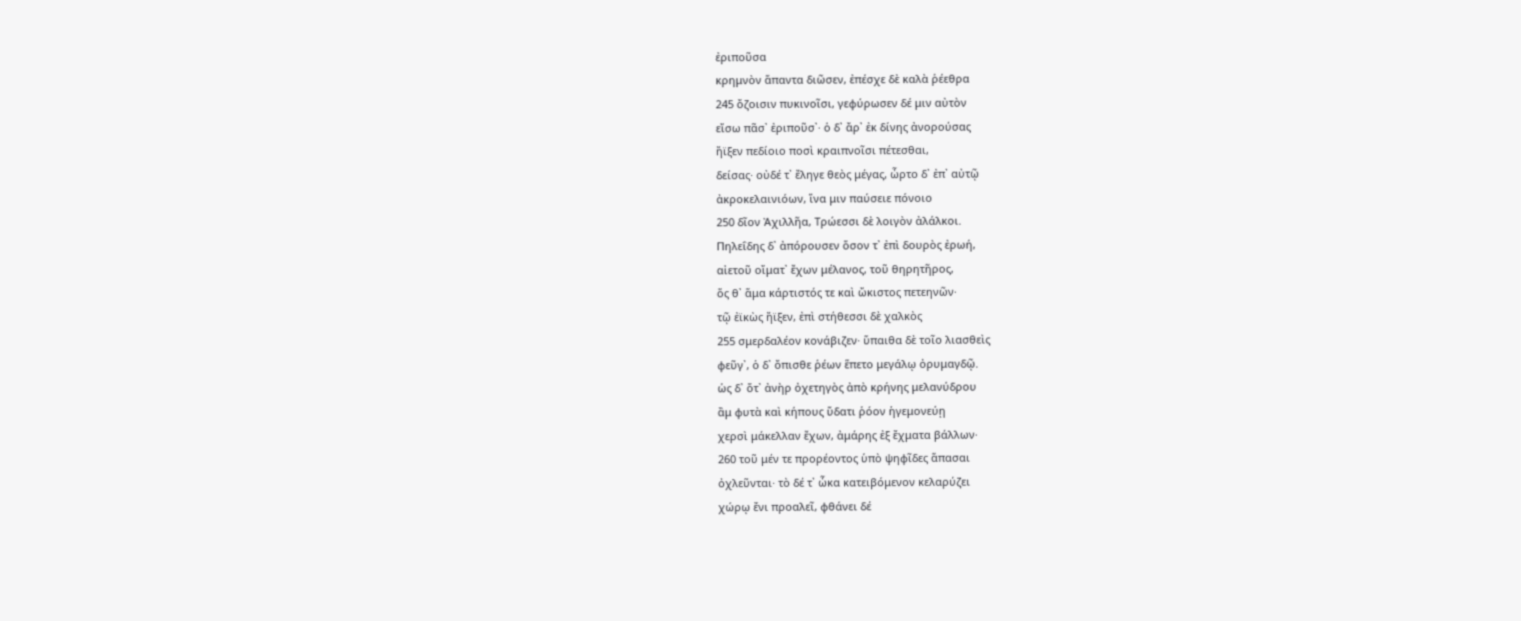ἐριποῦσα
κρημνὸν ἅπαντα διῶσεν, ἐπέσχε δὲ καλὰ ῥέεθρα
245 ὄζοισιν πυκινοῖσι, γεφύρωσεν δέ μιν αὐτὸν
εἴσω πᾶσ᾽ ἐριποῦσ᾽· ὁ δ᾽ ἄρ᾽ ἐκ δίνης ἀνορούσας
ἤϊξεν πεδίοιο ποσὶ κραιπνοῖσι πέτεσθαι,
δείσας· οὐδέ τ᾽ ἔληγε θεὸς μέγας, ὦρτο δ᾽ ἐπ᾽ αὐτῷ
ἀκροκελαινιόων, ἵνα μιν παύσειε πόνοιο
250 δῖον Ἀχιλλῆα, Τρώεσσι δὲ λοιγὸν ἀλάλκοι.
Πηλεΐδης δ᾽ ἀπόρουσεν ὅσον τ᾽ ἐπὶ δουρὸς ἐρωή,
αἰετοῦ οἴματ᾽ ἔχων μέλανος, τοῦ θηρητῆρος,
ὅς θ᾽ ἅμα κάρτιστός τε καὶ ὤκιστος πετεηνῶν·
τῷ ἐϊκὼς ἤϊξεν, ἐπὶ στήθεσσι δὲ χαλκὸς
255 σμερδαλέον κονάβιζεν· ὕπαιθα δὲ τοῖο λιασθεὶς
φεῦγ᾽, ὁ δ᾽ ὄπισθε ῥέων ἕπετο μεγάλῳ ὀρυμαγδῷ.
ὡς δ᾽ ὅτ᾽ ἀνὴρ ὀχετηγὸς ἀπὸ κρήνης μελανύδρου
ἂμ φυτὰ καὶ κήπους ὕδατι ῥόον ἡγεμονεύῃ
χερσὶ μάκελλαν ἔχων, ἀμάρης ἐξ ἔχματα βάλλων·
260 τοῦ μέν τε προρέοντος ὑπὸ ψηφῖδες ἅπασαι
ὀχλεῦνται· τὸ δέ τ᾽ ὦκα κατειβόμενον κελαρύζει
χώρῳ ἔνι προαλεῖ, φθάνει δέ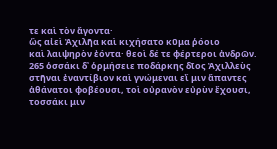τε καὶ τὸν ἄγοντα·
ὣς αἰεὶ Ἀχιλῆα καὶ κιχήσατο κῦμα ῥόοιο
καὶ λαιψηρὸν ἐόντα· θεοὶ δέ τε φέρτεροι ἀνδρῶν.
265 ὁσσάκι δ᾽ ὁρμήσειε ποδάρκης δῖος Ἀχιλλεὺς
στῆναι ἐναντίβιον καὶ γνώμεναι εἴ μιν ἅπαντες
ἀθάνατοι φοβέουσι, τοὶ οὐρανὸν εὐρὺν ἔχουσι,
τοσσάκι μιν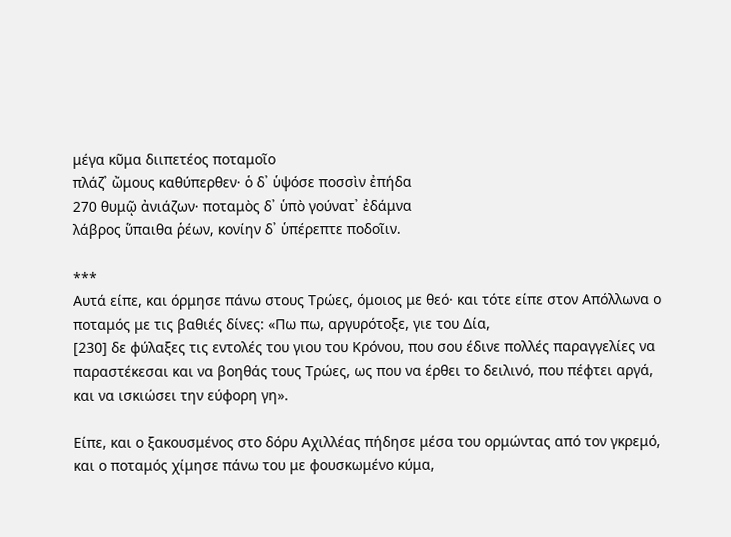μέγα κῦμα διιπετέος ποταμοῖο
πλάζ᾽ ὤμους καθύπερθεν· ὁ δ᾽ ὑψόσε ποσσὶν ἐπήδα
270 θυμῷ ἀνιάζων· ποταμὸς δ᾽ ὑπὸ γούνατ᾽ ἐδάμνα
λάβρος ὕπαιθα ῥέων, κονίην δ᾽ ὑπέρεπτε ποδοῖιν.

***
Αυτά είπε, και όρμησε πάνω στους Τρώες, όμοιος με θεό· και τότε είπε στον Απόλλωνα ο ποταμός με τις βαθιές δίνες: «Πω πω, αργυρότοξε, γιε του Δία,
[230] δε φύλαξες τις εντολές του γιου του Κρόνου, που σου έδινε πολλές παραγγελίες να παραστέκεσαι και να βοηθάς τους Τρώες, ως που να έρθει το δειλινό, που πέφτει αργά, και να ισκιώσει την εύφορη γη».

Είπε, και ο ξακουσμένος στο δόρυ Αχιλλέας πήδησε μέσα του ορμώντας από τον γκρεμό, και ο ποταμός χίμησε πάνω του με φουσκωμένο κύμα,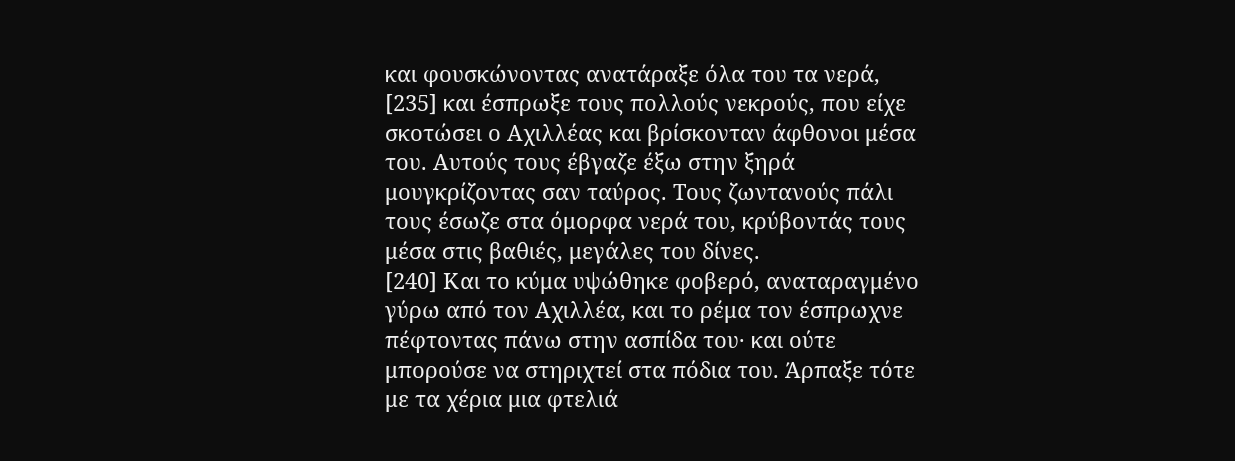και φουσκώνοντας ανατάραξε όλα του τα νερά,
[235] και έσπρωξε τους πολλούς νεκρούς, που είχε σκοτώσει ο Αχιλλέας και βρίσκονταν άφθονοι μέσα του. Αυτούς τους έβγαζε έξω στην ξηρά μουγκρίζοντας σαν ταύρος. Τους ζωντανούς πάλι τους έσωζε στα όμορφα νερά του, κρύβοντάς τους μέσα στις βαθιές, μεγάλες του δίνες.
[240] Και το κύμα υψώθηκε φοβερό, αναταραγμένο γύρω από τον Αχιλλέα, και το ρέμα τον έσπρωχνε πέφτοντας πάνω στην ασπίδα του· και ούτε μπορούσε να στηριχτεί στα πόδια του. Άρπαξε τότε με τα χέρια μια φτελιά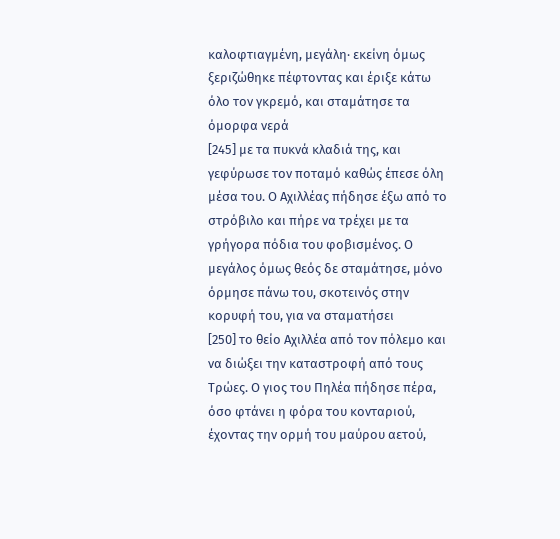καλοφτιαγμένη, μεγάλη· εκείνη όμως ξεριζώθηκε πέφτοντας και έριξε κάτω όλο τον γκρεμό, και σταμάτησε τα όμορφα νερά
[245] με τα πυκνά κλαδιά της, και γεφύρωσε τον ποταμό καθώς έπεσε όλη μέσα του. Ο Αχιλλέας πήδησε έξω από το στρόβιλο και πήρε να τρέχει με τα γρήγορα πόδια του φοβισμένος. Ο μεγάλος όμως θεός δε σταμάτησε, μόνο όρμησε πάνω του, σκοτεινός στην κορυφή του, για να σταματήσει
[250] το θείο Αχιλλέα από τον πόλεμο και να διώξει την καταστροφή από τους Τρώες. Ο γιος του Πηλέα πήδησε πέρα, όσο φτάνει η φόρα του κονταριού, έχοντας την ορμή του μαύρου αετού,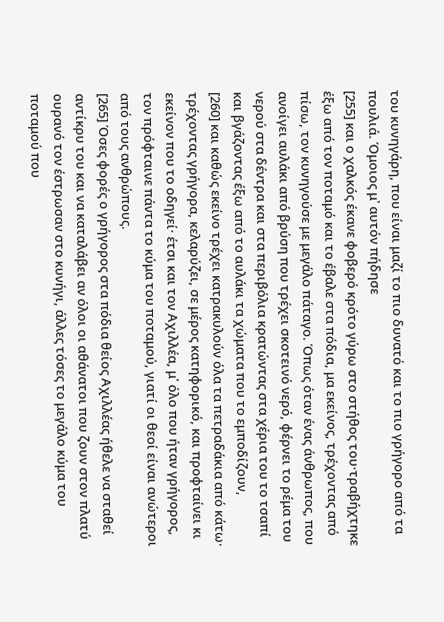του κυνηγάρη, που είναι μαζί το πιο δυνατό και το πιο γρήγορο από τα πουλιά. Όμοιος μ᾽ αυτόν πήδησε
[255] και ο χαλκός έκανε φοβερό κρότο γύρω στο στήθος του·τραβήχτηκε έξω από τον ποταμό και το έβαλε στα πόδια, μα εκείνος, τρέχοντας από πίσω, τον κυνηγούσε με μεγάλο πάταγο. Όπως όταν ένας άνθρωπος, που ανοίγει αυλάκι από βρύση που τρέχει σκοτεινό νερό, φέρνει το ρέμα του νερού στα δέντρα και στα περιβόλια κρατώντας στα χέρια του το τσαπί και βγάζοντας έξω από το αυλάκι τα χώματα που το εμποδίζουν,
[260] και καθώς εκείνο τρέχει κατρακυλούν όλα τα πετραδάκια από κάτω· τρέχοντας γρήγορα, κελαρύζει, σε μέρος κατηφορικό, και προφταίνει κι εκείνον που το οδηγεί· έτσι και τον Αχιλλέα, μ᾽ όλο που ήταν γρήγορος, τον πρόφταινε πάντα το κύμα του ποταμού, γιατί οι θεοί είναι ανώτεροι από τους ανθρώπους.
[265] Όσες φορές ο γρήγορος στα πόδια θείος Αχιλλέας ήθελε να σταθεί αντίκρυ του και να καταλάβει αν όλοι οι αθάνατοι που ζουν στον πλατύ ουρανό τον έστρωσαν στο κυνήγι, άλλες τόσες το μεγάλο κύμα του ποταμού που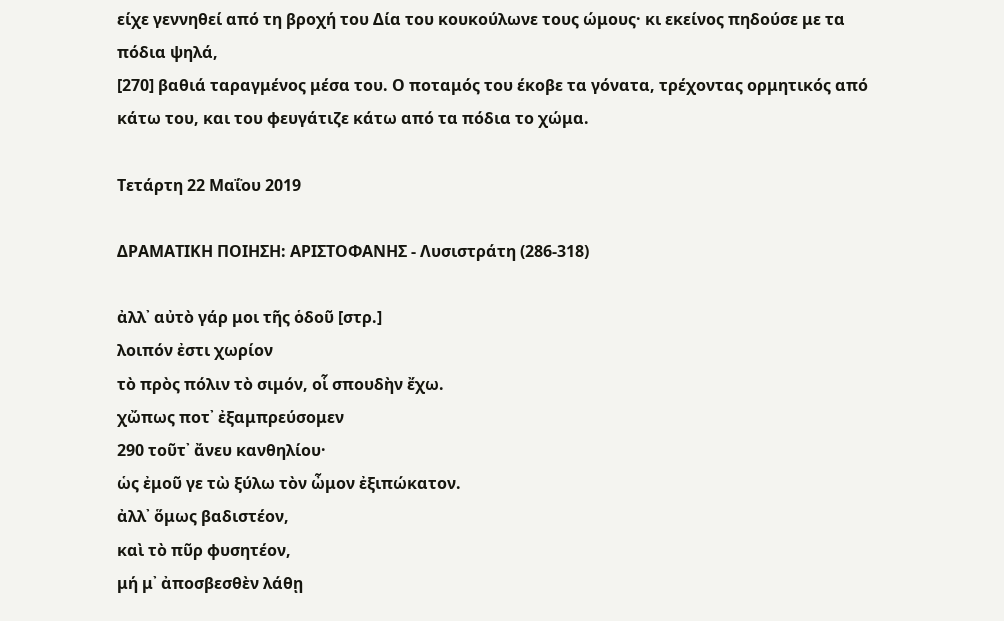είχε γεννηθεί από τη βροχή του Δία του κουκούλωνε τους ώμους· κι εκείνος πηδούσε με τα πόδια ψηλά,
[270] βαθιά ταραγμένος μέσα του. Ο ποταμός του έκοβε τα γόνατα, τρέχοντας ορμητικός από κάτω του, και του φευγάτιζε κάτω από τα πόδια το χώμα.

Τετάρτη 22 Μαΐου 2019

ΔΡΑΜΑΤΙΚΗ ΠΟΙΗΣΗ: ΑΡΙΣΤΟΦΑΝΗΣ - Λυσιστράτη (286-318)

ἀλλ᾽ αὐτὸ γάρ μοι τῆς ὁδοῦ [στρ.]
λοιπόν ἐστι χωρίον
τὸ πρὸς πόλιν τὸ σιμόν, οἷ σπουδὴν ἔχω.
χὤπως ποτ᾽ ἐξαμπρεύσομεν
290 τοῦτ᾽ ἄνευ κανθηλίου·
ὡς ἐμοῦ γε τὼ ξύλω τὸν ὦμον ἐξιπώκατον.
ἀλλ᾽ ὅμως βαδιστέον,
καὶ τὸ πῦρ φυσητέον,
μή μ᾽ ἀποσβεσθὲν λάθῃ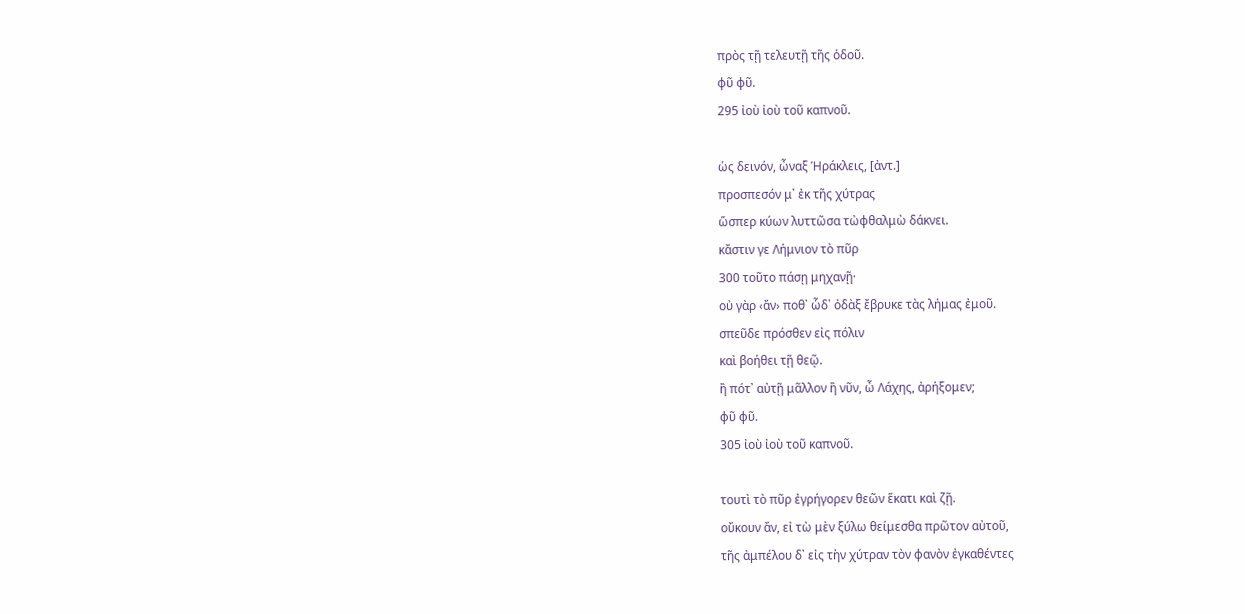πρὸς τῇ τελευτῇ τῆς ὁδοῦ.
φῦ φῦ.
295 ἰοὺ ἰοὺ τοῦ καπνοῦ.

ὡς δεινόν, ὦναξ Ἡράκλεις, [ἀντ.]
προσπεσόν μ᾽ ἐκ τῆς χύτρας
ὥσπερ κύων λυττῶσα τὠφθαλμὼ δάκνει.
κἄστιν γε Λήμνιον τὸ πῦρ
300 τοῦτο πάσῃ μηχανῇ·
οὐ γὰρ ‹ἄν› ποθ᾽ ὧδ᾽ ὀδὰξ ἔβρυκε τὰς λήμας ἐμοῦ.
σπεῦδε πρόσθεν εἰς πόλιν
καὶ βοήθει τῇ θεῷ.
ἢ πότ᾽ αὐτῇ μᾶλλον ἢ νῦν, ὦ Λάχης, ἀρήξομεν;
φῦ φῦ.
305 ἰοὺ ἰοὺ τοῦ καπνοῦ.

τουτὶ τὸ πῦρ ἐγρήγορεν θεῶν ἕκατι καὶ ζῇ.
οὔκουν ἄν, εἰ τὼ μὲν ξύλω θείμεσθα πρῶτον αὐτοῦ,
τῆς ἀμπέλου δ᾽ εἰς τὴν χύτραν τὸν φανὸν ἐγκαθέντες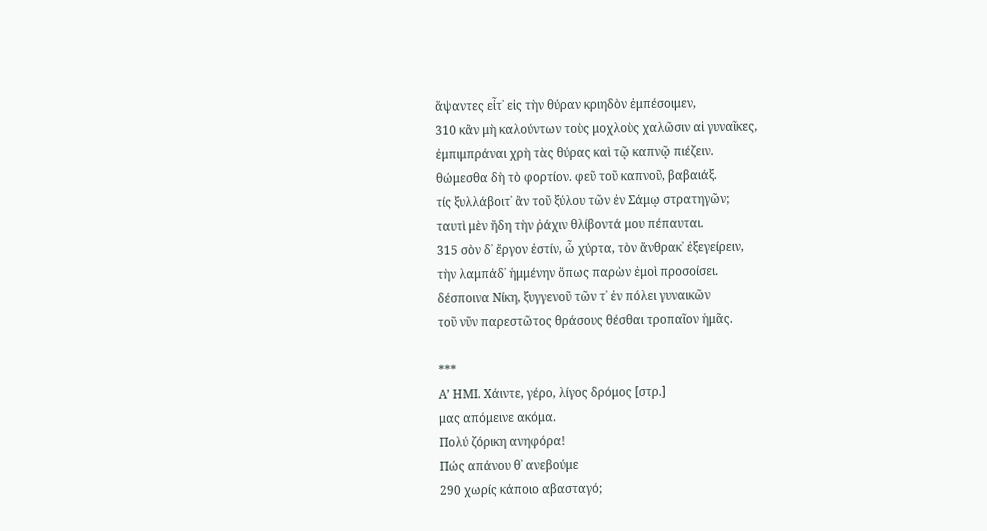ἅψαντες εἶτ᾽ εἰς τὴν θύραν κριηδὸν ἐμπέσοιμεν,
310 κἂν μὴ καλούντων τοὺς μοχλοὺς χαλῶσιν αἱ γυναῖκες,
ἐμπιμπράναι χρὴ τὰς θύρας καὶ τῷ καπνῷ πιέζειν.
θώμεσθα δὴ τὸ φορτίον. φεῦ τοῦ καπνοῦ, βαβαιάξ.
τίς ξυλλάβοιτ᾽ ἂν τοῦ ξύλου τῶν ἐν Σάμῳ στρατηγῶν;
ταυτὶ μὲν ἤδη τὴν ῥάχιν θλίβοντά μου πέπαυται.
315 σὸν δ᾽ ἔργον ἐστίν, ὦ χύρτα, τὸν ἄνθρακ᾽ ἐξεγείρειν,
τὴν λαμπάδ᾽ ἡμμένην ὅπως παρὼν ἐμοὶ προσοίσει.
δέσποινα Νίκη, ξυγγενοῦ τῶν τ᾽ ἐν πόλει γυναικῶν
τοῦ νῦν παρεστῶτος θράσους θέσθαι τροπαῖον ἡμᾶς.

***
Α’ ΗΜΙ. Χάιντε, γέρο, λίγος δρόμος [στρ.]
μας απόμεινε ακόμα.
Πολύ ζόρικη ανηφόρα!
Πώς απάνου θ᾽ ανεβούμε
290 χωρίς κάποιο αβασταγό;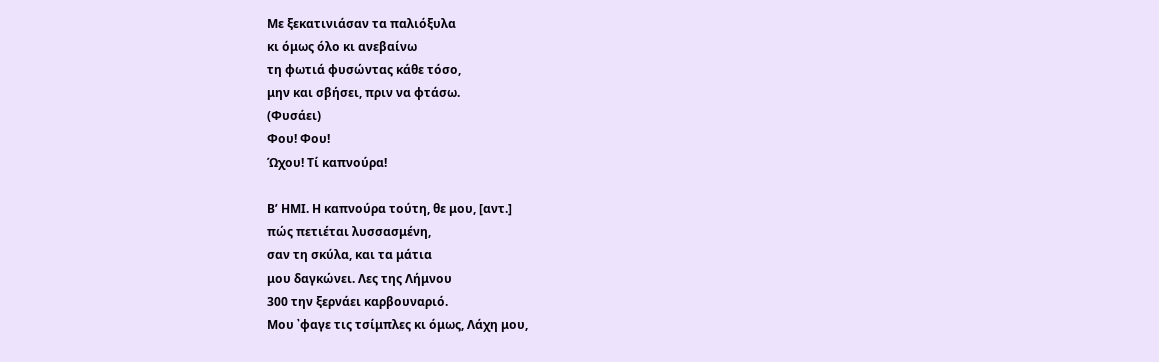Με ξεκατινιάσαν τα παλιόξυλα
κι όμως όλο κι ανεβαίνω
τη φωτιά φυσώντας κάθε τόσο,
μην και σβήσει, πριν να φτάσω.
(Φυσάει)
Φου! Φου!
Ώχου! Τί καπνούρα!

Β’ ΗΜΙ. Η καπνούρα τούτη, θε μου, [αντ.]
πώς πετιέται λυσσασμένη,
σαν τη σκύλα, και τα μάτια
μου δαγκώνει. Λες της Λήμνου
300 την ξερνάει καρβουναριό.
Μου ᾽φαγε τις τσίμπλες κι όμως, Λάχη μου,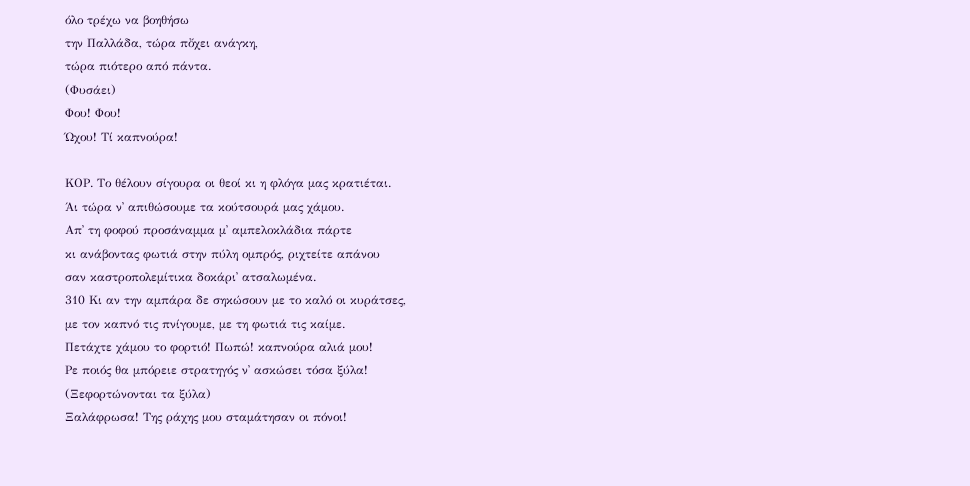όλο τρέχω να βοηθήσω
την Παλλάδα, τώρα πὄχει ανάγκη,
τώρα πιότερο από πάντα.
(Φυσάει)
Φου! Φου!
Ώχου! Τί καπνούρα!

ΚΟΡ. Το θέλουν σίγουρα οι θεοί κι η φλόγα μας κρατιέται.
Άι τώρα ν᾽ απιθώσουμε τα κούτσουρά μας χάμου.
Απ᾽ τη φοφού προσάναμμα μ᾽ αμπελοκλάδια πάρτε
κι ανάβοντας φωτιά στην πύλη ομπρός, ριχτείτε απάνου
σαν καστροπολεμίτικα δοκάρι᾽ ατσαλωμένα.
310 Κι αν την αμπάρα δε σηκώσουν με το καλό οι κυράτσες,
με τον καπνό τις πνίγουμε, με τη φωτιά τις καίμε.
Πετάχτε χάμου το φορτιό! Πωπώ! καπνούρα αλιά μου!
Ρε ποιός θα μπόρειε στρατηγός ν᾽ ασκώσει τόσα ξύλα!
(Ξεφορτώνονται τα ξύλα)
Ξαλάφρωσα! Της ράχης μου σταμάτησαν οι πόνοι!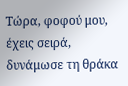Τώρα, φοφού μου, έχεις σειρά, δυνάμωσε τη θράκα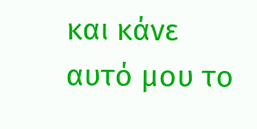και κάνε αυτό μου το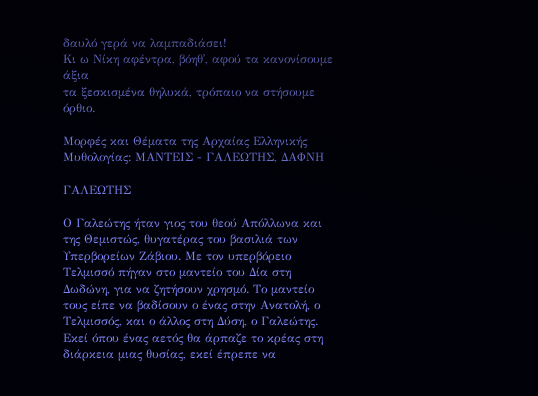δαυλό γερά να λαμπαδιάσει!
Κι ω Νίκη αφέντρα, βόηθ᾽, αφού τα κανονίσουμε άξια
τα ξεσκισμένα θηλυκά, τρόπαιο να στήσουμε όρθιο.

Μορφές και Θέματα της Αρχαίας Ελληνικής Μυθολογίας: ΜΑΝΤΕΙΣ - ΓΑΛΕΩΤΗΣ, ΔΑΦΝΗ

ΓΑΛΕΩΤΗΣ

Ο Γαλεώτης ήταν γιος του θεού Απόλλωνα και της Θεμιστώς, θυγατέρας του βασιλιά των Υπερβορείων Ζάβιου. Με τον υπερβόρειο Τελμισσό πήγαν στο μαντείο του Δία στη Δωδώνη, για να ζητήσουν χρησμό. Το μαντείο τους είπε να βαδίσουν ο ένας στην Ανατολή, ο Τελμισσός, και ο άλλος στη Δύση, ο Γαλεώτης. Εκεί όπου ένας αετός θα άρπαζε το κρέας στη διάρκεια μιας θυσίας, εκεί έπρεπε να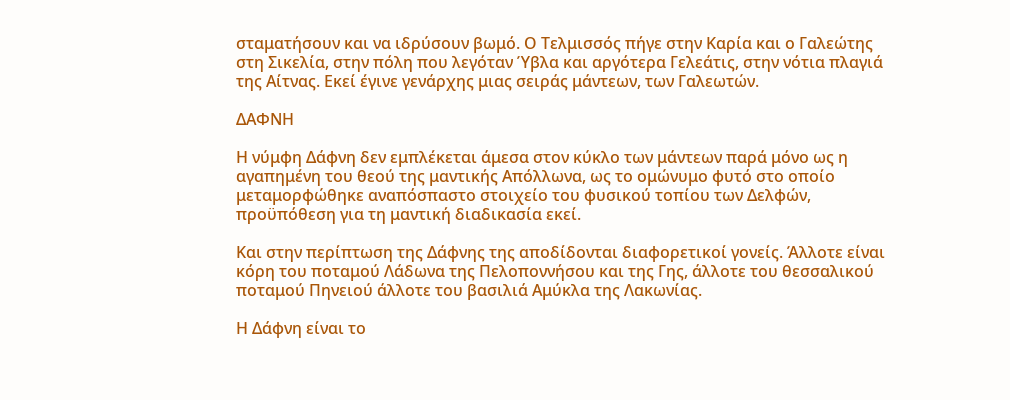σταματήσουν και να ιδρύσουν βωμό. Ο Τελμισσός πήγε στην Καρία και ο Γαλεώτης στη Σικελία, στην πόλη που λεγόταν Ύβλα και αργότερα Γελεάτις, στην νότια πλαγιά της Αίτνας. Εκεί έγινε γενάρχης μιας σειράς μάντεων, των Γαλεωτών.

ΔΑΦΝΗ

Η νύμφη Δάφνη δεν εμπλέκεται άμεσα στον κύκλο των μάντεων παρά μόνο ως η αγαπημένη του θεού της μαντικής Απόλλωνα, ως το ομώνυμο φυτό στο οποίο μεταμορφώθηκε αναπόσπαστο στοιχείο του φυσικού τοπίου των Δελφών, προϋπόθεση για τη μαντική διαδικασία εκεί.

Και στην περίπτωση της Δάφνης της αποδίδονται διαφορετικοί γονείς. Άλλοτε είναι κόρη του ποταμού Λάδωνα της Πελοποννήσου και της Γης, άλλοτε του θεσσαλικού ποταμού Πηνειού άλλοτε του βασιλιά Αμύκλα της Λακωνίας.

Η Δάφνη είναι το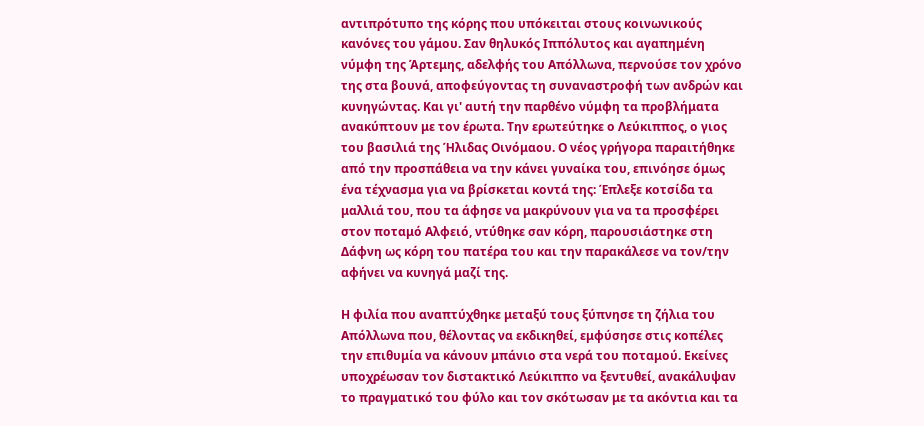αντιπρότυπο της κόρης που υπόκειται στους κοινωνικούς κανόνες του γάμου. Σαν θηλυκός Ιππόλυτος και αγαπημένη νύμφη της Άρτεμης, αδελφής του Απόλλωνα, περνούσε τον χρόνο της στα βουνά, αποφεύγοντας τη συναναστροφή των ανδρών και κυνηγώντας. Και γι' αυτή την παρθένο νύμφη τα προβλήματα ανακύπτουν με τον έρωτα. Την ερωτεύτηκε ο Λεύκιππος, ο γιος του βασιλιά της Ήλιδας Οινόμαου. Ο νέος γρήγορα παραιτήθηκε από την προσπάθεια να την κάνει γυναίκα του, επινόησε όμως ένα τέχνασμα για να βρίσκεται κοντά της: Έπλεξε κοτσίδα τα μαλλιά του, που τα άφησε να μακρύνουν για να τα προσφέρει στον ποταμό Αλφειό, ντύθηκε σαν κόρη, παρουσιάστηκε στη Δάφνη ως κόρη του πατέρα του και την παρακάλεσε να τον/την αφήνει να κυνηγά μαζί της.

Η φιλία που αναπτύχθηκε μεταξύ τους ξύπνησε τη ζήλια του Απόλλωνα που, θέλοντας να εκδικηθεί, εμφύσησε στις κοπέλες την επιθυμία να κάνουν μπάνιο στα νερά του ποταμού. Εκείνες υποχρέωσαν τον διστακτικό Λεύκιππο να ξεντυθεί, ανακάλυψαν το πραγματικό του φύλο και τον σκότωσαν με τα ακόντια και τα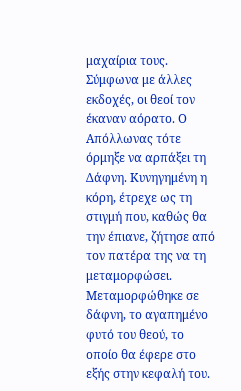μαχαίρια τους. Σύμφωνα με άλλες εκδοχές, οι θεοί τον έκαναν αόρατο. Ο Απόλλωνας τότε όρμηξε να αρπάξει τη Δάφνη. Κυνηγημένη η κόρη, έτρεχε ως τη στιγμή που, καθώς θα την έπιανε, ζήτησε από τον πατέρα της να τη μεταμορφώσει. Μεταμορφώθηκε σε δάφνη, το αγαπημένο φυτό του θεού, το οποίο θα έφερε στο εξής στην κεφαλή του.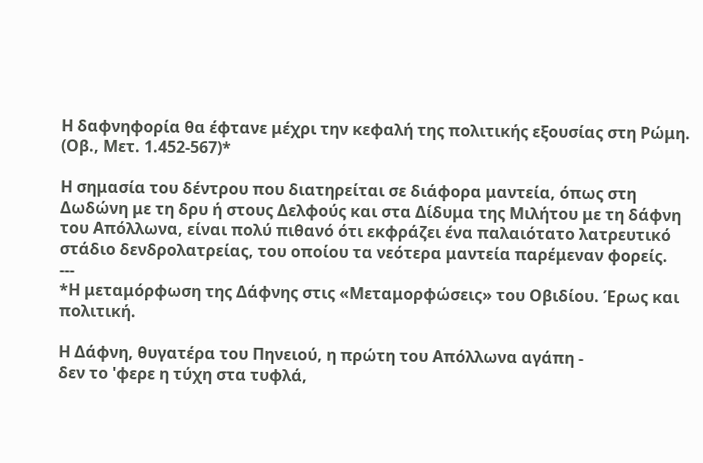Η δαφνηφορία θα έφτανε μέχρι την κεφαλή της πολιτικής εξουσίας στη Ρώμη. (Οβ., Μετ. 1.452-567)*

Η σημασία του δέντρου που διατηρείται σε διάφορα μαντεία, όπως στη Δωδώνη με τη δρυ ή στους Δελφούς και στα Δίδυμα της Μιλήτου με τη δάφνη του Απόλλωνα, είναι πολύ πιθανό ότι εκφράζει ένα παλαιότατο λατρευτικό στάδιο δενδρολατρείας, του οποίου τα νεότερα μαντεία παρέμεναν φορείς.
---
*Η μεταμόρφωση της Δάφνης στις «Μεταμορφώσεις» του Οβιδίου. Έρως και πολιτική.

Η Δάφνη, θυγατέρα του Πηνειού, η πρώτη του Απόλλωνα αγάπη -
δεν το 'φερε η τύχη στα τυφλά,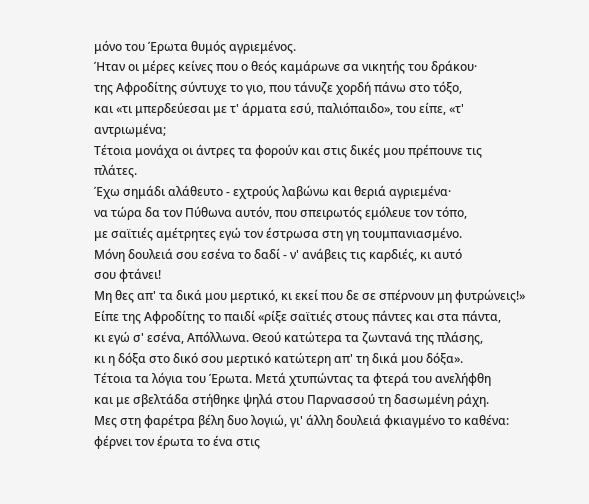μόνο του Έρωτα θυμός αγριεμένος.
Ήταν οι μέρες κείνες που ο θεός καμάρωνε σα νικητής του δράκου·
της Αφροδίτης σύντυχε το γιο, που τάνυζε χορδή πάνω στο τόξο,
και «τι μπερδεύεσαι με τ' άρματα εσύ, παλιόπαιδο», του είπε, «τ'
αντριωμένα;
Τέτοια μονάχα οι άντρες τα φορούν και στις δικές μου πρέπουνε τις
πλάτες.
Έχω σημάδι αλάθευτο - εχτρούς λαβώνω και θεριά αγριεμένα·
να τώρα δα τον Πύθωνα αυτόν, που σπειρωτός εμόλευε τον τόπο,
με σαϊτιές αμέτρητες εγώ τον έστρωσα στη γη τουμπανιασμένο.
Μόνη δουλειά σου εσένα το δαδί - ν' ανάβεις τις καρδιές, κι αυτό
σου φτάνει!
Μη θες απ' τα δικά μου μερτικό, κι εκεί που δε σε σπέρνουν μη φυτρώνεις!»
Είπε της Αφροδίτης το παιδί «ρίξε σαϊτιές στους πάντες και στα πάντα,
κι εγώ σ' εσένα, Απόλλωνα. Θεού κατώτερα τα ζωντανά της πλάσης,
κι η δόξα στο δικό σου μερτικό κατώτερη απ' τη δικά μου δόξα».
Τέτοια τα λόγια του Έρωτα. Μετά χτυπώντας τα φτερά του ανελήφθη
και με σβελτάδα στήθηκε ψηλά στου Παρνασσού τη δασωμένη ράχη.
Μες στη φαρέτρα βέλη δυο λογιώ, γι' άλλη δουλειά φκιαγμένο το καθένα:
φέρνει τον έρωτα το ένα στις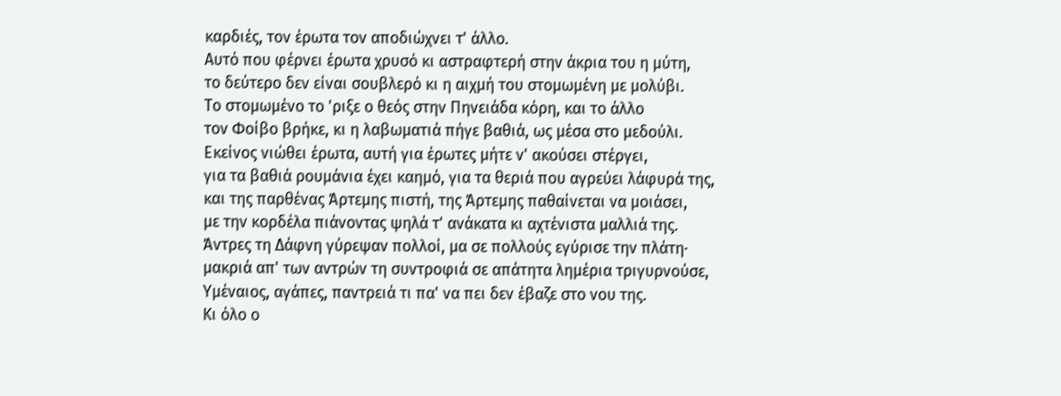καρδιές, τον έρωτα τον αποδιώχνει τ' άλλο.
Αυτό που φέρνει έρωτα χρυσό κι αστραφτερή στην άκρια του η μύτη,
το δεύτερο δεν είναι σουβλερό κι η αιχμή του στομωμένη με μολύβι.
Το στομωμένο το 'ριξε ο θεός στην Πηνειάδα κόρη, και το άλλο
τον Φοίβο βρήκε, κι η λαβωματιά πήγε βαθιά, ως μέσα στο μεδούλι.
Εκείνος νιώθει έρωτα, αυτή για έρωτες μήτε ν' ακούσει στέργει,
για τα βαθιά ρουμάνια έχει καημό, για τα θεριά που αγρεύει λάφυρά της,
και της παρθένας Άρτεμης πιστή, της Άρτεμης παθαίνεται να μοιάσει,
με την κορδέλα πιάνοντας ψηλά τ' ανάκατα κι αχτένιστα μαλλιά της.
Άντρες τη Δάφνη γύρεψαν πολλοί, μα σε πολλούς εγύρισε την πλάτη·
μακριά απ' των αντρών τη συντροφιά σε απάτητα λημέρια τριγυρνούσε,
Υμέναιος, αγάπες, παντρειά τι πα' να πει δεν έβαζε στο νου της.
Κι όλο ο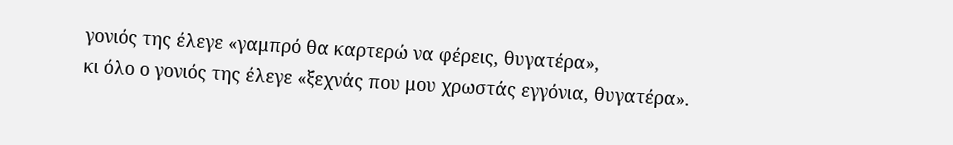γονιός της έλεγε «γαμπρό θα καρτερώ να φέρεις, θυγατέρα»,
κι όλο ο γονιός της έλεγε «ξεχνάς που μου χρωστάς εγγόνια, θυγατέρα».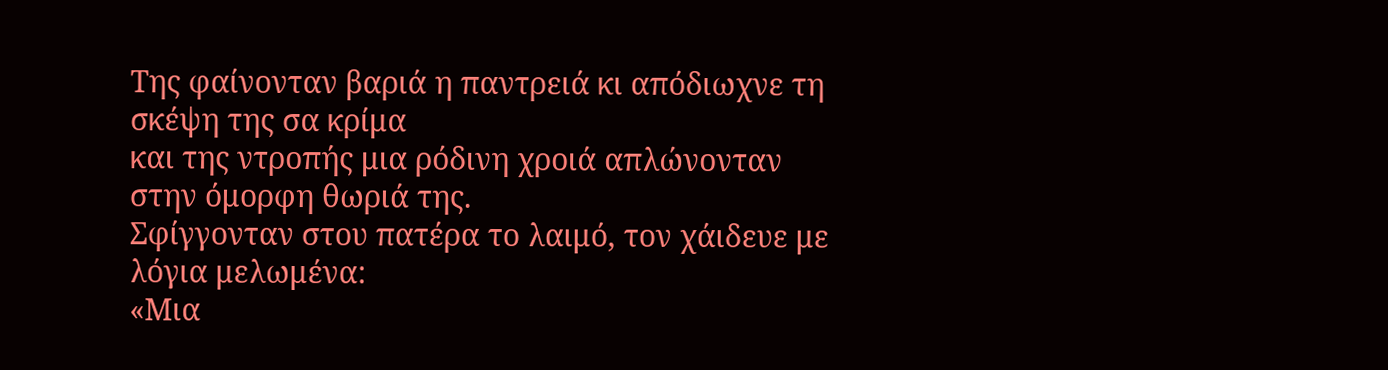Της φαίνονταν βαριά η παντρειά κι απόδιωχνε τη σκέψη της σα κρίμα
και της ντροπής μια ρόδινη χροιά απλώνονταν στην όμορφη θωριά της.
Σφίγγονταν στου πατέρα το λαιμό, τον χάιδευε με λόγια μελωμένα:
«Μια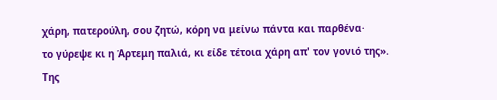χάρη, πατερούλη, σου ζητώ, κόρη να μείνω πάντα και παρθένα·
το γύρεψε κι η Άρτεμη παλιά, κι είδε τέτοια χάρη απ' τον γονιό της».
Της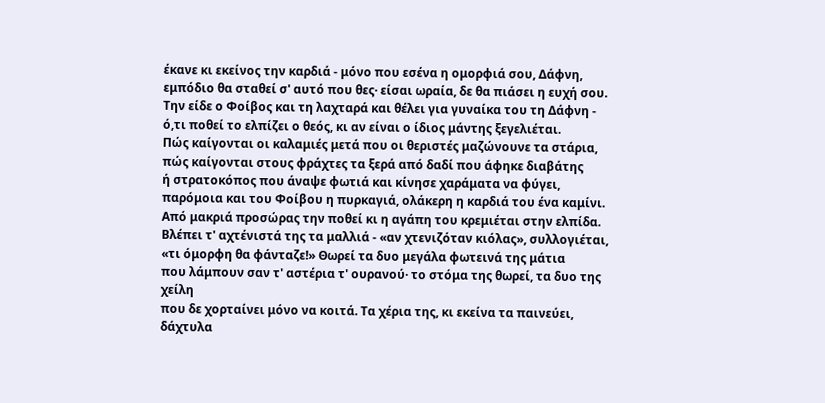έκανε κι εκείνος την καρδιά - μόνο που εσένα η ομορφιά σου, Δάφνη,
εμπόδιο θα σταθεί σ' αυτό που θες· είσαι ωραία, δε θα πιάσει η ευχή σου.
Την είδε ο Φοίβος και τη λαχταρά και θέλει για γυναίκα του τη Δάφνη -
ό,τι ποθεί το ελπίζει ο θεός, κι αν είναι ο ίδιος μάντης ξεγελιέται.
Πώς καίγονται οι καλαμιές μετά που οι θεριστές μαζώνουνε τα στάρια,
πώς καίγονται στους φράχτες τα ξερά από δαδί που άφηκε διαβάτης
ή στρατοκόπος που άναψε φωτιά και κίνησε χαράματα να φύγει,
παρόμοια και του Φοίβου η πυρκαγιά, ολάκερη η καρδιά του ένα καμίνι.
Από μακριά προσώρας την ποθεί κι η αγάπη του κρεμιέται στην ελπίδα.
Βλέπει τ' αχτένιστά της τα μαλλιά - «αν χτενιζόταν κιόλας», συλλογιέται,
«τι όμορφη θα φάνταζε!» Θωρεί τα δυο μεγάλα φωτεινά της μάτια
που λάμπουν σαν τ' αστέρια τ' ουρανού· το στόμα της θωρεί, τα δυο της
χείλη
που δε χορταίνει μόνο να κοιτά. Τα χέρια της, κι εκείνα τα παινεύει,
δάχτυλα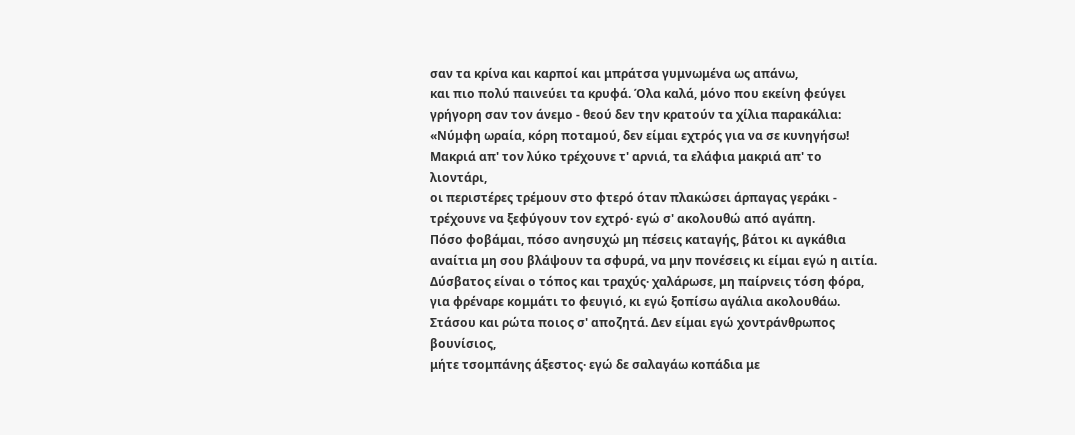σαν τα κρίνα και καρποί και μπράτσα γυμνωμένα ως απάνω,
και πιο πολύ παινεύει τα κρυφά. Όλα καλά, μόνο που εκείνη φεύγει
γρήγορη σαν τον άνεμο - θεού δεν την κρατούν τα χίλια παρακάλια:
«Νύμφη ωραία, κόρη ποταμού, δεν είμαι εχτρός για να σε κυνηγήσω!
Μακριά απ' τον λύκο τρέχουνε τ' αρνιά, τα ελάφια μακριά απ' το
λιοντάρι,
οι περιστέρες τρέμουν στο φτερό όταν πλακώσει άρπαγας γεράκι -
τρέχουνε να ξεφύγουν τον εχτρό· εγώ σ' ακολουθώ από αγάπη.
Πόσο φοβάμαι, πόσο ανησυχώ μη πέσεις καταγής, βάτοι κι αγκάθια
αναίτια μη σου βλάψουν τα σφυρά, να μην πονέσεις κι είμαι εγώ η αιτία.
Δύσβατος είναι ο τόπος και τραχύς· χαλάρωσε, μη παίρνεις τόση φόρα,
για φρέναρε κομμάτι το φευγιό, κι εγώ ξοπίσω αγάλια ακολουθάω.
Στάσου και ρώτα ποιος σ' αποζητά. Δεν είμαι εγώ χοντράνθρωπος
βουνίσιος,
μήτε τσομπάνης άξεστος· εγώ δε σαλαγάω κοπάδια με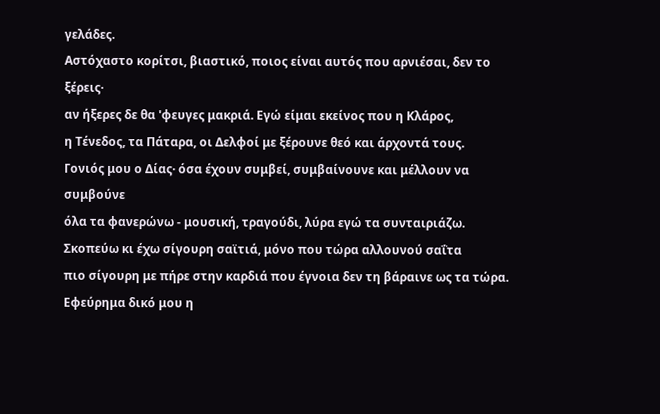γελάδες.
Αστόχαστο κορίτσι, βιαστικό, ποιος είναι αυτός που αρνιέσαι, δεν το
ξέρεις·
αν ήξερες δε θα 'φευγες μακριά. Εγώ είμαι εκείνος που η Κλάρος,
η Τένεδος, τα Πάταρα, οι Δελφοί με ξέρουνε θεό και άρχοντά τους.
Γονιός μου ο Δίας· όσα έχουν συμβεί, συμβαίνουνε και μέλλουν να
συμβούνε
όλα τα φανερώνω - μουσική, τραγούδι, λύρα εγώ τα συνταιριάζω.
Σκοπεύω κι έχω σίγουρη σαϊτιά, μόνο που τώρα αλλουνού σαΐτα
πιο σίγουρη με πήρε στην καρδιά που έγνοια δεν τη βάραινε ως τα τώρα.
Εφεύρημα δικό μου η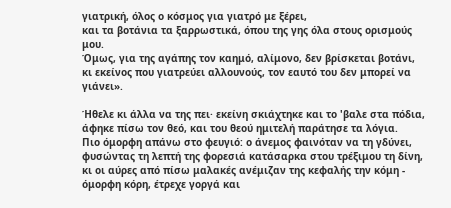γιατρική, όλος ο κόσμος για γιατρό με ξέρει,
και τα βοτάνια τα ξαρρωστικά, όπου της γης όλα στους ορισμούς μου.
Όμως, για της αγάπης τον καημό, αλίμονο, δεν βρίσκεται βοτάνι,
κι εκείνος που γιατρεύει αλλουνούς, τον εαυτό του δεν μπορεί να γιάνει».

Ήθελε κι άλλα να της πει· εκείνη σκιάχτηκε και το 'βαλε στα πόδια,
άφηκε πίσω τον θεό, και του θεού ημιτελή παράτησε τα λόγια.
Πιο όμορφη απάνω στο φευγιό: ο άνεμος φαινόταν να τη γδύνει,
φυσώντας τη λεπτή της φορεσιά κατάσαρκα στου τρέξιμου τη δίνη,
κι οι αύρες από πίσω μαλακές ανέμιζαν της κεφαλής την κόμη -
όμορφη κόρη, έτρεχε γοργά και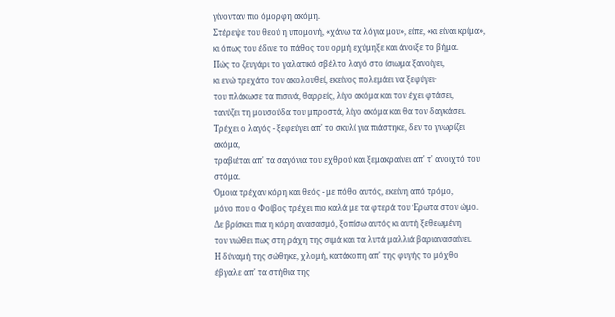γίνονταν πιο όμορφη ακόμη.
Στέρεψε του θεού η υπομονή, «χάνω τα λόγια μου», είπε, «κι είναι κρίμα»,
κι όπως του έδινε το πάθος του ορμή εχύμηξε και άνοιξε το βήμα.
Πώς το ζευγάρι το γαλατικό σβέλτο λαγό στο ίσιωμα ξανοίγει,
κι ενώ τρεχάτο τον ακολουθεί, εκείνος πολεμάει να ξεφύγει·
του πλάκωσε τα πισινά, θαρρείς, λίγο ακόμα και τον έχει φτάσει,
τανύζει τη μουσούδα του μπροστά, λίγο ακόμα και θα τον δαγκάσει.
Τρέχει ο λαγός - ξεφεύγει απ' το σκυλί για πιάστηκε, δεν το γνωρίζει
ακόμα,
τραβιέται απ' τα σαγόνια του εχθρού και ξεμακραίνει απ' τ' ανοιχτό του
στόμα.
Όμοια τρέχαν κόρη και θεός - με πόθο αυτός, εκείνη από τρόμο,
μόνο που ο Φοίβος τρέχει πιο καλά με τα φτερά του Έρωτα στον ώμο.
Δε βρίσκει πια η κόρη ανασασμό, ξοπίσω αυτός κι αυτή ξεθεωμένη
τον νιώθει πως στη ράχη της σιμά και τα λυτά μαλλιά βαριανασαίνει.
Η δύναμή της σώθηκε, χλομή, κατάκοπη απ' της φυγής το μόχθο
έβγαλε απ' τα στήθια της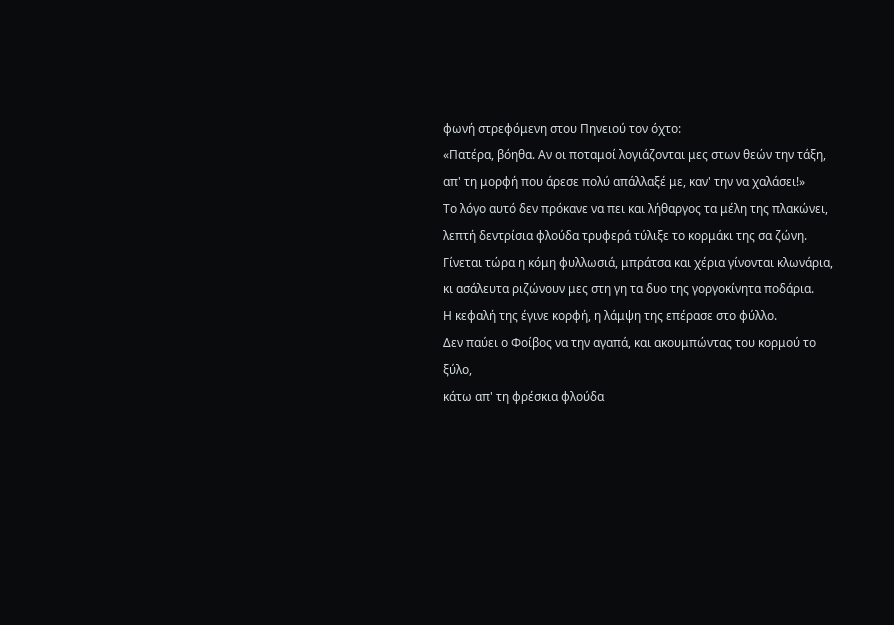φωνή στρεφόμενη στου Πηνειού τον όχτο:
«Πατέρα, βόηθα. Αν οι ποταμοί λογιάζονται μες στων θεών την τάξη,
απ' τη μορφή που άρεσε πολύ απάλλαξέ με, καν' την να χαλάσει!»
Το λόγο αυτό δεν πρόκανε να πει και λήθαργος τα μέλη της πλακώνει,
λεπτή δεντρίσια φλούδα τρυφερά τύλιξε το κορμάκι της σα ζώνη.
Γίνεται τώρα η κόμη φυλλωσιά, μπράτσα και χέρια γίνονται κλωνάρια,
κι ασάλευτα ριζώνουν μες στη γη τα δυο της γοργοκίνητα ποδάρια.
Η κεφαλή της έγινε κορφή, η λάμψη της επέρασε στο φύλλο.
Δεν παύει ο Φοίβος να την αγαπά, και ακουμπώντας του κορμού το ξύλο,
κάτω απ' τη φρέσκια φλούδα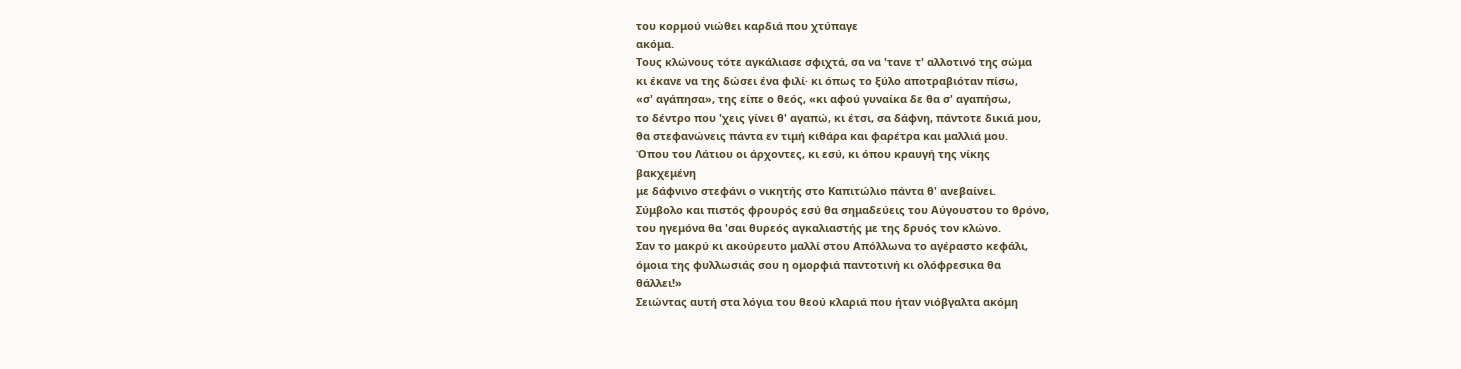του κορμού νιώθει καρδιά που χτύπαγε
ακόμα.
Τους κλώνους τότε αγκάλιασε σφιχτά, σα να 'τανε τ' αλλοτινό της σώμα
κι έκανε να της δώσει ένα φιλί· κι όπως το ξύλο αποτραβιόταν πίσω,
«σ' αγάπησα», της είπε ο θεός, «κι αφού γυναίκα δε θα σ' αγαπήσω,
το δέντρο που 'χεις γίνει θ' αγαπώ, κι έτσι, σα δάφνη, πάντοτε δικιά μου,
θα στεφανώνεις πάντα εν τιμή κιθάρα και φαρέτρα και μαλλιά μου.
Όπου του Λάτιου οι άρχοντες, κι εσύ, κι όπου κραυγή της νίκης
βακχεμένη
με δάφνινο στεφάνι ο νικητής στο Καπιτώλιο πάντα θ' ανεβαίνει.
Σύμβολο και πιστός φρουρός εσύ θα σημαδεύεις του Αύγουστου το θρόνο,
του ηγεμόνα θα 'σαι θυρεός αγκαλιαστής με της δρυός τον κλώνο.
Σαν το μακρύ κι ακούρευτο μαλλί στου Απόλλωνα το αγέραστο κεφάλι,
όμοια της φυλλωσιάς σου η ομορφιά παντοτινή κι ολόφρεσικα θα
θάλλει!»
Σειώντας αυτή στα λόγια του θεού κλαριά που ήταν νιόβγαλτα ακόμη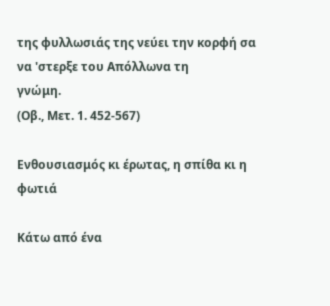της φυλλωσιάς της νεύει την κορφή σα να 'στερξε του Απόλλωνα τη
γνώμη.
(Οβ., Μετ. 1. 452-567)

Ενθουσιασμός κι έρωτας, η σπίθα κι η φωτιά

Κάτω από ένα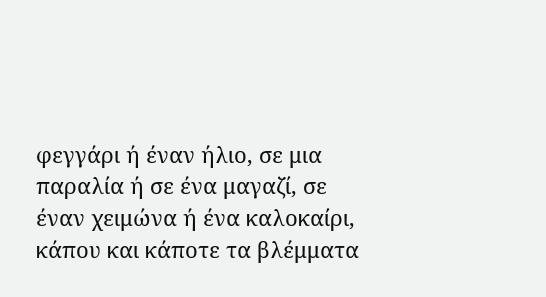φεγγάρι ή έναν ήλιο, σε μια παραλία ή σε ένα μαγαζί, σε έναν χειμώνα ή ένα καλοκαίρι, κάπου και κάποτε τα βλέμματα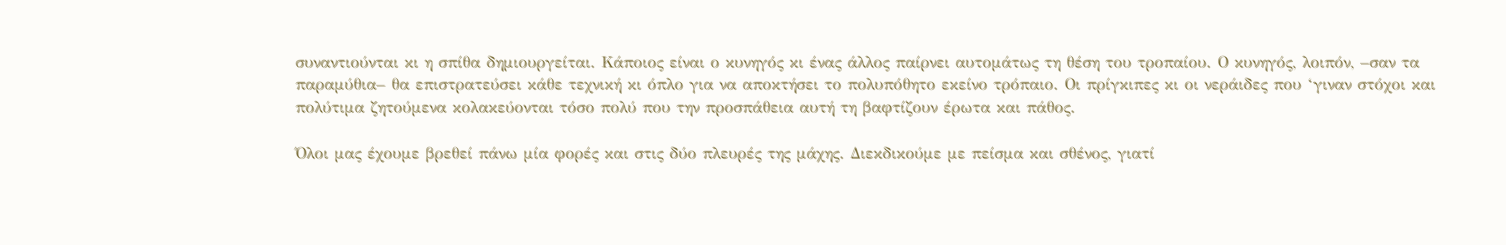συναντιούνται κι η σπίθα δημιουργείται. Κάποιος είναι ο κυνηγός κι ένας άλλος παίρνει αυτομάτως τη θέση του τροπαίου. Ο κυνηγός, λοιπόν, –σαν τα παραμύθια– θα επιστρατεύσει κάθε τεχνική κι όπλο για να αποκτήσει το πολυπόθητο εκείνο τρόπαιο. Οι πρίγκιπες κι οι νεράιδες που ‘γιναν στόχοι και πολύτιμα ζητούμενα κολακεύονται τόσο πολύ που την προσπάθεια αυτή τη βαφτίζουν έρωτα και πάθος.

Όλοι μας έχουμε βρεθεί πάνω μία φορές και στις δύο πλευρές της μάχης. Διεκδικούμε με πείσμα και σθένος, γιατί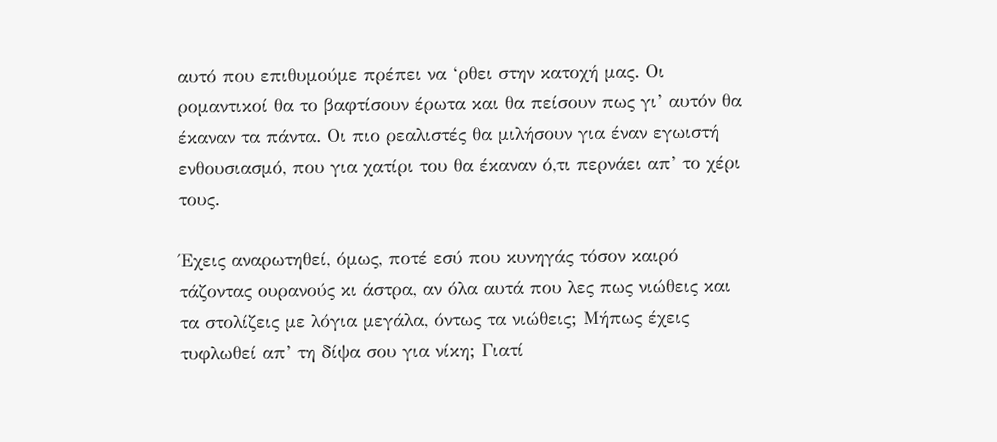αυτό που επιθυμούμε πρέπει να ‘ρθει στην κατοχή μας. Οι ρομαντικοί θα το βαφτίσουν έρωτα και θα πείσουν πως γι’ αυτόν θα έκαναν τα πάντα. Οι πιο ρεαλιστές θα μιλήσουν για έναν εγωιστή ενθουσιασμό, που για χατίρι του θα έκαναν ό,τι περνάει απ’ το χέρι τους.

Έχεις αναρωτηθεί, όμως, ποτέ εσύ που κυνηγάς τόσον καιρό τάζοντας ουρανούς κι άστρα, αν όλα αυτά που λες πως νιώθεις και τα στολίζεις με λόγια μεγάλα, όντως τα νιώθεις; Μήπως έχεις τυφλωθεί απ’ τη δίψα σου για νίκη; Γιατί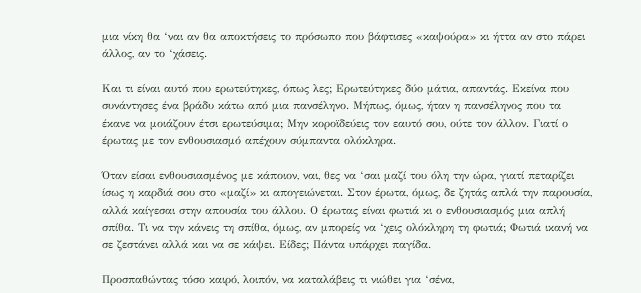μια νίκη θα ‘ναι αν θα αποκτήσεις το πρόσωπο που βάφτισες «καψούρα» κι ήττα αν στο πάρει άλλος, αν το ‘χάσεις.

Και τι είναι αυτό που ερωτεύτηκες, όπως λες; Ερωτεύτηκες δύο μάτια, απαντάς. Εκείνα που συνάντησες ένα βράδυ κάτω από μια πανσέληνο. Μήπως, όμως, ήταν η πανσέληνος που τα έκανε να μοιάζουν έτσι ερωτεύσιμα; Μην κοροϊδεύεις τον εαυτό σου, ούτε τον άλλον. Γιατί ο έρωτας με τον ενθουσιασμό απέχουν σύμπαντα ολόκληρα.

Όταν είσαι ενθουσιασμένος με κάποιον, ναι, θες να ‘σαι μαζί του όλη την ώρα, γιατί πεταρίζει ίσως η καρδιά σου στο «μαζί» κι απογειώνεται. Στον έρωτα, όμως, δε ζητάς απλά την παρουσία, αλλά καίγεσαι στην απουσία του άλλου. Ο έρωτας είναι φωτιά κι ο ενθουσιασμός μια απλή σπίθα. Τι να την κάνεις τη σπίθα, όμως, αν μπορείς να ‘χεις ολόκληρη τη φωτιά; Φωτιά ικανή να σε ζεστάνει αλλά και να σε κάψει. Είδες; Πάντα υπάρχει παγίδα.

Προσπαθώντας τόσο καιρό, λοιπόν, να καταλάβεις τι νιώθει για ‘σένα,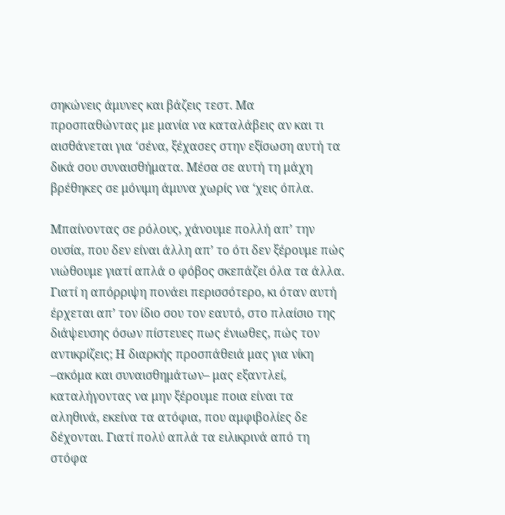σηκώνεις άμυνες και βάζεις τεστ. Μα προσπαθώντας με μανία να καταλάβεις αν και τι αισθάνεται για ‘σένα, ξέχασες στην εξίσωση αυτή τα δικά σου συναισθήματα. Μέσα σε αυτή τη μάχη βρέθηκες σε μόνιμη άμυνα χωρίς να ‘χεις όπλα.

Μπαίνοντας σε ρόλους, χάνουμε πολλή απ’ την ουσία, που δεν είναι άλλη απ’ το ότι δεν ξέρουμε πώς νιώθουμε γιατί απλά ο φόβος σκεπάζει όλα τα άλλα. Γιατί η απόρριψη πονάει περισσότερο, κι όταν αυτή έρχεται απ’ τον ίδιο σου τον εαυτό, στο πλαίσιο της διάψευσης όσων πίστευες πως ένιωθες, πώς τον αντικρίζεις; Η διαρκής προσπάθειά μας για νίκη –ακόμα και συναισθημάτων– μας εξαντλεί, καταλήγοντας να μην ξέρουμε ποια είναι τα αληθινά, εκείνα τα ατόφια, που αμφιβολίες δε δέχονται. Γιατί πολύ απλά τα ειλικρινά από τη στόφα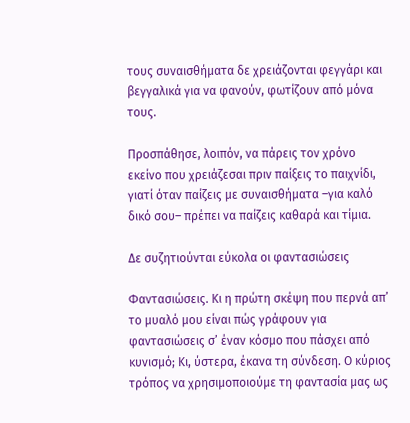τους συναισθήματα δε χρειάζονται φεγγάρι και βεγγαλικά για να φανούν, φωτίζουν από μόνα τους.

Προσπάθησε, λοιπόν, να πάρεις τον χρόνο εκείνο που χρειάζεσαι πριν παίξεις το παιχνίδι, γιατί όταν παίζεις με συναισθήματα –για καλό δικό σου– πρέπει να παίζεις καθαρά και τίμια.

Δε συζητιούνται εύκολα οι φαντασιώσεις

Φαντασιώσεις. Κι η πρώτη σκέψη που περνά απ’ το μυαλό μου είναι πώς γράφουν για φαντασιώσεις σ’ έναν κόσμο που πάσχει από κυνισμό; Κι, ύστερα, έκανα τη σύνδεση. Ο κύριος τρόπος να χρησιμοποιούμε τη φαντασία μας ως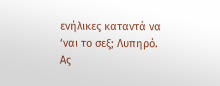ενήλικες καταντά να ‘ναι το σεξ; Λυπηρό. Ας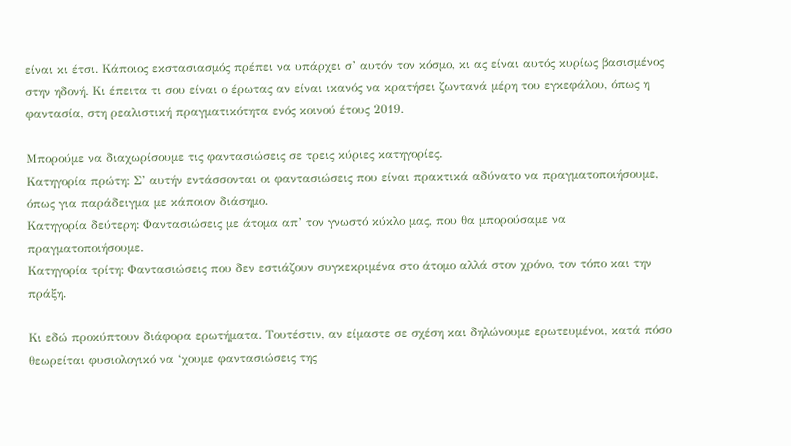είναι κι έτσι. Κάποιος εκστασιασμός πρέπει να υπάρχει σ’ αυτόν τον κόσμο, κι ας είναι αυτός κυρίως βασισμένος στην ηδονή. Κι έπειτα τι σου είναι ο έρωτας αν είναι ικανός να κρατήσει ζωντανά μέρη του εγκεφάλου, όπως η φαντασία, στη ρεαλιστική πραγματικότητα ενός κοινού έτους 2019.

Μπορούμε να διαχωρίσουμε τις φαντασιώσεις σε τρεις κύριες κατηγορίες.
Κατηγορία πρώτη: Σ’ αυτήν εντάσσονται οι φαντασιώσεις που είναι πρακτικά αδύνατο να πραγματοποιήσουμε, όπως για παράδειγμα με κάποιον διάσημο.
Κατηγορία δεύτερη: Φαντασιώσεις με άτομα απ’ τον γνωστό κύκλο μας, που θα μπορούσαμε να πραγματοποιήσουμε.
Κατηγορία τρίτη: Φαντασιώσεις που δεν εστιάζουν συγκεκριμένα στο άτομο αλλά στον χρόνο, τον τόπο και την πράξη.

Κι εδώ προκύπτουν διάφορα ερωτήματα. Τουτέστιν, αν είμαστε σε σχέση και δηλώνουμε ερωτευμένοι, κατά πόσο θεωρείται φυσιολογικό να ‘χουμε φαντασιώσεις της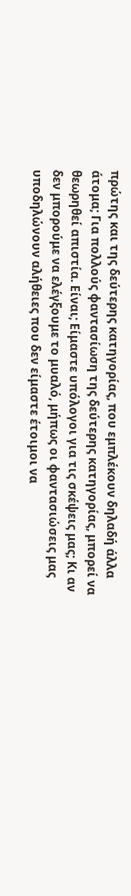πρώτης και της δεύτερης κατηγορίας, που εμπλέκουν δηλαδή άλλα άτομα; Για πολλούς φαντασίωση της δεύτερης κατηγορίας, μπορεί να θεωρηθεί απιστία. Είναι; Είμαστε υπόλογοι για τις σκέψεις μας; Κι αν δεν μπορούμε να ελέγξουμε το μυαλό, μήπως οι φαντασιώσεις μας υποδηλώνουν αλήθειες που δεν είμαστε έτοιμοι να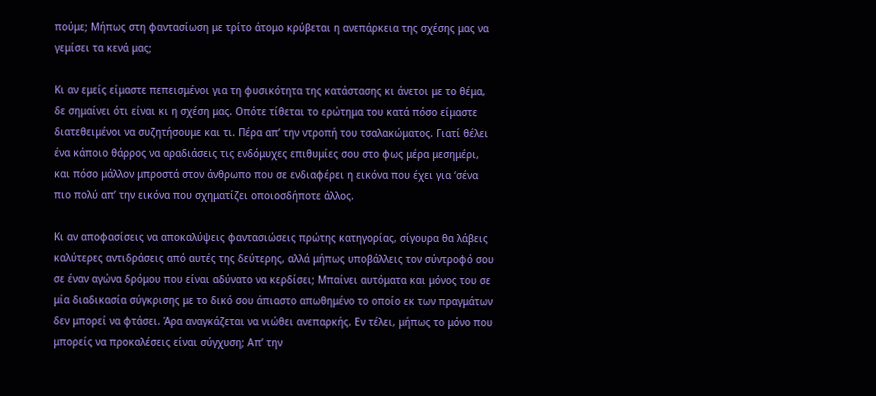πούμε; Μήπως στη φαντασίωση με τρίτο άτομο κρύβεται η ανεπάρκεια της σχέσης μας να γεμίσει τα κενά μας;

Κι αν εμείς είμαστε πεπεισμένοι για τη φυσικότητα της κατάστασης κι άνετοι με το θέμα, δε σημαίνει ότι είναι κι η σχέση μας. Οπότε τίθεται το ερώτημα του κατά πόσο είμαστε διατεθειμένοι να συζητήσουμε και τι. Πέρα απ’ την ντροπή του τσαλακώματος. Γιατί θέλει ένα κάποιο θάρρος να αραδιάσεις τις ενδόμυχες επιθυμίες σου στο φως μέρα μεσημέρι, και πόσο μάλλον μπροστά στον άνθρωπο που σε ενδιαφέρει η εικόνα που έχει για ‘σένα πιο πολύ απ’ την εικόνα που σχηματίζει οποιοσδήποτε άλλος.

Κι αν αποφασίσεις να αποκαλύψεις φαντασιώσεις πρώτης κατηγορίας, σίγουρα θα λάβεις καλύτερες αντιδράσεις από αυτές της δεύτερης, αλλά μήπως υποβάλλεις τον σύντροφό σου σε έναν αγώνα δρόμου που είναι αδύνατο να κερδίσει; Μπαίνει αυτόματα και μόνος του σε μία διαδικασία σύγκρισης με το δικό σου άπιαστο απωθημένο το οποίο εκ των πραγμάτων δεν μπορεί να φτάσει. Άρα αναγκάζεται να νιώθει ανεπαρκής. Εν τέλει, μήπως το μόνο που μπορείς να προκαλέσεις είναι σύγχυση; Απ’ την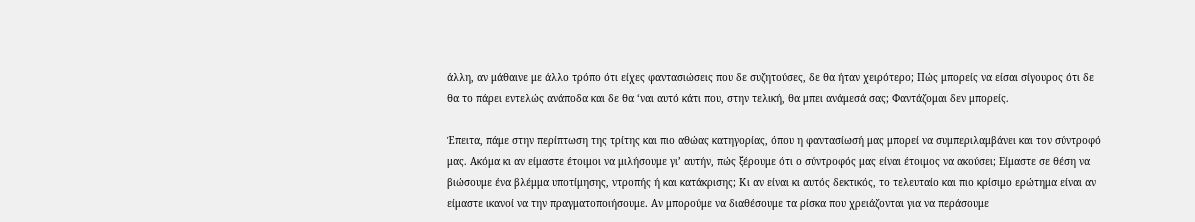άλλη, αν μάθαινε με άλλο τρόπο ότι είχες φαντασιώσεις που δε συζητούσες, δε θα ήταν χειρότερο; Πώς μπορείς να είσαι σίγουρος ότι δε θα το πάρει εντελώς ανάποδα και δε θα ‘ναι αυτό κάτι που, στην τελική, θα μπει ανάμεσά σας; Φαντάζομαι δεν μπορείς.

Έπειτα, πάμε στην περίπτωση της τρίτης και πιο αθώας κατηγορίας, όπου η φαντασίωσή μας μπορεί να συμπεριλαμβάνει και τον σύντροφό μας. Ακόμα κι αν είμαστε έτοιμοι να μιλήσουμε γι’ αυτήν, πώς ξέρουμε ότι ο σύντροφός μας είναι έτοιμος να ακούσει; Είμαστε σε θέση να βιώσουμε ένα βλέμμα υποτίμησης, ντροπής ή και κατάκρισης; Κι αν είναι κι αυτός δεκτικός, το τελευταίο και πιο κρίσιμο ερώτημα είναι αν είμαστε ικανοί να την πραγματοποιήσουμε. Αν μπορούμε να διαθέσουμε τα ρίσκα που χρειάζονται για να περάσουμε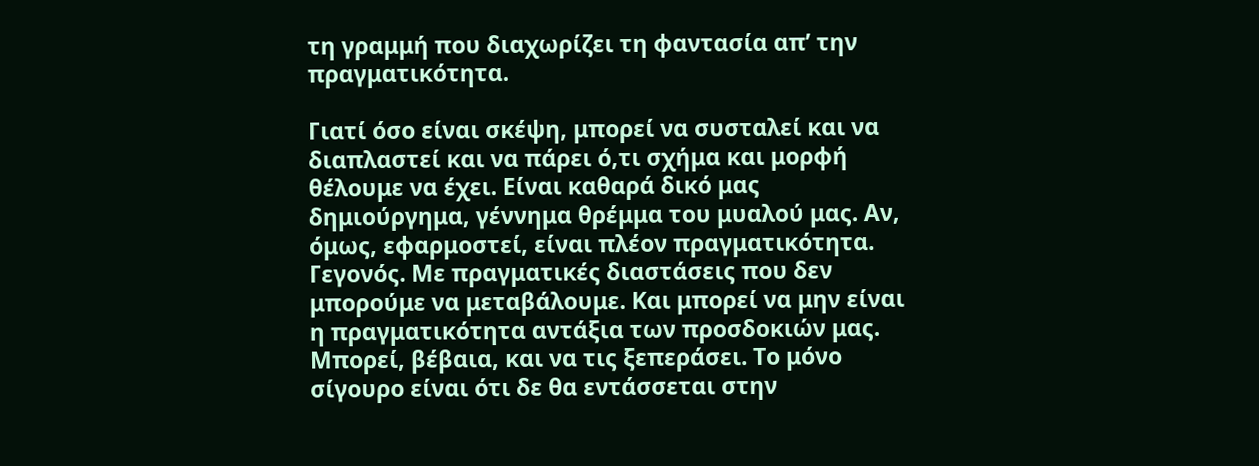τη γραμμή που διαχωρίζει τη φαντασία απ’ την πραγματικότητα.

Γιατί όσο είναι σκέψη, μπορεί να συσταλεί και να διαπλαστεί και να πάρει ό,τι σχήμα και μορφή θέλουμε να έχει. Είναι καθαρά δικό μας δημιούργημα, γέννημα θρέμμα του μυαλού μας. Αν, όμως, εφαρμοστεί, είναι πλέον πραγματικότητα. Γεγονός. Με πραγματικές διαστάσεις που δεν μπορούμε να μεταβάλουμε. Και μπορεί να μην είναι η πραγματικότητα αντάξια των προσδοκιών μας. Μπορεί, βέβαια, και να τις ξεπεράσει. Το μόνο σίγουρο είναι ότι δε θα εντάσσεται στην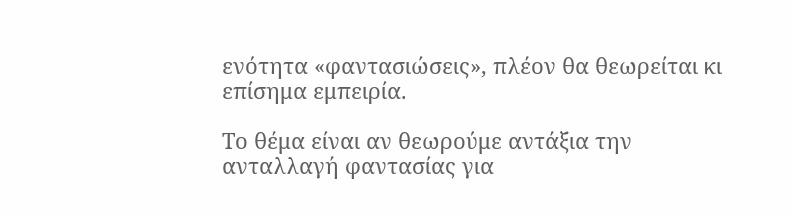ενότητα «φαντασιώσεις», πλέον θα θεωρείται κι επίσημα εμπειρία.

Το θέμα είναι αν θεωρούμε αντάξια την ανταλλαγή φαντασίας για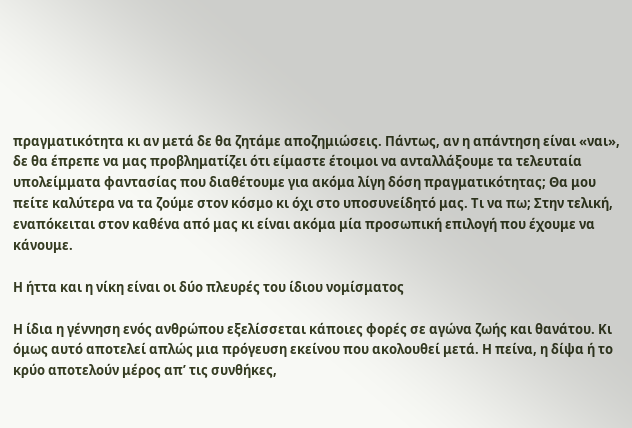πραγματικότητα κι αν μετά δε θα ζητάμε αποζημιώσεις. Πάντως, αν η απάντηση είναι «ναι», δε θα έπρεπε να μας προβληματίζει ότι είμαστε έτοιμοι να ανταλλάξουμε τα τελευταία υπολείμματα φαντασίας που διαθέτουμε για ακόμα λίγη δόση πραγματικότητας; Θα μου πείτε καλύτερα να τα ζούμε στον κόσμο κι όχι στο υποσυνείδητό μας. Τι να πω; Στην τελική, εναπόκειται στον καθένα από μας κι είναι ακόμα μία προσωπική επιλογή που έχουμε να κάνουμε.

Η ήττα και η νίκη είναι οι δύο πλευρές του ίδιου νομίσματος

Η ίδια η γέννηση ενός ανθρώπου εξελίσσεται κάποιες φορές σε αγώνα ζωής και θανάτου. Κι όμως αυτό αποτελεί απλώς μια πρόγευση εκείνου που ακολουθεί μετά. Η πείνα, η δίψα ή το κρύο αποτελούν μέρος απ’ τις συνθήκες,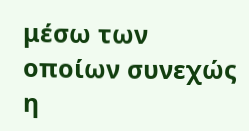μέσω των οποίων συνεχώς η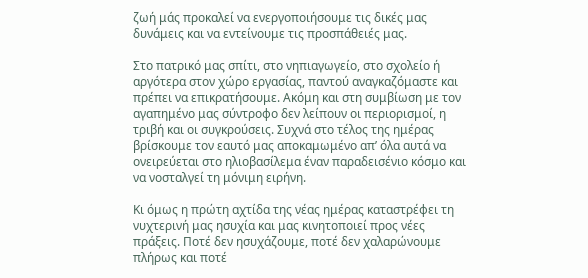ζωή μάς προκαλεί να ενεργοποιήσουμε τις δικές μας δυνάμεις και να εντείνουμε τις προσπάθειές μας.

Στο πατρικό μας σπίτι, στο νηπιαγωγείο, στο σχολείο ή αργότερα στον χώρο εργασίας, παντού αναγκαζόμαστε και πρέπει να επικρατήσουμε. Ακόμη και στη συμβίωση με τον αγαπημένο μας σύντροφο δεν λείπουν οι περιορισμοί, η τριβή και οι συγκρούσεις. Συχνά στο τέλος της ημέρας βρίσκουμε τον εαυτό μας αποκαμωμένο απ’ όλα αυτά να ονειρεύεται στο ηλιοβασίλεμα έναν παραδεισένιο κόσμο και να νοσταλγεί τη μόνιμη ειρήνη.

Κι όμως η πρώτη αχτίδα της νέας ημέρας καταστρέφει τη νυχτερινή μας ησυχία και μας κινητοποιεί προς νέες πράξεις. Ποτέ δεν ησυχάζουμε, ποτέ δεν χαλαρώνουμε πλήρως και ποτέ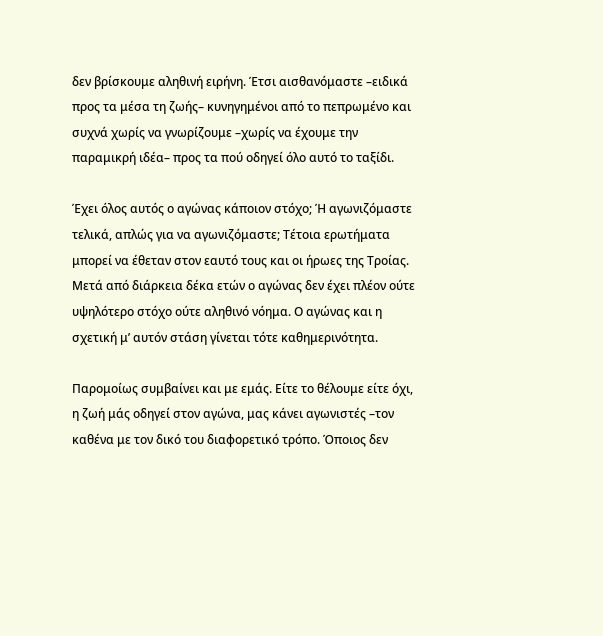δεν βρίσκουμε αληθινή ειρήνη. Έτσι αισθανόμαστε –ειδικά προς τα μέσα τη ζωής– κυνηγημένοι από το πεπρωμένο και συχνά χωρίς να γνωρίζουμε –χωρίς να έχουμε την παραμικρή ιδέα– προς τα πού οδηγεί όλο αυτό το ταξίδι.

Έχει όλος αυτός ο αγώνας κάποιον στόχο; Ή αγωνιζόμαστε τελικά, απλώς για να αγωνιζόμαστε; Τέτοια ερωτήματα μπορεί να έθεταν στον εαυτό τους και οι ήρωες της Τροίας. Μετά από διάρκεια δέκα ετών ο αγώνας δεν έχει πλέον ούτε υψηλότερο στόχο ούτε αληθινό νόημα. Ο αγώνας και η σχετική μ’ αυτόν στάση γίνεται τότε καθημερινότητα.

Παρομοίως συμβαίνει και με εμάς. Είτε το θέλουμε είτε όχι, η ζωή μάς οδηγεί στον αγώνα, μας κάνει αγωνιστές –τον καθένα με τον δικό του διαφορετικό τρόπο. Όποιος δεν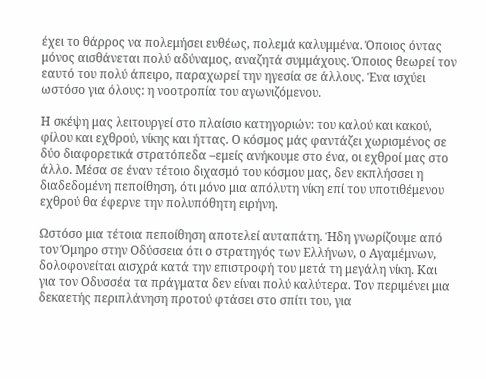έχει το θάρρος να πολεμήσει ευθέως, πολεμά καλυμμένα. Όποιος όντας μόνος αισθάνεται πολύ αδύναμος, αναζητά συμμάχους. Όποιος θεωρεί τον εαυτό του πολύ άπειρο, παραχωρεί την ηγεσία σε άλλους. Ένα ισχύει ωστόσο για όλους: η νοοτροπία του αγωνιζόμενου.

Η σκέψη μας λειτουργεί στο πλαίσιο κατηγοριών: του καλού και κακού, φίλου και εχθρού, νίκης και ήττας. Ο κόσμος μάς φαντάζει χωρισμένος σε δύο διαφορετικά στρατόπεδα –εμείς ανήκουμε στο ένα, οι εχθροί μας στο άλλο. Μέσα σε έναν τέτοιο διχασμό του κόσμου μας, δεν εκπλήσσει η διαδεδομένη πεποίθηση, ότι μόνο μια απόλυτη νίκη επί του υποτιθέμενου εχθρού θα έφερνε την πολυπόθητη ειρήνη.

Ωστόσο μια τέτοια πεποίθηση αποτελεί αυταπάτη. Ήδη γνωρίζουμε από τον Όμηρο στην Οδύσσεια ότι ο στρατηγός των Ελλήνων, ο Αγαμέμνων, δολοφονείται αισχρά κατά την επιστροφή του μετά τη μεγάλη νίκη. Και για τον Οδυσσέα τα πράγματα δεν είναι πολύ καλύτερα. Τον περιμένει μια δεκαετής περιπλάνηση προτού φτάσει στο σπίτι του, για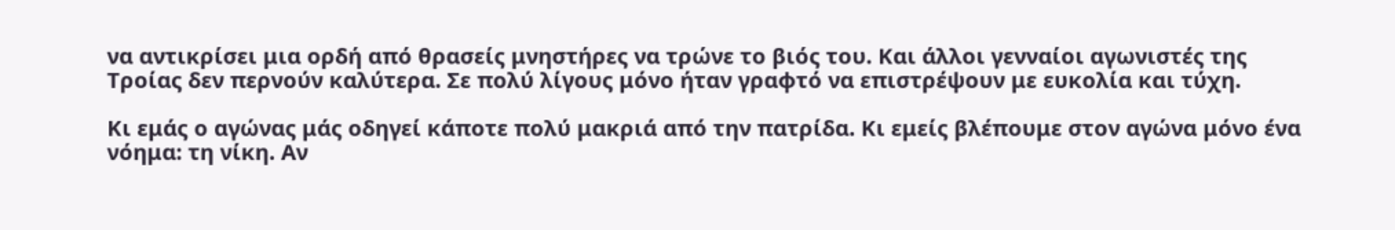να αντικρίσει μια ορδή από θρασείς μνηστήρες να τρώνε το βιός του. Και άλλοι γενναίοι αγωνιστές της Τροίας δεν περνούν καλύτερα. Σε πολύ λίγους μόνο ήταν γραφτό να επιστρέψουν με ευκολία και τύχη.

Κι εμάς ο αγώνας μάς οδηγεί κάποτε πολύ μακριά από την πατρίδα. Κι εμείς βλέπουμε στον αγώνα μόνο ένα νόημα: τη νίκη. Αν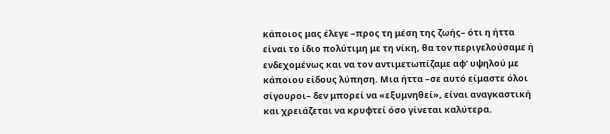κάποιος μας έλεγε –προς τη μέση της ζωής– ότι η ήττα είναι το ίδιο πολύτιμη με τη νίκη, θα τον περιγελούσαμε ή ενδεχομένως και να τον αντιμετωπίζαμε αφ’ υψηλού με κάποιου είδους λύπηση. Μια ήττα –σε αυτό είμαστε όλοι σίγουροι– δεν μπορεί να «εξυμνηθεί», είναι αναγκαστική και χρειάζεται να κρυφτεί όσο γίνεται καλύτερα.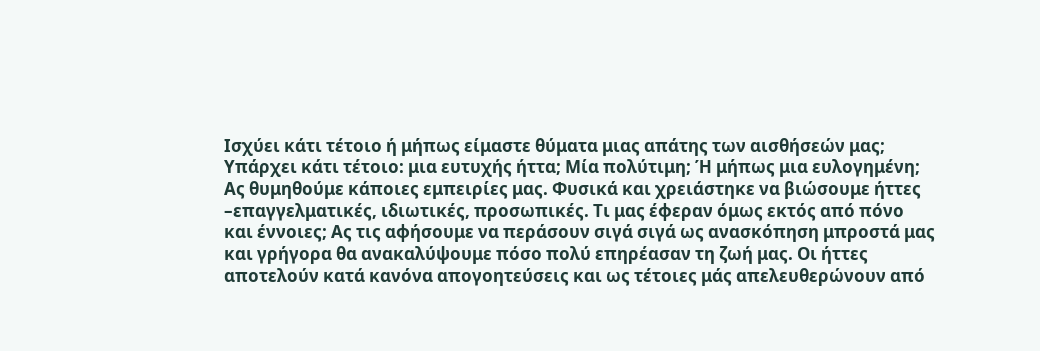Ισχύει κάτι τέτοιο ή μήπως είμαστε θύματα μιας απάτης των αισθήσεών μας; Υπάρχει κάτι τέτοιο: μια ευτυχής ήττα; Μία πολύτιμη; Ή μήπως μια ευλογημένη; Ας θυμηθούμε κάποιες εμπειρίες μας. Φυσικά και χρειάστηκε να βιώσουμε ήττες –επαγγελματικές, ιδιωτικές, προσωπικές. Τι μας έφεραν όμως εκτός από πόνο και έννοιες; Ας τις αφήσουμε να περάσουν σιγά σιγά ως ανασκόπηση μπροστά μας και γρήγορα θα ανακαλύψουμε πόσο πολύ επηρέασαν τη ζωή μας. Οι ήττες αποτελούν κατά κανόνα απογοητεύσεις και ως τέτοιες μάς απελευθερώνουν από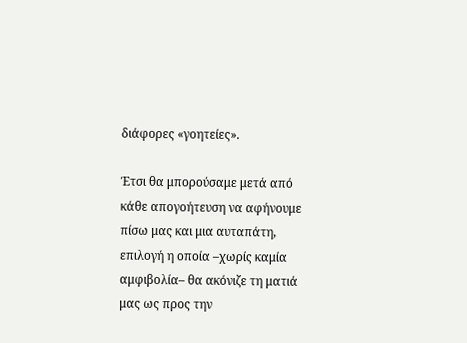διάφορες «γοητείες».

Έτσι θα μπορούσαμε μετά από κάθε απογοήτευση να αφήνουμε πίσω μας και μια αυταπάτη, επιλογή η οποία –χωρίς καμία αμφιβολία– θα ακόνιζε τη ματιά μας ως προς την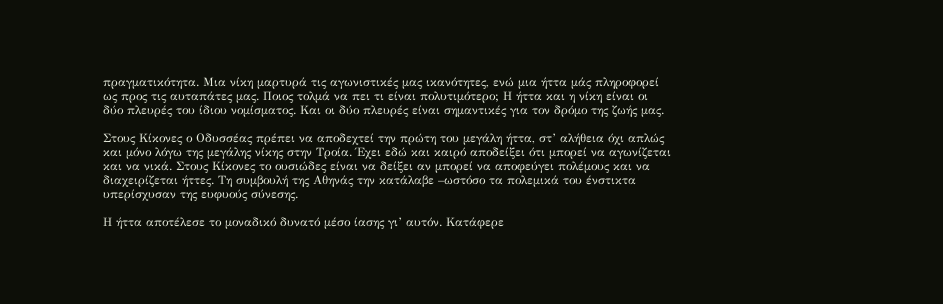πραγματικότητα. Μια νίκη μαρτυρά τις αγωνιστικές μας ικανότητες, ενώ μια ήττα μάς πληροφορεί ως προς τις αυταπάτες μας. Ποιος τολμά να πει τι είναι πολυτιμότερο; Η ήττα και η νίκη είναι οι δύο πλευρές του ίδιου νομίσματος. Και οι δύο πλευρές είναι σημαντικές για τον δρόμο της ζωής μας.

Στους Κίκονες ο Οδυσσέας πρέπει να αποδεχτεί την πρώτη του μεγάλη ήττα, στ’ αλήθεια όχι απλώς και μόνο λόγω της μεγάλης νίκης στην Τροία. Έχει εδώ και καιρό αποδείξει ότι μπορεί να αγωνίζεται και να νικά. Στους Κίκονες το ουσιώδες είναι να δείξει αν μπορεί να αποφεύγει πολέμους και να διαχειρίζεται ήττες. Τη συμβουλή της Αθηνάς την κατάλαβε –ωστόσο τα πολεμικά του ένστικτα υπερίσχυσαν της ευφυούς σύνεσης.

Η ήττα αποτέλεσε το μοναδικό δυνατό μέσο ίασης γι’ αυτόν. Κατάφερε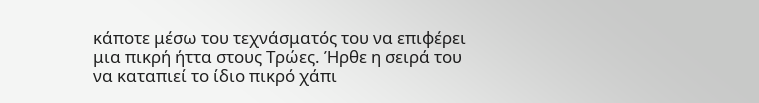κάποτε μέσω του τεχνάσματός του να επιφέρει μια πικρή ήττα στους Τρώες. Ήρθε η σειρά του να καταπιεί το ίδιο πικρό χάπι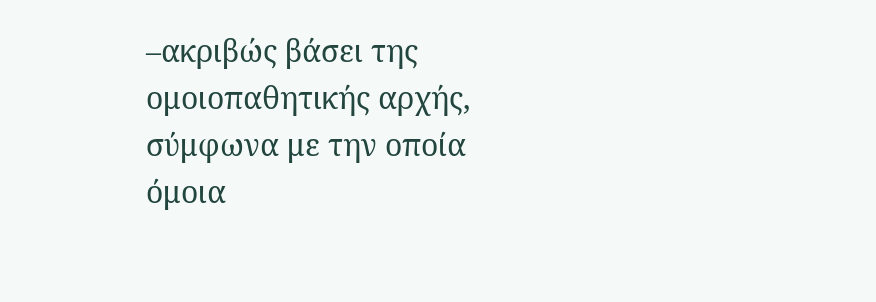–ακριβώς βάσει της ομοιοπαθητικής αρχής, σύμφωνα με την οποία όμοια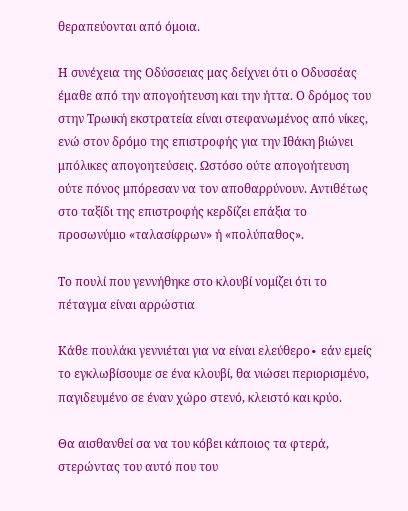θεραπεύονται από όμοια.

Η συνέχεια της Οδύσσειας μας δείχνει ότι ο Οδυσσέας έμαθε από την απογοήτευση και την ήττα. Ο δρόμος του στην Τρωική εκστρατεία είναι στεφανωμένος από νίκες, ενώ στον δρόμο της επιστροφής για την Ιθάκη βιώνει μπόλικες απογοητεύσεις. Ωστόσο ούτε απογοήτευση ούτε πόνος μπόρεσαν να τον αποθαρρύνουν. Αντιθέτως στο ταξίδι της επιστροφής κερδίζει επάξια το προσωνύμιο «ταλασίφρων» ή «πολύπαθος».

Το πουλί που γεννήθηκε στο κλουβί νομίζει ότι το πέταγμα είναι αρρώστια

Κάθε πουλάκι γεννιέται για να είναι ελεύθερο∙ εάν εμείς το εγκλωβίσουμε σε ένα κλουβί, θα νιώσει περιορισμένο, παγιδευμένο σε έναν χώρο στενό, κλειστό και κρύο.

Θα αισθανθεί σα να του κόβει κάποιος τα φτερά, στερώντας του αυτό που του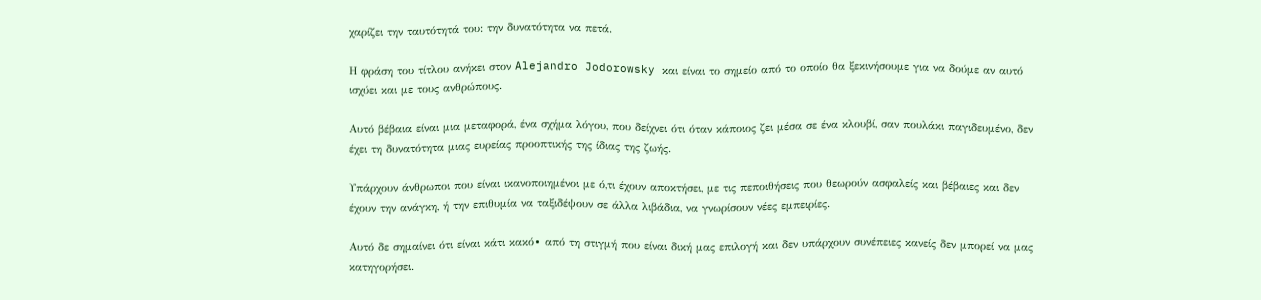χαρίζει την ταυτότητά του: την δυνατότητα να πετά.

Η φράση του τίτλου ανήκει στον Alejandro Jodorowsky και είναι το σημείο από το οποίο θα ξεκινήσουμε για να δούμε αν αυτό ισχύει και με τους ανθρώπους.

Αυτό βέβαια είναι μια μεταφορά, ένα σχήμα λόγου, που δείχνει ότι όταν κάποιος ζει μέσα σε ένα κλουβί, σαν πουλάκι παγιδευμένο, δεν έχει τη δυνατότητα μιας ευρείας προοπτικής της ίδιας της ζωής.

Υπάρχουν άνθρωποι που είναι ικανοποιημένοι με ό,τι έχουν αποκτήσει, με τις πεποιθήσεις που θεωρούν ασφαλείς και βέβαιες και δεν έχουν την ανάγκη, ή την επιθυμία να ταξιδέψουν σε άλλα λιβάδια, να γνωρίσουν νέες εμπειρίες.

Αυτό δε σημαίνει ότι είναι κάτι κακό∙ από τη στιγμή που είναι δική μας επιλογή και δεν υπάρχουν συνέπειες κανείς δεν μπορεί να μας κατηγορήσει.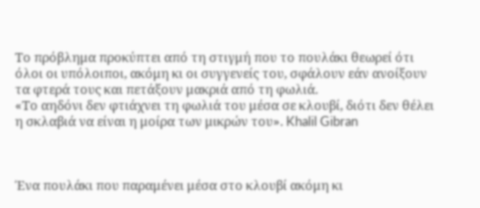Το πρόβλημα προκύπτει από τη στιγμή που το πουλάκι θεωρεί ότι όλοι οι υπόλοιποι, ακόμη κι οι συγγενείς του, σφάλουν εάν ανοίξουν τα φτερά τους και πετάξουν μακριά από τη φωλιά.
«Το αηδόνι δεν φτιάχνει τη φωλιά του μέσα σε κλουβί, διότι δεν θέλει η σκλαβιά να είναι η μοίρα των μικρών του». Khalil Gibran



Ένα πουλάκι που παραμένει μέσα στο κλουβί ακόμη κι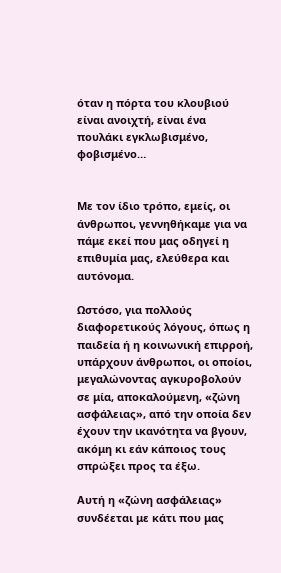όταν η πόρτα του κλουβιού είναι ανοιχτή, είναι ένα πουλάκι εγκλωβισμένο, φοβισμένο…


Με τον ίδιο τρόπο, εμείς, οι άνθρωποι, γεννηθήκαμε για να πάμε εκεί που μας οδηγεί η επιθυμία μας, ελεύθερα και αυτόνομα.

Ωστόσο, για πολλούς διαφορετικούς λόγους, όπως η παιδεία ή η κοινωνική επιρροή, υπάρχουν άνθρωποι, οι οποίοι, μεγαλώνοντας αγκυροβολούν σε μία, αποκαλούμενη, «ζώνη ασφάλειας», από την οποία δεν έχουν την ικανότητα να βγουν, ακόμη κι εάν κάποιος τους σπρώξει προς τα έξω.

Αυτή η «ζώνη ασφάλειας» συνδέεται με κάτι που μας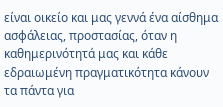είναι οικείο και μας γεννά ένα αίσθημα ασφάλειας, προστασίας, όταν η καθημερινότητά μας και κάθε εδραιωμένη πραγματικότητα κάνουν τα πάντα για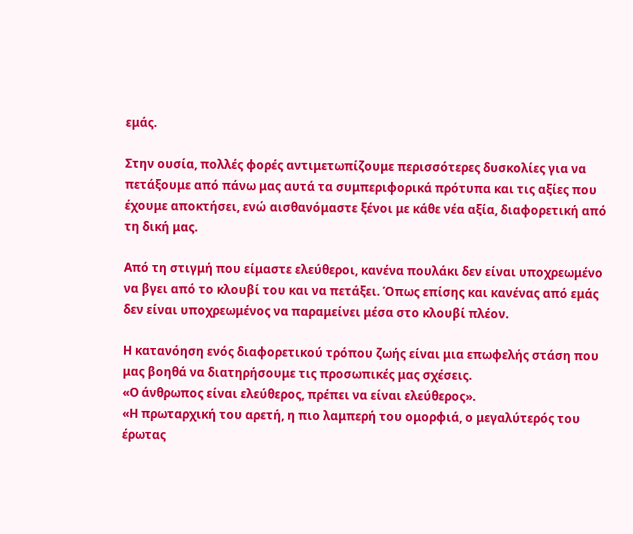εμάς.

Στην ουσία, πολλές φορές αντιμετωπίζουμε περισσότερες δυσκολίες για να πετάξουμε από πάνω μας αυτά τα συμπεριφορικά πρότυπα και τις αξίες που έχουμε αποκτήσει, ενώ αισθανόμαστε ξένοι με κάθε νέα αξία, διαφορετική από τη δική μας.

Από τη στιγμή που είμαστε ελεύθεροι, κανένα πουλάκι δεν είναι υποχρεωμένο να βγει από το κλουβί του και να πετάξει. Όπως επίσης και κανένας από εμάς δεν είναι υποχρεωμένος να παραμείνει μέσα στο κλουβί πλέον.

Η κατανόηση ενός διαφορετικού τρόπου ζωής είναι μια επωφελής στάση που μας βοηθά να διατηρήσουμε τις προσωπικές μας σχέσεις.
«Ο άνθρωπος είναι ελεύθερος, πρέπει να είναι ελεύθερος».
«Η πρωταρχική του αρετή, η πιο λαμπερή του ομορφιά, ο μεγαλύτερός του έρωτας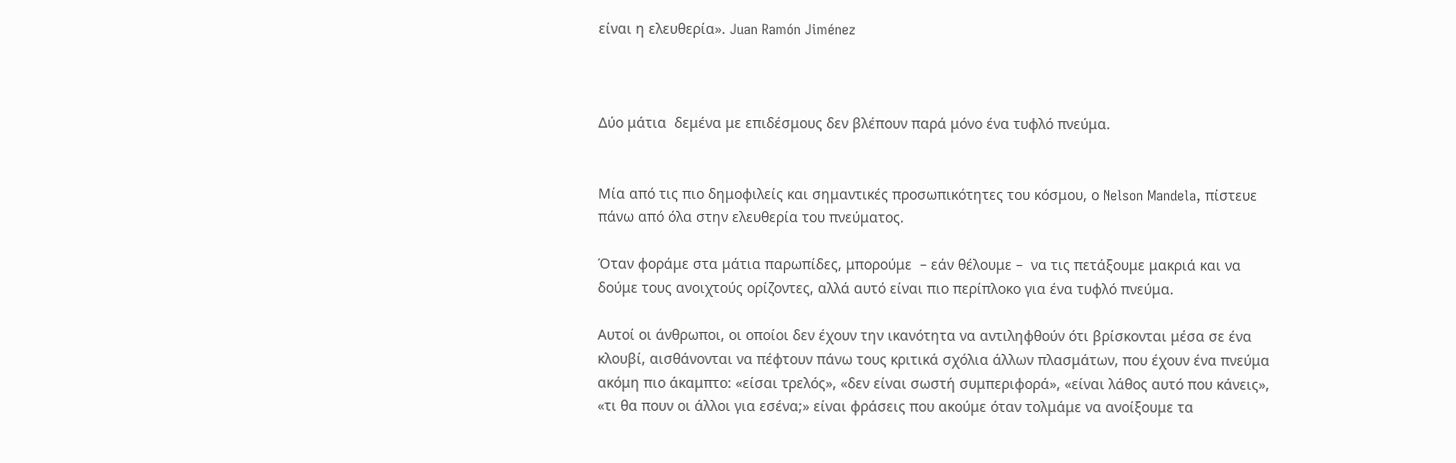είναι η ελευθερία». Juan Ramón Jiménez



Δύο μάτια  δεμένα με επιδέσμους δεν βλέπουν παρά μόνο ένα τυφλό πνεύμα.


Μία από τις πιο δημοφιλείς και σημαντικές προσωπικότητες του κόσμου, ο Nelson Mandela, πίστευε πάνω από όλα στην ελευθερία του πνεύματος.

Όταν φοράμε στα μάτια παρωπίδες, μπορούμε  – εάν θέλουμε –  να τις πετάξουμε μακριά και να δούμε τους ανοιχτούς ορίζοντες, αλλά αυτό είναι πιο περίπλοκο για ένα τυφλό πνεύμα.

Αυτοί οι άνθρωποι, οι οποίοι δεν έχουν την ικανότητα να αντιληφθούν ότι βρίσκονται μέσα σε ένα κλουβί, αισθάνονται να πέφτουν πάνω τους κριτικά σχόλια άλλων πλασμάτων, που έχουν ένα πνεύμα ακόμη πιο άκαμπτο: «είσαι τρελός», «δεν είναι σωστή συμπεριφορά», «είναι λάθος αυτό που κάνεις», «τι θα πουν οι άλλοι για εσένα;» είναι φράσεις που ακούμε όταν τολμάμε να ανοίξουμε τα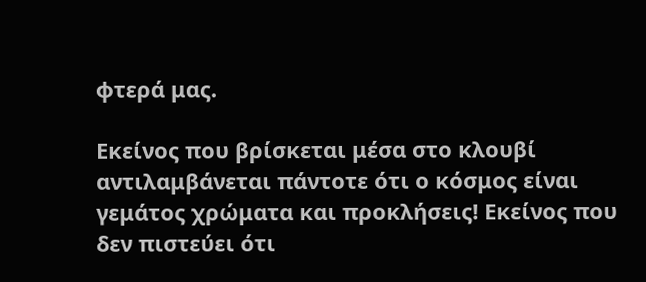φτερά μας.

Εκείνος που βρίσκεται μέσα στο κλουβί αντιλαμβάνεται πάντοτε ότι ο κόσμος είναι γεμάτος χρώματα και προκλήσεις! Εκείνος που δεν πιστεύει ότι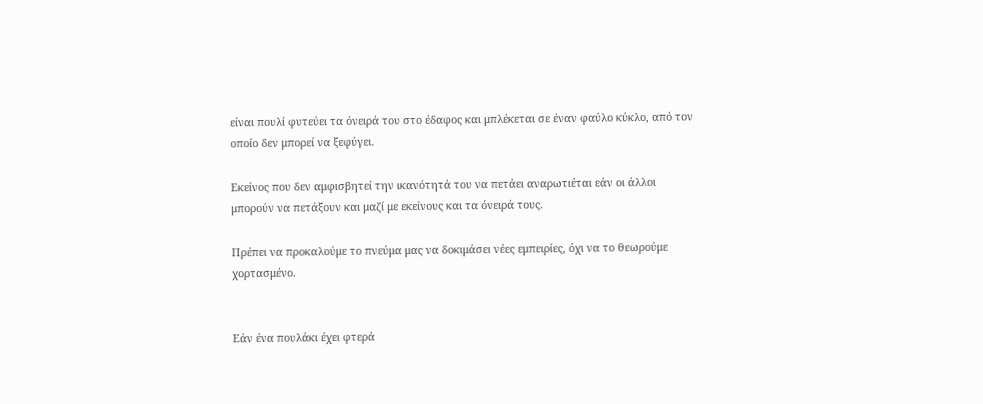είναι πουλί φυτεύει τα όνειρά του στο έδαφος και μπλέκεται σε έναν φαύλο κύκλο, από τον οποίο δεν μπορεί να ξεφύγει.

Εκείνος που δεν αμφισβητεί την ικανότητά του να πετάει αναρωτιέται εάν οι άλλοι μπορούν να πετάξουν και μαζί με εκείνους και τα όνειρά τους.

Πρέπει να προκαλούμε το πνεύμα μας να δοκιμάσει νέες εμπειρίες, όχι να το θεωρούμε χορτασμένο.


Εάν ένα πουλάκι έχει φτερά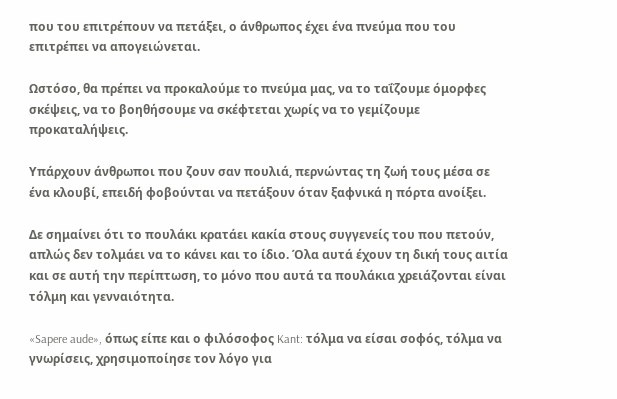που του επιτρέπουν να πετάξει, ο άνθρωπος έχει ένα πνεύμα που του επιτρέπει να απογειώνεται.

Ωστόσο, θα πρέπει να προκαλούμε το πνεύμα μας, να το ταΐζουμε όμορφες σκέψεις, να το βοηθήσουμε να σκέφτεται χωρίς να το γεμίζουμε προκαταλήψεις.

Υπάρχουν άνθρωποι που ζουν σαν πουλιά, περνώντας τη ζωή τους μέσα σε ένα κλουβί, επειδή φοβούνται να πετάξουν όταν ξαφνικά η πόρτα ανοίξει.

Δε σημαίνει ότι το πουλάκι κρατάει κακία στους συγγενείς του που πετούν, απλώς δεν τολμάει να το κάνει και το ίδιο. Όλα αυτά έχουν τη δική τους αιτία και σε αυτή την περίπτωση, το μόνο που αυτά τα πουλάκια χρειάζονται είναι τόλμη και γενναιότητα.

«Sapere aude», όπως είπε και ο φιλόσοφος Kant: τόλμα να είσαι σοφός, τόλμα να γνωρίσεις, χρησιμοποίησε τον λόγο για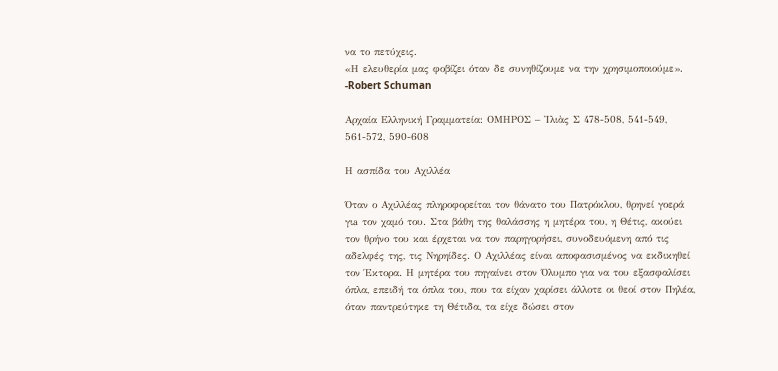να το πετύχεις.
«Η ελευθερία μας φοβίζει όταν δε συνηθίζουμε να την χρησιμοποιούμε». -Robert Schuman

Αρχαία Ελληνική Γραμματεία: ΟΜΗΡΟΣ – Ἰλιὰς Σ 478-508, 541-549, 561-572, 590-608

Η ασπίδα του Αχιλλέα

Όταν ο Αχιλλέας πληροφορείται τον θάνατο του Πατρόκλου, θρηνεί γοερά γιa τον χαμό του. Στα βάθη της θαλάσσης η μητέρα του, η Θέτις, ακούει τον θρήνο του και έρχεται να τον παρηγορήσει, συνοδευόμενη από τις αδελφές της, τις Νηρηίδες. Ο Αχιλλέας είναι αποφασισμένος να εκδικηθεί τον Έκτορα. Η μητέρα του πηγαίνει στον Όλυμπο για να του εξασφαλίσει όπλα, επειδή τα όπλα του, που τα είχαν χαρίσει άλλοτε οι θεοί στον Πηλέα, όταν παντρεύτηκε τη Θέτιδα, τα είχε δώσει στον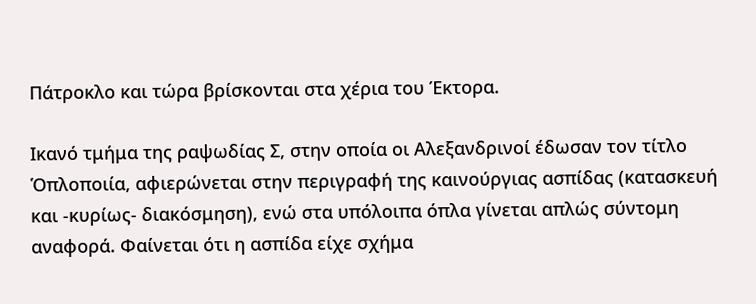Πάτροκλο και τώρα βρίσκονται στα χέρια του Έκτορα.

Ικανό τμήμα της ραψωδίας Σ, στην οποία οι Αλεξανδρινοί έδωσαν τον τίτλο Ὁπλοποιία, αφιερώνεται στην περιγραφή της καινούργιας ασπίδας (κατασκευή και -κυρίως- διακόσμηση), ενώ στα υπόλοιπα όπλα γίνεται απλώς σύντομη αναφορά. Φαίνεται ότι η ασπίδα είχε σχήμα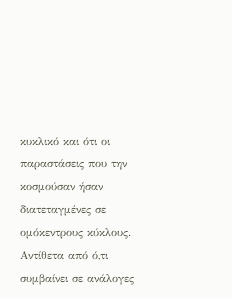κυκλικό και ότι οι παραστάσεις που την κοσμούσαν ήσαν διατεταγμένες σε ομόκεντρους κύκλους. Αντίθετα από ό,τι συμβαίνει σε ανάλογες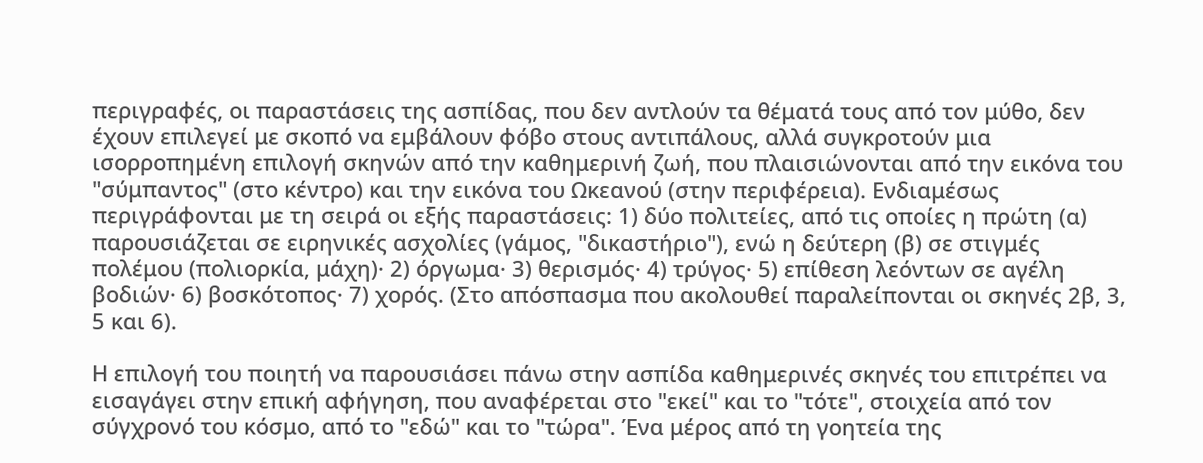περιγραφές, οι παραστάσεις της ασπίδας, που δεν αντλούν τα θέματά τους από τον μύθο, δεν έχουν επιλεγεί με σκοπό να εμβάλουν φόβο στους αντιπάλους, αλλά συγκροτούν μια ισορροπημένη επιλογή σκηνών από την καθημερινή ζωή, που πλαισιώνονται από την εικόνα του "σύμπαντος" (στο κέντρο) και την εικόνα του Ωκεανού (στην περιφέρεια). Ενδιαμέσως περιγράφονται με τη σειρά οι εξής παραστάσεις: 1) δύο πολιτείες, από τις οποίες η πρώτη (α) παρουσιάζεται σε ειρηνικές ασχολίες (γάμος, "δικαστήριο"), ενώ η δεύτερη (β) σε στιγμές πολέμου (πολιορκία, μάχη)· 2) όργωμα· 3) θερισμός· 4) τρύγος· 5) επίθεση λεόντων σε αγέλη βοδιών· 6) βοσκότοπος· 7) χορός. (Στο απόσπασμα που ακολουθεί παραλείπονται οι σκηνές 2β, 3, 5 και 6).

Η επιλογή του ποιητή να παρουσιάσει πάνω στην ασπίδα καθημερινές σκηνές του επιτρέπει να εισαγάγει στην επική αφήγηση, που αναφέρεται στο "εκεί" και το "τότε", στοιχεία από τον σύγχρονό του κόσμο, από το "εδώ" και το "τώρα". Ένα μέρος από τη γοητεία της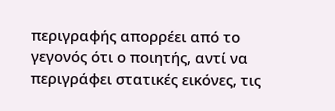περιγραφής απορρέει από το γεγονός ότι ο ποιητής, αντί να περιγράφει στατικές εικόνες, τις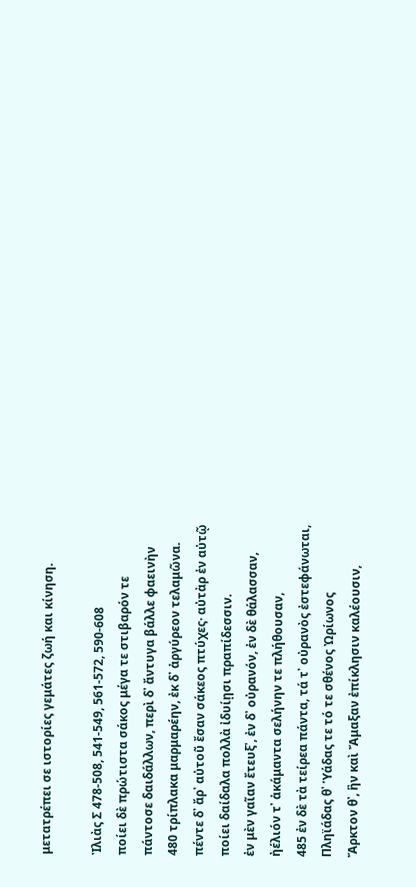μετατρέπει σε ιστορίες γεμάτες ζωή και κίνηση.

Ἰλιὰς Σ 478-508, 541-549, 561-572, 590-608
ποίει δὲ πρώτιστα σάκος μέγα τε στιβαρόν τε
πάντοσε δαιδάλλων, περὶ δ᾽ ἄντυγα βάλλε φαεινὴν
480 τρίπλακα μαρμαρέην, ἐκ δ᾽ ἀργύρεον τελαμῶνα.
πέντε δ᾽ ἄρ᾽ αὐτοῦ ἔσαν σάκεος πτύχες· αὐτὰρ ἐν αὐτῷ
ποίει δαίδαλα πολλὰ ἰδυίῃσι πραπίδεσσιν.
ἐν μὲν γαῖαν ἔτευξ᾽, ἐν δ᾽ οὐρανόν, ἐν δὲ θάλασσαν,
ἠέλιόν τ᾽ ἀκάμαντα σελήνην τε πλήθουσαν,
485 ἐν δὲ τὰ τείρεα πάντα, τά τ᾽ οὐρανὸς ἐστεφάνωται,
Πληϊάδας θ᾽ Ὑάδας τε τό τε σθένος Ὠρίωνος
Ἄρκτον θ᾽, ἣν καὶ Ἄμαξαν ἐπίκλησιν καλέουσιν,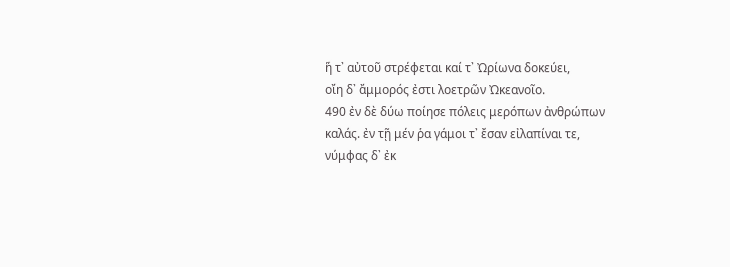ἥ τ᾽ αὐτοῦ στρέφεται καί τ᾽ Ὠρίωνα δοκεύει,
οἴη δ᾽ ἄμμορός ἐστι λοετρῶν Ὠκεανοῖο.
490 ἐν δὲ δύω ποίησε πόλεις μερόπων ἀνθρώπων
καλάς. ἐν τῇ μέν ῥα γάμοι τ᾽ ἔσαν εἰλαπίναι τε,
νύμφας δ᾽ ἐκ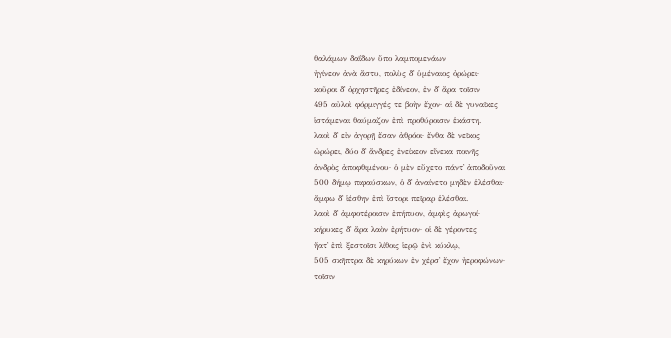θαλάμων δαΐδων ὕπο λαμπομενάων
ἠγίνεον ἀνὰ ἄστυ, πολὺς δ᾽ ὑμέναιος ὀρώρει·
κοῦροι δ᾽ ὀρχηστῆρες ἐδίνεον, ἐν δ᾽ ἄρα τοῖσιν
495 αὐλοὶ φόρμιγγές τε βοὴν ἔχον· αἱ δὲ γυναῖκες
ἱστάμεναι θαύμαζον ἐπὶ προθύροισιν ἑκάστη.
λαοὶ δ᾽ εἰν ἀγορῇ ἔσαν ἀθρόοι· ἔνθα δὲ νεῖκος
ὠρώρει, δύο δ᾽ ἄνδρες ἐνείκεον εἵνεκα ποινῆς
ἀνδρὸς ἀποφθιμένου· ὁ μὲν εὔχετο πάντ᾽ ἀποδοῦναι
500 δήμῳ πιφαύσκων, ὁ δ᾽ ἀναίνετο μηδὲν ἑλέσθαι·
ἄμφω δ᾽ ἱέσθην ἐπὶ ἴστορι πεῖραρ ἑλέσθαι.
λαοὶ δ᾽ ἀμφοτέροισιν ἐπήπυον, ἀμφὶς ἀρωγοί·
κήρυκες δ᾽ ἄρα λαὸν ἐρήτυον· οἱ δὲ γέροντες
ἥατ᾽ ἐπὶ ξεστοῖσι λίθοις ἱερῷ ἐνὶ κύκλῳ,
505 σκῆπτρα δὲ κηρύκων ἐν χέρσ᾽ ἔχον ἠεροφώνων·
τοῖσιν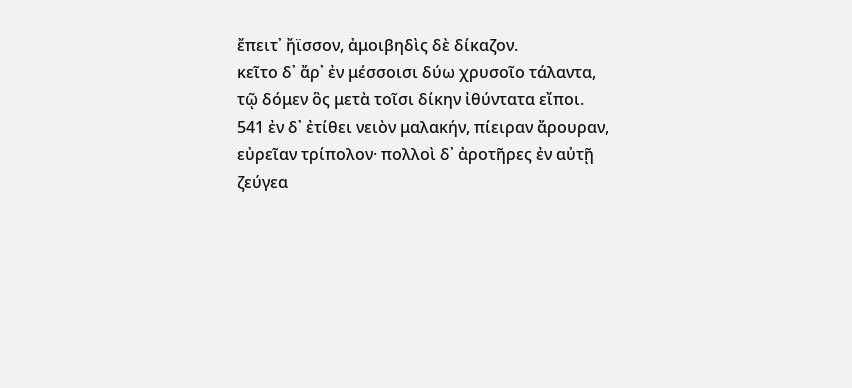ἔπειτ᾽ ἤϊσσον, ἀμοιβηδὶς δὲ δίκαζον.
κεῖτο δ᾽ ἄρ᾽ ἐν μέσσοισι δύω χρυσοῖο τάλαντα,
τῷ δόμεν ὃς μετὰ τοῖσι δίκην ἰθύντατα εἴποι.
541 ἐν δ᾽ ἐτίθει νειὸν μαλακήν, πίειραν ἄρουραν,
εὐρεῖαν τρίπολον· πολλοὶ δ᾽ ἀροτῆρες ἐν αὐτῇ
ζεύγεα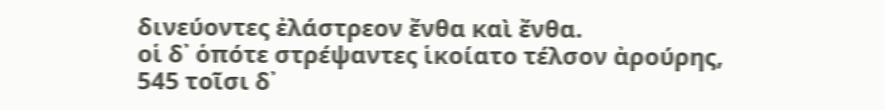δινεύοντες ἐλάστρεον ἔνθα καὶ ἔνθα.
οἱ δ᾽ ὁπότε στρέψαντες ἱκοίατο τέλσον ἀρούρης,
545 τοῖσι δ᾽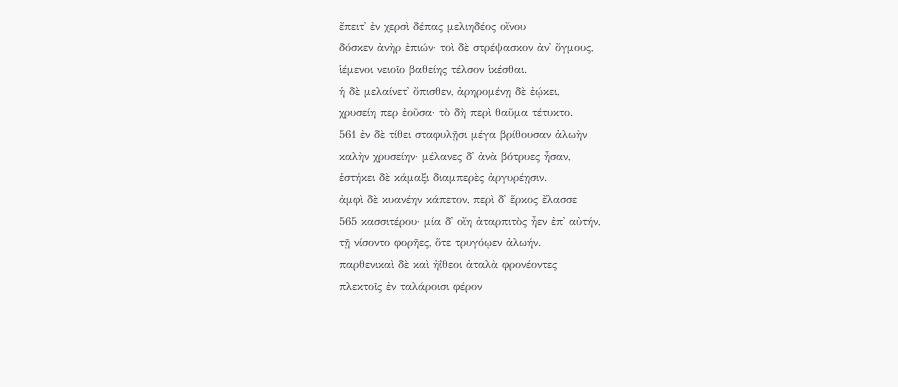ἔπειτ᾽ ἐν χερσὶ δέπας μελιηδέος οἴνου
δόσκεν ἀνὴρ ἐπιών· τοὶ δὲ στρέψασκον ἀν᾽ ὄγμους,
ἱέμενοι νειοῖο βαθείης τέλσον ἱκέσθαι.
ἡ δὲ μελαίνετ᾽ ὄπισθεν, ἀρηρομένῃ δὲ ἐῴκει,
χρυσείη περ ἐοῦσα· τὸ δὴ περὶ θαῦμα τέτυκτο.
561 ἐν δὲ τίθει σταφυλῇσι μέγα βρίθουσαν ἀλωὴν
καλὴν χρυσείην· μέλανες δ᾽ ἀνὰ βότρυες ἦσαν,
ἑστήκει δὲ κάμαξι διαμπερὲς ἀργυρέῃσιν.
ἀμφὶ δὲ κυανέην κάπετον, περὶ δ᾽ ἕρκος ἔλασσε
565 κασσιτέρου· μία δ᾽ οἴη ἀταρπιτὸς ἦεν ἐπ᾽ αὐτήν,
τῇ νίσοντο φορῆες, ὅτε τρυγόῳεν ἀλωήν.
παρθενικαὶ δὲ καὶ ἠΐθεοι ἀταλὰ φρονέοντες
πλεκτοῖς ἐν ταλάροισι φέρον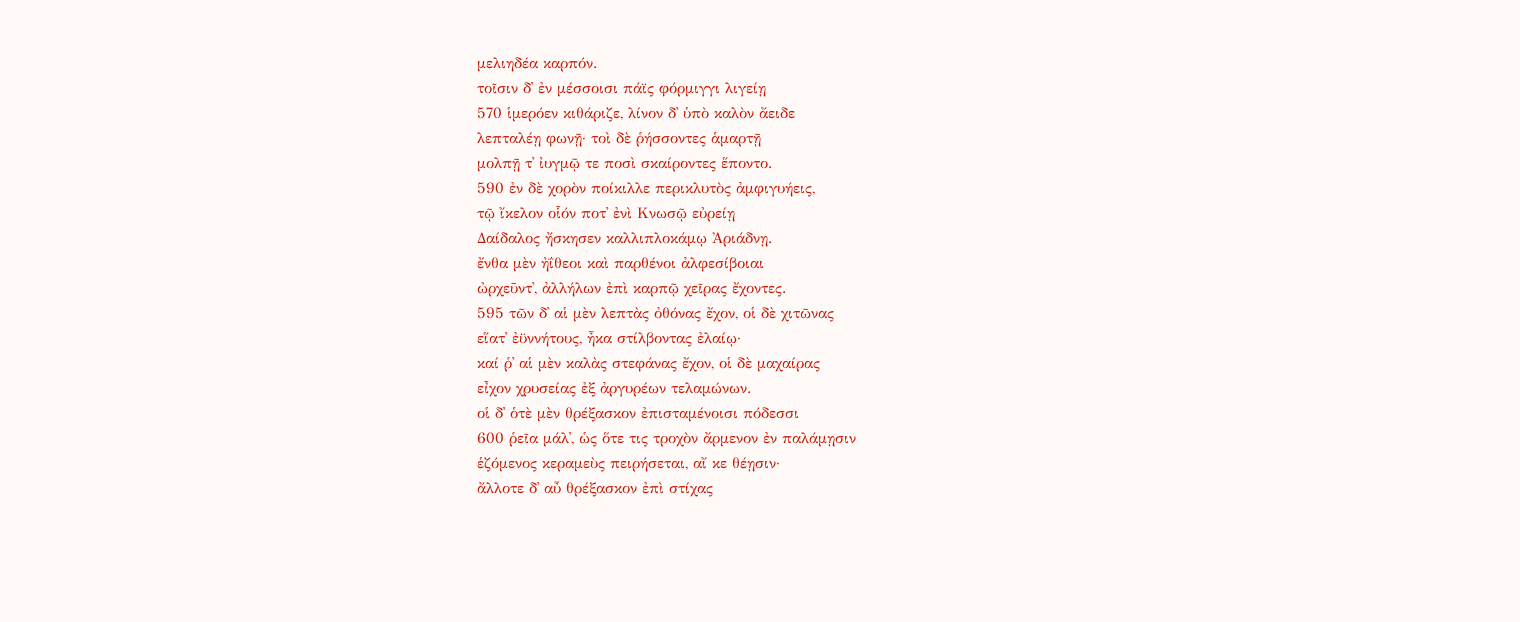μελιηδέα καρπόν.
τοῖσιν δ᾽ ἐν μέσσοισι πάϊς φόρμιγγι λιγείῃ
570 ἱμερόεν κιθάριζε, λίνον δ᾽ ὑπὸ καλὸν ἄειδε
λεπταλέῃ φωνῇ· τοὶ δὲ ῥήσσοντες ἁμαρτῇ
μολπῇ τ᾽ ἰυγμῷ τε ποσὶ σκαίροντες ἕποντο.
590 ἐν δὲ χορὸν ποίκιλλε περικλυτὸς ἀμφιγυήεις,
τῷ ἴκελον οἷόν ποτ᾽ ἐνὶ Κνωσῷ εὐρείῃ
Δαίδαλος ἤσκησεν καλλιπλοκάμῳ Ἀριάδνῃ.
ἔνθα μὲν ἠΐθεοι καὶ παρθένοι ἀλφεσίβοιαι
ὠρχεῦντ᾽, ἀλλήλων ἐπὶ καρπῷ χεῖρας ἔχοντες.
595 τῶν δ᾽ αἱ μὲν λεπτὰς ὀθόνας ἔχον, οἱ δὲ χιτῶνας
εἵατ᾽ ἐϋννήτους, ἦκα στίλβοντας ἐλαίῳ·
καί ῥ᾽ αἱ μὲν καλὰς στεφάνας ἔχον, οἱ δὲ μαχαίρας
εἶχον χρυσείας ἐξ ἀργυρέων τελαμώνων.
οἱ δ᾽ ὁτὲ μὲν θρέξασκον ἐπισταμένοισι πόδεσσι
600 ῥεῖα μάλ᾽, ὡς ὅτε τις τροχὸν ἄρμενον ἐν παλάμῃσιν
ἑζόμενος κεραμεὺς πειρήσεται, αἴ κε θέῃσιν·
ἄλλοτε δ᾽ αὖ θρέξασκον ἐπὶ στίχας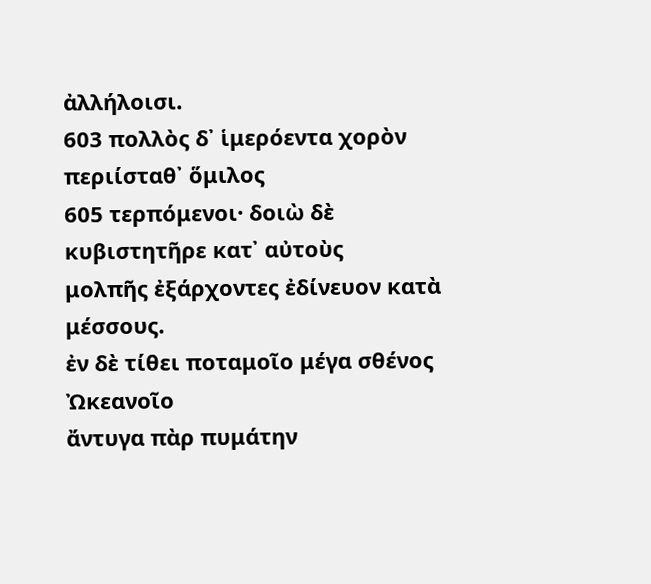ἀλλήλοισι.
603 πολλὸς δ᾽ ἱμερόεντα χορὸν περιίσταθ᾽ ὅμιλος
605 τερπόμενοι· δοιὼ δὲ κυβιστητῆρε κατ᾽ αὐτοὺς
μολπῆς ἐξάρχοντες ἐδίνευον κατὰ μέσσους.
ἐν δὲ τίθει ποταμοῖο μέγα σθένος Ὠκεανοῖο
ἄντυγα πὰρ πυμάτην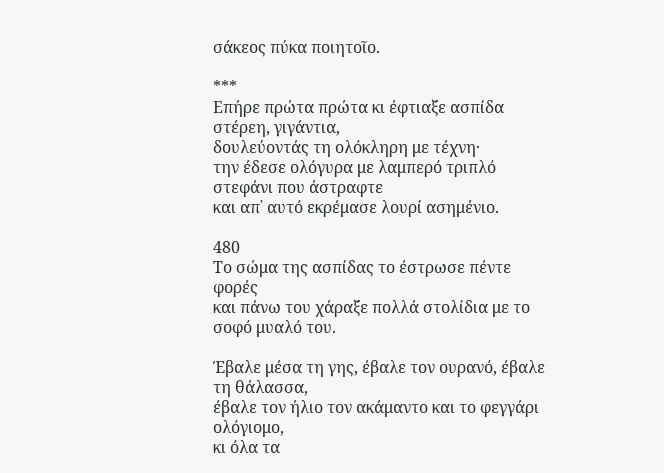σάκεος πύκα ποιητοῖο.

***
Επήρε πρώτα πρώτα κι έφτιαξε ασπίδα στέρεη, γιγάντια,
δουλεύοντάς τη ολόκληρη με τέχνη·
την έδεσε ολόγυρα με λαμπερό τριπλό στεφάνι που άστραφτε
και απ᾽ αυτό εκρέμασε λουρί ασημένιο.

480
Το σώμα της ασπίδας το έστρωσε πέντε φορές
και πάνω του χάραξε πολλά στολίδια με το σοφό μυαλό του.

Έβαλε μέσα τη γης, έβαλε τον ουρανό, έβαλε τη θάλασσα,
έβαλε τον ήλιο τον ακάμαντο και το φεγγάρι ολόγιομο,
κι όλα τα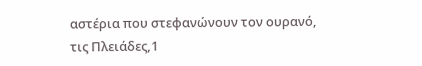αστέρια που στεφανώνουν τον ουρανό,
τις Πλειάδες,1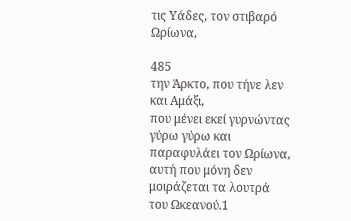τις Υάδες, τον στιβαρό Ωρίωνα,

485
την Άρκτο, που τήνε λεν και Αμάξι,
που μένει εκεί γυρνώντας γύρω γύρω και παραφυλάει τον Ωρίωνα,
αυτή που μόνη δεν μοιράζεται τα λουτρά του Ωκεανού.1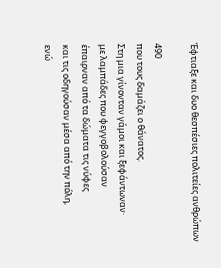Έφτιαξε και δυο θεσπέσιες πολιτείες ανθρώπων

490
που τους δαμάζει ο θάνατος.
Στη μια γίνονταν γάμοι και ξεφάντωναν·
με λαμπάδες που φεγγοβολούσαν
έπαιρναν από τα δώματα τις νύφες
και τις οδηγούσαν μέσα από την πόλη,
ενώ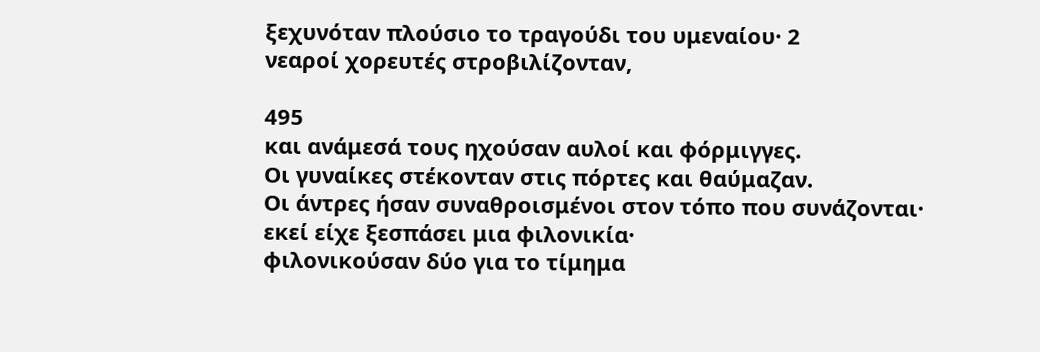ξεχυνόταν πλούσιο το τραγούδι του υμεναίου· 2
νεαροί χορευτές στροβιλίζονταν,

495
και ανάμεσά τους ηχούσαν αυλοί και φόρμιγγες.
Οι γυναίκες στέκονταν στις πόρτες και θαύμαζαν.
Οι άντρες ήσαν συναθροισμένοι στον τόπο που συνάζονται·
εκεί είχε ξεσπάσει μια φιλονικία·
φιλονικούσαν δύο για το τίμημα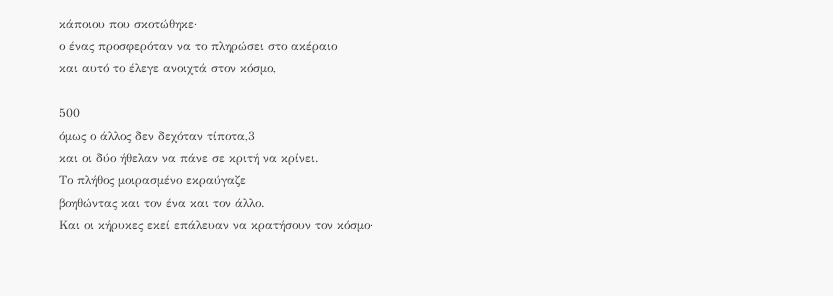κάποιου που σκοτώθηκε·
ο ένας προσφερόταν να το πληρώσει στο ακέραιο
και αυτό το έλεγε ανοιχτά στον κόσμο,

500
όμως ο άλλος δεν δεχόταν τίποτα,3
και οι δύο ήθελαν να πάνε σε κριτή να κρίνει.
Το πλήθος μοιρασμένο εκραύγαζε
βοηθώντας και τον ένα και τον άλλο.
Και οι κήρυκες εκεί επάλευαν να κρατήσουν τον κόσμο·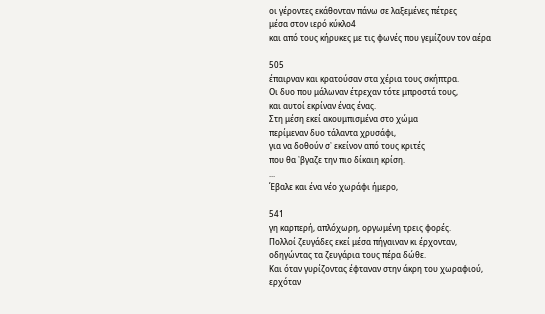οι γέροντες εκάθονταν πάνω σε λαξεμένες πέτρες
μέσα στον ιερό κύκλο4
και από τους κήρυκες με τις φωνές που γεμίζουν τον αέρα

505
έπαιρναν και κρατούσαν στα χέρια τους σκήπτρα.
Οι δυο που μάλωναν έτρεχαν τότε μπροστά τους,
και αυτοί εκρίναν ένας ένας.
Στη μέση εκεί ακουμπισμένα στο χώμα
περίμεναν δυο τάλαντα χρυσάφι,
για να δοθούν σ᾽ εκείνον από τους κριτές
που θα ᾽βγαζε την πιο δίκαιη κρίση.
...
Έβαλε και ένα νέο χωράφι ήμερο,

541
γη καρπερή, απλόχωρη, οργωμένη τρεις φορές.
Πολλοί ζευγάδες εκεί μέσα πήγαιναν κι έρχονταν,
οδηγώντας τα ζευγάρια τους πέρα δώθε.
Και όταν γυρίζοντας έφταναν στην άκρη του χωραφιού,
ερχόταν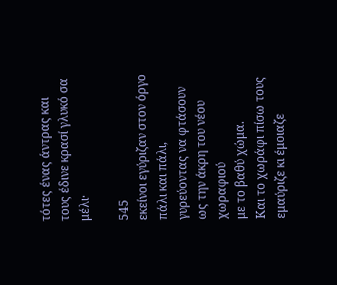τότες ένας άντρας και τους έδινε κρασί γλυκό σα μέλι·

545
εκείνοι εγύριζαν στον όργο πάλι και πάλι,
γυρεύοντας να φτάσουν ως την άκρη του νέου χωραφιού
με το βαθύ χώμα.
Και το χωράφι πίσω τους εμαύριζε κι έμοιαζε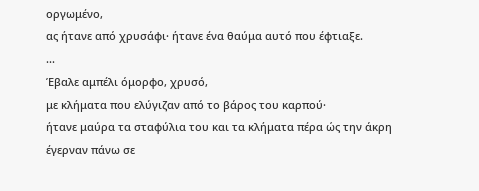οργωμένο,
ας ήτανε από χρυσάφι· ήτανε ένα θαύμα αυτό που έφτιαξε.
...
Έβαλε αμπέλι όμορφο, χρυσό,
με κλήματα που ελύγιζαν από το βάρος του καρπού·
ήτανε μαύρα τα σταφύλια του και τα κλήματα πέρα ώς την άκρη
έγερναν πάνω σε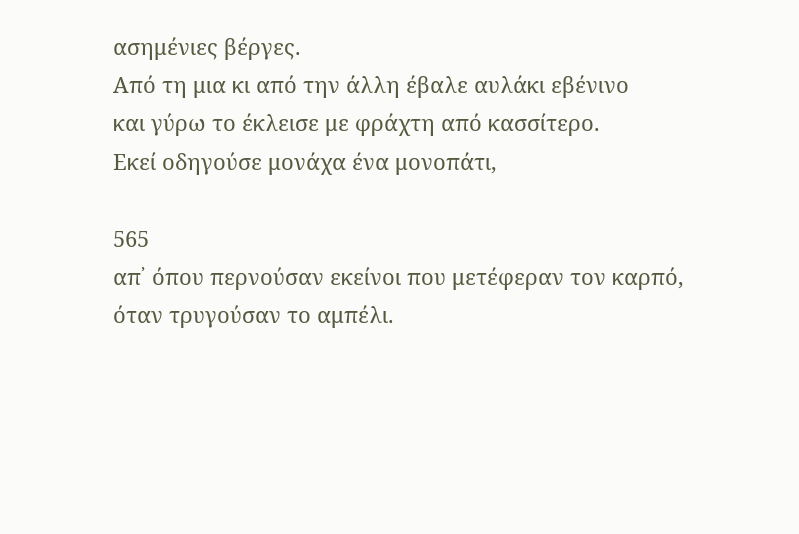ασημένιες βέργες.
Από τη μια κι από την άλλη έβαλε αυλάκι εβένινο
και γύρω το έκλεισε με φράχτη από κασσίτερο.
Εκεί οδηγούσε μονάχα ένα μονοπάτι,

565
απ᾽ όπου περνούσαν εκείνοι που μετέφεραν τον καρπό,
όταν τρυγούσαν το αμπέλι.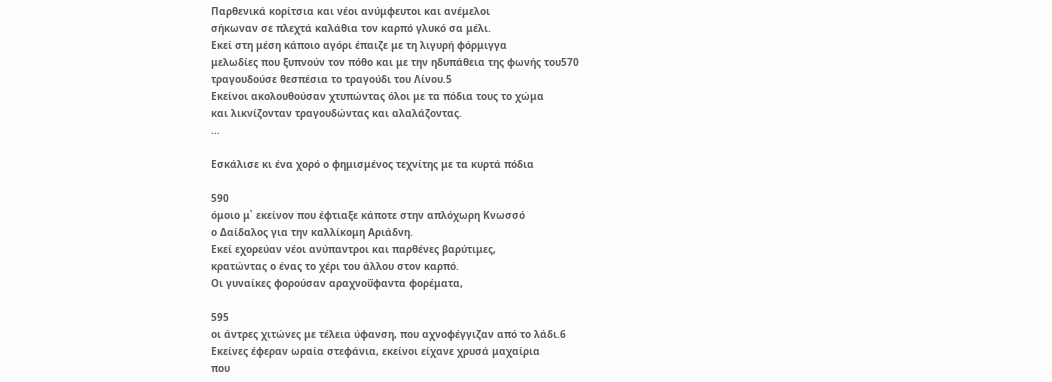Παρθενικά κορίτσια και νέοι ανύμφευτοι και ανέμελοι
σήκωναν σε πλεχτά καλάθια τον καρπό γλυκό σα μέλι.
Εκεί στη μέση κάποιο αγόρι έπαιζε με τη λιγυρή φόρμιγγα
μελωδίες που ξυπνούν τον πόθο και με την ηδυπάθεια της φωνής του570
τραγουδούσε θεσπέσια το τραγούδι του Λίνου.5
Εκείνοι ακολουθούσαν χτυπώντας όλοι με τα πόδια τους το χώμα
και λικνίζονταν τραγουδώντας και αλαλάζοντας.
...

Εσκάλισε κι ένα χορό ο φημισμένος τεχνίτης με τα κυρτά πόδια

590
όμοιο μ᾽ εκείνον που έφτιαξε κάποτε στην απλόχωρη Κνωσσό
ο Δαίδαλος για την καλλίκομη Αριάδνη.
Εκεί εχορεύαν νέοι ανύπαντροι και παρθένες βαρύτιμες,
κρατώντας ο ένας το χέρι του άλλου στον καρπό.
Οι γυναίκες φορούσαν αραχνοΰφαντα φορέματα,

595
οι άντρες χιτώνες με τέλεια ύφανση, που αχνοφέγγιζαν από το λάδι.6
Εκείνες έφεραν ωραία στεφάνια, εκείνοι είχανε χρυσά μαχαίρια
που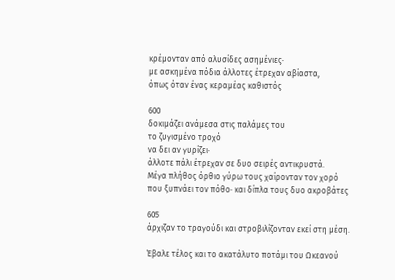κρέμονταν από αλυσίδες ασημένιες·
με ασκημένα πόδια άλλοτες έτρεχαν αβίαστα,
όπως όταν ένας κεραμέας καθιστός

600
δοκιμάζει ανάμεσα στις παλάμες του
το ζυγισμένο τροχό
να δει αν γυρίζει·
άλλοτε πάλι έτρεχαν σε δυο σειρές αντικρυστά.
Μέγα πλήθος όρθιο γύρω τους χαίρονταν τον χορό
που ξυπνάει τον πόθο· και δίπλα τους δυο ακροβάτες

605
άρχιζαν το τραγούδι και στροβιλίζονταν εκεί στη μέση.

Έβαλε τέλος και το ακατάλυτο ποτάμι του Ωκεανού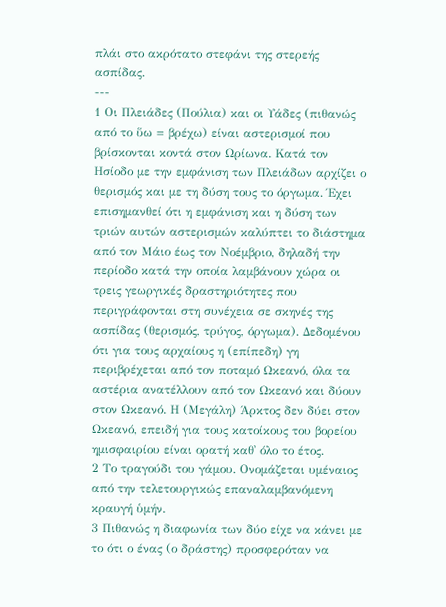πλάι στο ακρότατο στεφάνι της στερεής ασπίδας.
---
1 Οι Πλειάδες (Πούλια) και οι Υάδες (πιθανώς από το ὕω = βρέχω) είναι αστερισμοί που βρίσκονται κοντά στον Ωρίωνα. Κατά τον Ησίοδο με την εμφάνιση των Πλειάδων αρχίζει ο θερισμός και με τη δύση τους το όργωμα. Έχει επισημανθεί ότι η εμφάνιση και η δύση των τριών αυτών αστερισμών καλύπτει το διάστημα από τον Μάιο έως τον Νοέμβριο, δηλαδή την περίοδο κατά την οποία λαμβάνουν χώρα οι τρεις γεωργικές δραστηριότητες που περιγράφονται στη συνέχεια σε σκηνές της ασπίδας (θερισμός, τρύγος, όργωμα). Δεδομένου ότι για τους αρχαίους η (επίπεδη) γη περιβρέχεται από τον ποταμό Ωκεανό, όλα τα αστέρια ανατέλλουν από τον Ωκεανό και δύουν στον Ωκεανό. Η (Μεγάλη) Άρκτος δεν δύει στον Ωκεανό, επειδή για τους κατοίκους του βορείου ημισφαιρίου είναι ορατή καθ᾽ όλο το έτος.
2 Το τραγούδι του γάμου. Ονομάζεται υμέναιος από την τελετουργικώς επαναλαμβανόμενη κραυγή ὑμήν.
3 Πιθανώς η διαφωνία των δύο είχε να κάνει με το ότι ο ένας (ο δράστης) προσφερόταν να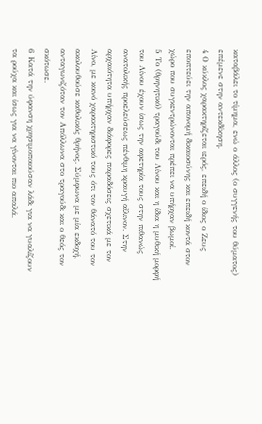καταβάλει το τίμημα, ενώ ο άλλος (ο συγγενής του θύματος) επέμενε στην αντεκδίκηση.
4 Ο κύκλος χαρακτηρίζεται ιερός, επειδή ο ίδιος ο Ζευς εποπτεύει την απονομή δικαιοσύνης και επειδή κοντά στον χώρο που συγκεντρώνονται πρέπει να υπήρχαν βωμοί.
5 Το (θρηνητικό) τραγούδι του Λίνου και η ίδια η μυθική μορφή του Λίνου έχουν ίσως την αφετηρία τους στην πιθανώς ανατολικής προελεύσεως πένθιμη κραυγή αἴλινον. Στην αρχαιότητα υπήρχαν διάφορες παραδόσεις σχετικά με τον Λίνο, με κοινό χαρακτηριστικό τους ότι τον θάνατό του τον ακολουθούσε καθολικός θρήνος. Σύμφωνα με μία εκδοχή, ανταγωνιζόταν τον Απόλλωνα στο τραγούδι και ο θεός τον σκότωσε.
6 Κατά την ύφανση χρησιμοποιούσαν λάδι για να γυαλίζουν τα ρούχα και ίσως για να γίνονται πιο απαλά.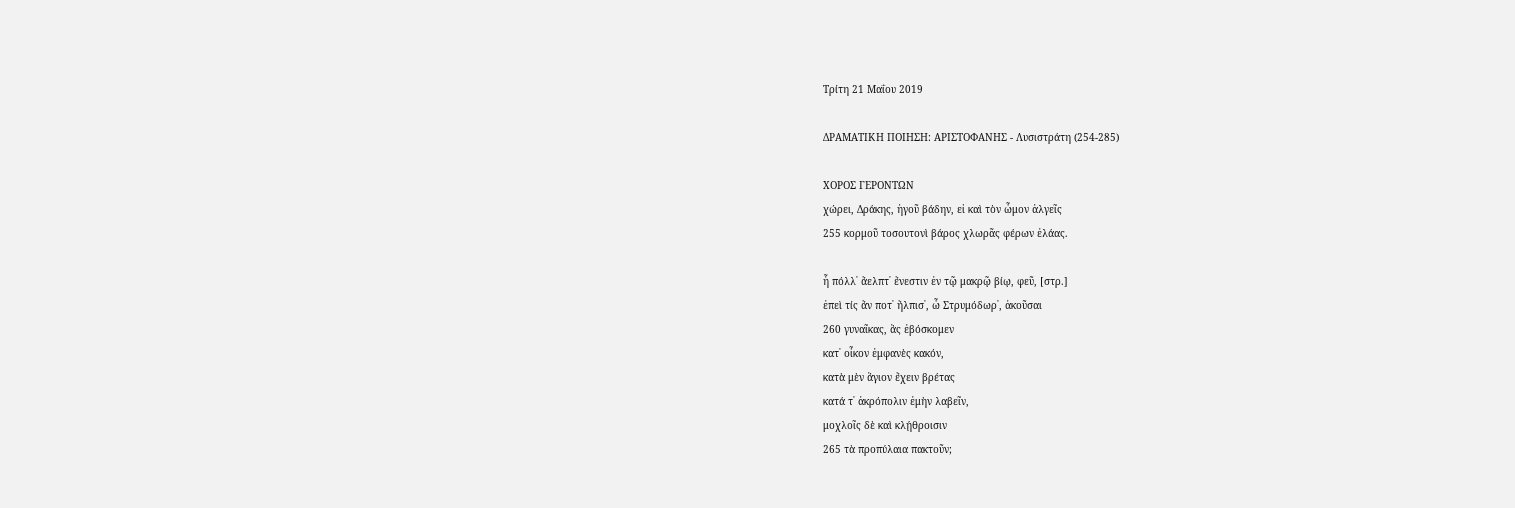Τρίτη 21 Μαΐου 2019

ΔΡΑΜΑΤΙΚΗ ΠΟΙΗΣΗ: ΑΡΙΣΤΟΦΑΝΗΣ - Λυσιστράτη (254-285)

ΧΟΡΟΣ ΓΕΡΟΝΤΩΝ
χώρει, Δράκης, ἡγοῦ βάδην, εἰ καὶ τὸν ὦμον ἀλγεῖς
255 κορμοῦ τοσουτονὶ βάρος χλωρᾶς φέρων ἐλάας.

ἦ πόλλ᾽ ἄελπτ᾽ ἔνεστιν ἐν τῷ μακρῷ βίῳ, φεῦ, [στρ.]
ἐπεὶ τίς ἄν ποτ᾽ ἤλπισ᾽, ὦ Στρυμόδωρ᾽, ἀκοῦσαι
260 γυναῖκας, ἃς ἐβόσκομεν
κατ᾽ οἶκον ἐμφανὲς κακόν,
κατὰ μὲν ἅγιον ἔχειν βρέτας
κατά τ᾽ ἀκρόπολιν ἐμὴν λαβεῖν,
μοχλοῖς δὲ καὶ κλῄθροισιν
265 τὰ προπύλαια πακτοῦν;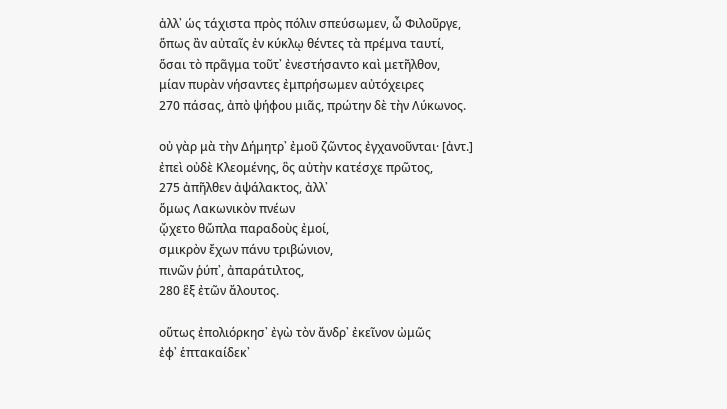ἀλλ᾽ ὡς τάχιστα πρὸς πόλιν σπεύσωμεν, ὦ Φιλοῦργε,
ὅπως ἂν αὐταῖς ἐν κύκλῳ θέντες τὰ πρέμνα ταυτί,
ὅσαι τὸ πρᾶγμα τοῦτ᾽ ἐνεστήσαντο καὶ μετῆλθον,
μίαν πυρὰν νήσαντες ἐμπρήσωμεν αὐτόχειρες
270 πάσας, ἀπὸ ψήφου μιᾶς, πρώτην δὲ τὴν Λύκωνος.

οὐ γὰρ μὰ τὴν Δήμητρ᾽ ἐμοῦ ζῶντος ἐγχανοῦνται· [ἀντ.]
ἐπεὶ οὐδὲ Κλεομένης, ὃς αὐτὴν κατέσχε πρῶτος,
275 ἀπῆλθεν ἀψάλακτος, ἀλλ᾽
ὅμως Λακωνικὸν πνέων
ᾤχετο θὤπλα παραδοὺς ἐμοί,
σμικρὸν ἔχων πάνυ τριβώνιον,
πινῶν ῥύπ᾽, ἀπαράτιλτος,
280 ἓξ ἐτῶν ἄλουτος.

οὕτως ἐπολιόρκησ᾽ ἐγὼ τὸν ἄνδρ᾽ ἐκεῖνον ὠμῶς
ἐφ᾽ ἑπτακαίδεκ᾽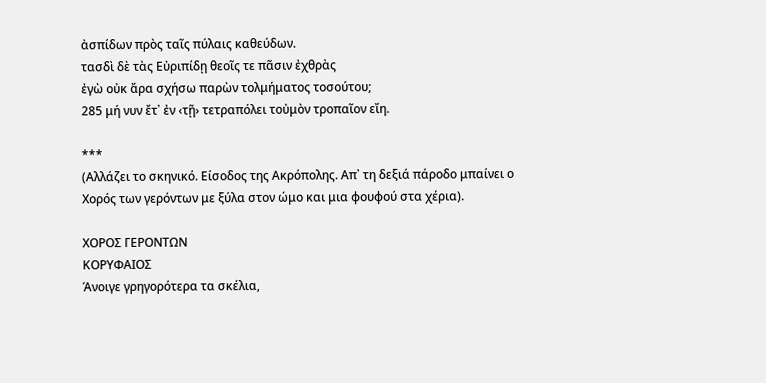ἀσπίδων πρὸς ταῖς πύλαις καθεύδων.
τασδὶ δὲ τὰς Εὐριπίδῃ θεοῖς τε πᾶσιν ἐχθρὰς
ἐγὼ οὐκ ἄρα σχήσω παρὼν τολμήματος τοσούτου;
285 μή νυν ἔτ᾽ ἐν ‹τῇ› τετραπόλει τοὐμὸν τροπαῖον εἴη.

***
(Αλλάζει το σκηνικό. Είσοδος της Ακρόπολης. Απ᾽ τη δεξιά πάροδο μπαίνει ο Χορός των γερόντων με ξύλα στον ώμο και μια φουφού στα χέρια).

ΧΟΡΟΣ ΓΕΡΟΝΤΩΝ
ΚΟΡΥΦΑΙΟΣ
Άνοιγε γρηγορότερα τα σκέλια,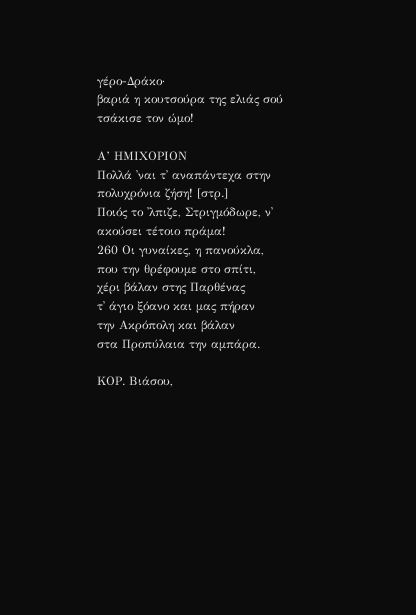γέρο-Δράκο·
βαριά η κουτσούρα της ελιάς σού τσάκισε τον ώμο!

Α’ ΗΜΙΧΟΡΙΟΝ
Πολλά ᾽ναι τ᾽ αναπάντεχα στην πολυχρόνια ζήση! [στρ.]
Ποιός το ᾽λπιζε, Στριγμόδωρε, ν᾽ ακούσει τέτοιο πράμα!
260 Οι γυναίκες, η πανούκλα,
που την θρέφουμε στο σπίτι,
χέρι βάλαν στης Παρθένας
τ᾽ άγιο ξόανο και μας πήραν
την Ακρόπολη και βάλαν
στα Προπύλαια την αμπάρα.

ΚΟΡ. Βιάσου,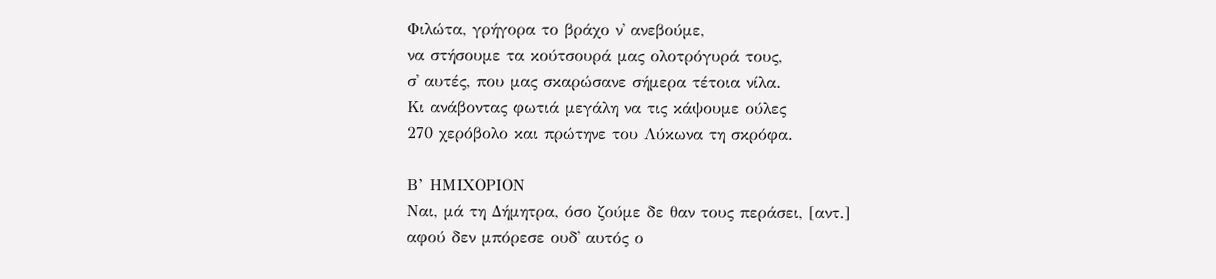Φιλώτα, γρήγορα το βράχο ν᾽ ανεβούμε,
να στήσουμε τα κούτσουρά μας ολοτρόγυρά τους,
σ᾽ αυτές, που μας σκαρώσανε σήμερα τέτοια νίλα.
Κι ανάβοντας φωτιά μεγάλη να τις κάψουμε ούλες
270 χερόβολο και πρώτηνε του Λύκωνα τη σκρόφα.

Β’ ΗΜΙΧΟΡΙΟΝ
Ναι, μά τη Δήμητρα, όσο ζούμε δε θαν τους περάσει, [αντ.]
αφού δεν μπόρεσε ουδ᾽ αυτός ο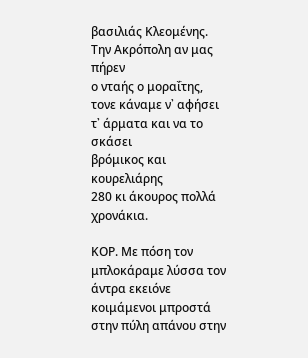βασιλιάς Κλεομένης.
Την Ακρόπολη αν μας πήρεν
ο νταής ο μοραΐτης,
τονε κάναμε ν᾽ αφήσει
τ᾽ άρματα και να το σκάσει
βρόμικος και κουρελιάρης
280 κι άκουρος πολλά χρονάκια.

ΚΟΡ. Με πόση τον μπλοκάραμε λύσσα τον άντρα εκειόνε
κοιμάμενοι μπροστά στην πύλη απάνου στην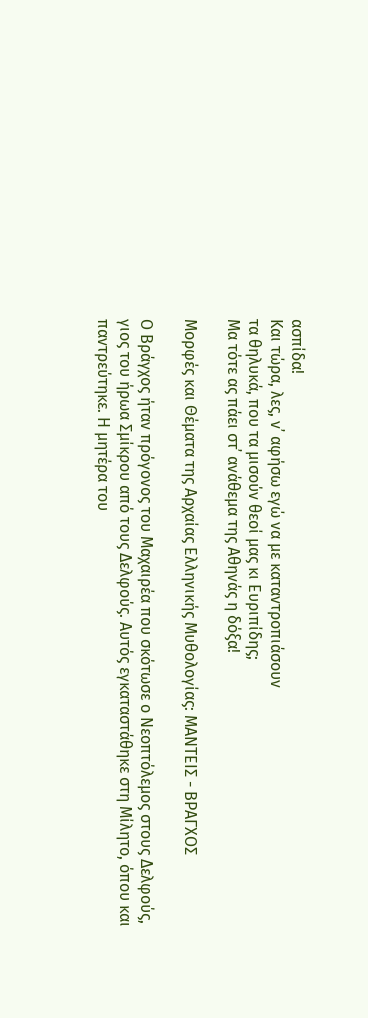ασπίδα!
Και τώρα, λες, ν᾽ αφήσω εγώ να με καταντροπιάσουν
τα θηλυκά, που τα μισούν θεοί μας κι Ευριπίδης;
Μα τότε ας πάει στ᾽ ανάθεμα της Αθηνάς η δόξα!

Μορφές και Θέματα της Αρχαίας Ελληνικής Μυθολογίας: ΜΑΝΤΕΙΣ - ΒΡΑΓΧΟΣ

Ο Βράγχος ήταν πρόγονος του Μαχαιρέα που σκότωσε ο Νεοπτόλεμος στους Δελφούς, γιος του ήρωα Σμίκρου από τους Δελφούς. Αυτός εγκαταστάθηκε στη Μίλητο, όπου και παντρεύτηκε. Η μητέρα του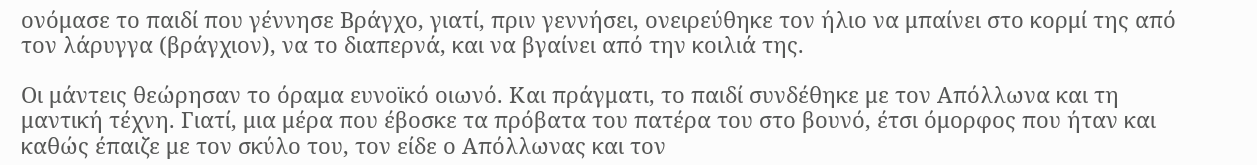ονόμασε το παιδί που γέννησε Βράγχο, γιατί, πριν γεννήσει, ονειρεύθηκε τον ήλιο να μπαίνει στο κορμί της από τον λάρυγγα (βράγχιον), να το διαπερνά, και να βγαίνει από την κοιλιά της.

Οι μάντεις θεώρησαν το όραμα ευνοϊκό οιωνό. Και πράγματι, το παιδί συνδέθηκε με τον Απόλλωνα και τη μαντική τέχνη. Γιατί, μια μέρα που έβοσκε τα πρόβατα του πατέρα του στο βουνό, έτσι όμορφος που ήταν και καθώς έπαιζε με τον σκύλο του, τον είδε ο Απόλλωνας και τον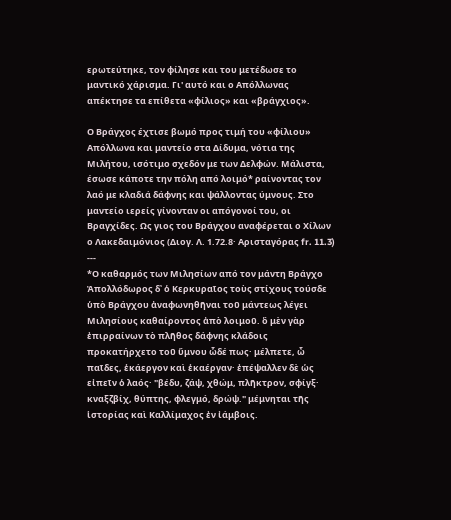ερωτεύτηκε, τον φίλησε και του μετέδωσε το μαντικό χάρισμα. Γι' αυτό και ο Απόλλωνας απέκτησε τα επίθετα «φίλιος» και «βράγχιος».

Ο Βράγχος έχτισε βωμό προς τιμή του «φίλιου» Απόλλωνα και μαντείο στα Δίδυμα, νότια της Μιλήτου, ισότιμο σχεδόν με των Δελφών. Μάλιστα, έσωσε κάποτε την πόλη από λοιμό* ραίνοντας τον λαό με κλαδιά δάφνης και ψάλλοντας ύμνους. Στο μαντείο ιερείς γίνονταν οι απόγονοί του, οι Βραγχίδες. Ως γιος του Βράγχου αναφέρεται ο Χίλων ο Λακεδαιμόνιος (Διογ. Λ. 1.72.8· Αρισταγόρας fr. 11.3)
---
*Ο καθαρμός των Μιλησίων από τον μάντη Βράγχο
Ἀπολλόδωρος δ᾽ ὁ Κερκυραῖος τοὺς στίχους τούσδε ὑπὸ Βράγχου ἀναφωνηθῆναι τοῦ μάντεως λέγει Μιλησίους καθαίροντος ἀπὸ λοιμοῦ. ὃ μὲν γὰρ ἐπιρραίνων τὸ πλῆθος δάφνης κλάδοις προκατήρχετο τοῦ ὕμνου ὧδέ πως· μέλπετε, ὦ παῖδες, ἑκάεργον καὶ ἑκαέργαν· ἐπέψαλλεν δὲ ὡς εἰπεῖν ὁ λαός· "βέδυ, ζάψ, χθώμ, πλῆκτρον, σφίγξ· κναξζβίχ, θύπτης, φλεγμό, δρώψ." μέμνηται τῆς ἱστορίας καὶ Καλλίμαχος ἐν ἰάμβοις.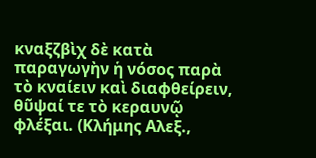κναξζβὶχ δὲ κατὰ παραγωγὴν ἡ νόσος παρὰ τὸ κναίειν καὶ διαφθείρειν, θῦψαί τε τὸ κεραυνῷ φλέξαι. (Κλήμης Αλεξ.,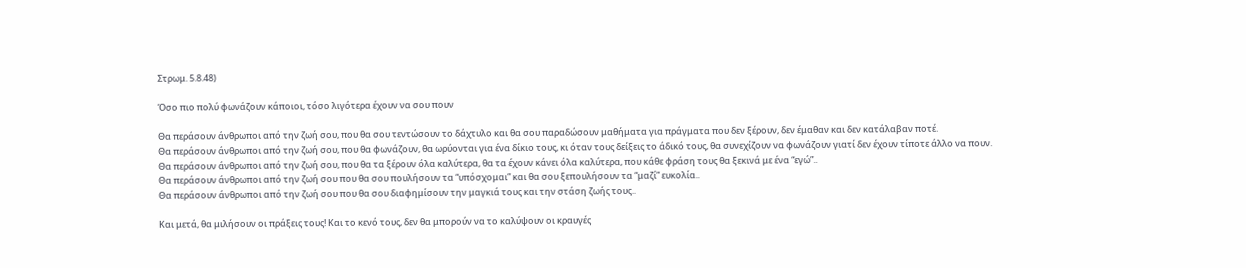Στρωμ. 5.8.48)

Όσο πιο πολύ φωνάζουν κάποιοι, τόσο λιγότερα έχουν να σου πουν

Θα περάσουν άνθρωποι από την ζωή σου, που θα σου τεντώσουν το δάχτυλο και θα σου παραδώσουν μαθήματα για πράγματα που δεν ξέρουν, δεν έμαθαν και δεν κατάλαβαν ποτέ.
Θα περάσουν άνθρωποι από την ζωή σου, που θα φωνάζουν, θα ωρύονται για ένα δίκιο τους, κι όταν τους δείξεις το άδικό τους, θα συνεχίζουν να φωνάζουν γιατί δεν έχουν τίποτε άλλο να πουν.
Θα περάσουν άνθρωποι από την ζωή σου, που θα τα ξέρουν όλα καλύτερα, θα τα έχουν κάνει όλα καλύτερα, που κάθε φράση τους θα ξεκινά με ένα “εγώ”..
Θα περάσουν άνθρωποι από την ζωή σου που θα σου πουλήσουν τα “υπόσχομαι” και θα σου ξεπουλήσουν τα “μαζί” ευκολία..
Θα περάσουν άνθρωποι από την ζωή σου που θα σου διαφημίσουν την μαγκιά τους και την στάση ζωής τους..

Και μετά, θα μιλήσουν οι πράξεις τους! Και το κενό τους, δεν θα μπορούν να το καλύψουν οι κραυγές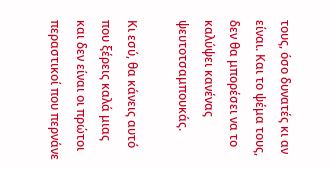τους, όσο δυνατές κι αν είναι. Και το ψέμα τους, δεν θα μπορέσει να το καλύψει κανένας ψευτοτσαμπουκάς.

Κι εσύ, θα κάνεις αυτό που ξέρεις καλά μιας και δεν είναι οι πρώτοι περαστικοί που περνάνε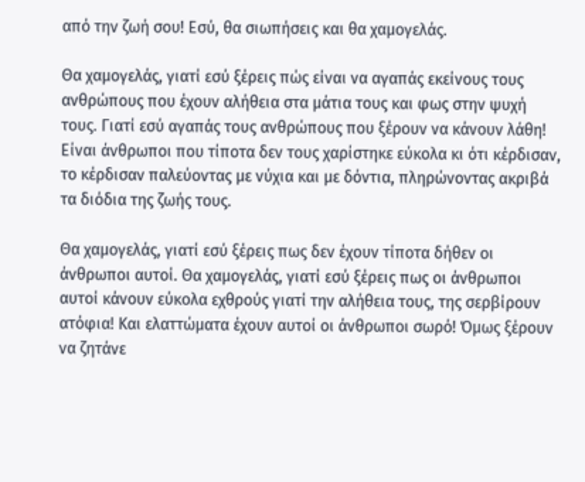από την ζωή σου! Εσύ, θα σιωπήσεις και θα χαμογελάς.

Θα χαμογελάς, γιατί εσύ ξέρεις πώς είναι να αγαπάς εκείνους τους ανθρώπους που έχουν αλήθεια στα μάτια τους και φως στην ψυχή τους. Γιατί εσύ αγαπάς τους ανθρώπους που ξέρουν να κάνουν λάθη! Είναι άνθρωποι που τίποτα δεν τους χαρίστηκε εύκολα κι ότι κέρδισαν, το κέρδισαν παλεύοντας με νύχια και με δόντια, πληρώνοντας ακριβά τα διόδια της ζωής τους.

Θα χαμογελάς, γιατί εσύ ξέρεις πως δεν έχουν τίποτα δήθεν οι άνθρωποι αυτοί. Θα χαμογελάς, γιατί εσύ ξέρεις πως οι άνθρωποι αυτοί κάνουν εύκολα εχθρούς γιατί την αλήθεια τους, της σερβίρουν ατόφια! Και ελαττώματα έχουν αυτοί οι άνθρωποι σωρό! Όμως ξέρουν να ζητάνε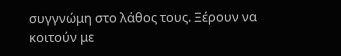συγγνώμη στο λάθος τους. Ξέρουν να κοιτούν με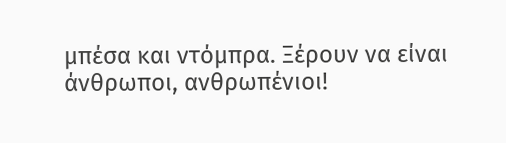μπέσα και ντόμπρα. Ξέρουν να είναι άνθρωποι, ανθρωπένιοι!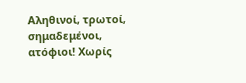Αληθινοί, τρωτοί, σημαδεμένοι, ατόφιοι! Χωρίς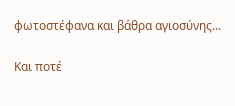φωτοστέφανα και βάθρα αγιοσύνης...

Και ποτέ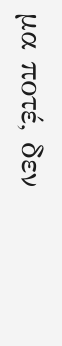μα ποτέ, δεν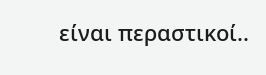είναι περαστικοί..